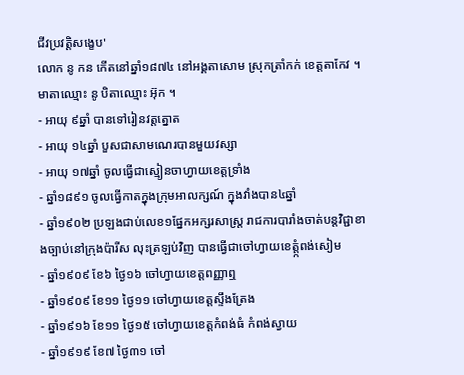ជីវប្រវត្តិសង្ខេប'
លោក នូ កន កើតនៅឆ្នាំ១៨៧៤ នៅអង្គតាសោម ស្រុកត្រាំកក់ ខេត្តតាកែវ ។ មាតាឈ្មោះ នូ បិតាឈ្មោះ អ៊ុក ។
- អាយុ ៩ឆ្នាំ បានទៅរៀនវត្តត្នោត
- អាយុ ១៤ឆ្នាំ បួសជាសាមណេរបានមួយវស្សា
- អាយុ ១៧ឆ្នាំ ចូលធ្វើជាស្មៀនចាហ្វាយខេត្តទ្រាំង
- ឆ្នាំ១៨៩១ ចូលធ្វើកាតក្នុងក្រុមអាលក្សណ៍ ក្នុងវាំងបាន៤ឆ្នាំ
- ឆ្នាំ១៩០២ ប្រឡងជាប់លេខ១ផ្នែកអក្សរសាស្រ្ត រាជការបារាំងចាត់បន្តវិជ្ជាខាងច្បាប់នៅក្រុងប៉ារីស លុះត្រឡប់វិញ បានធើ្វជាចៅហ្វាយខេត្ត្កំពង់សៀម
- ឆ្នាំ១៩០៩ ខែ៦ ថ្ងៃ១៦ ចៅហ្វាយខេត្តពញ្ញាឮ
- ឆ្នាំ១៩០៩ ខែ១១ ថ្ងៃ១១ ចៅហ្វាយខេត្តស្ទឹងត្រែង
- ឆ្នាំ១៩១៦ ខែ១១ ថ្ងៃ១៥ ចៅហ្វាយខេត្តកំពង់ធំ កំពង់ស្វាយ
- ឆ្នាំ១៩១៩ ខែ៧ ថ្ងៃ៣១ ចៅ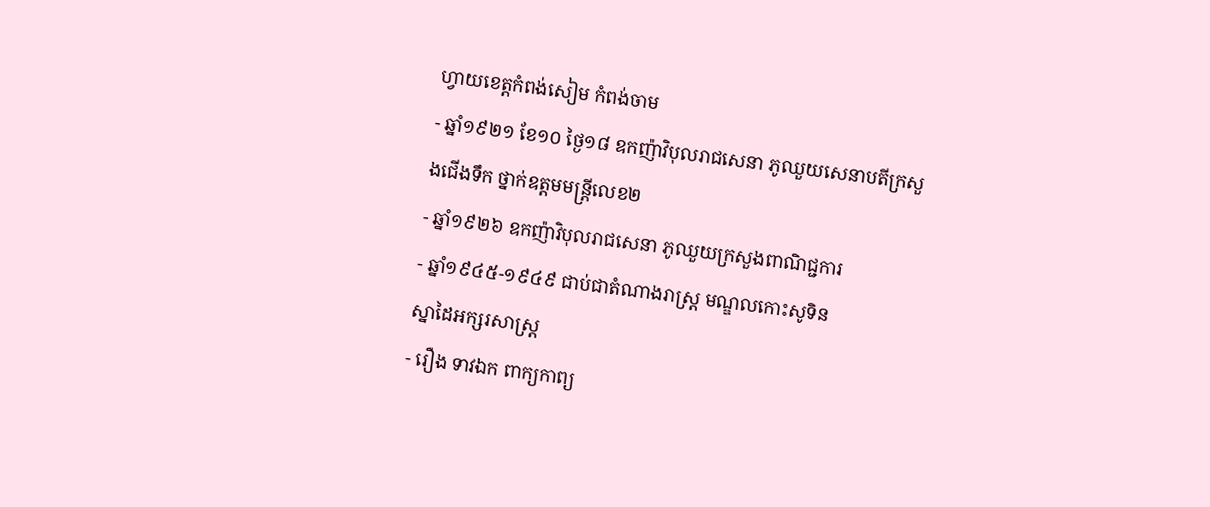ហ្វាយខេត្តកំពង់សៀម កំពង់ចាម
- ឆ្នាំ១៩២១ ខែ១០ ថ្ងៃ១៨ ឧកញ៉ាវិបុលរាជសេនា ភូឈួយសេនាបតីក្រសួងជើងទឹក ថ្នាក់ឧត្តមមន្រ្តីលេខ២
- ឆ្នាំ១៩២៦ ឧកញ៉ាវិបុលរាជសេនា ភូឈួយក្រសួងពាណិជ្ជការ
- ឆ្នាំ១៩៤៥-១៩៤៩ ជាប់ជាតំណាងរាស្រ្ត មណ្ឌលកោះសូទិន
ស្នាដៃអក្សរសាស្រ្ត
- រឿង ទាវឯក ពាក្យកាព្យ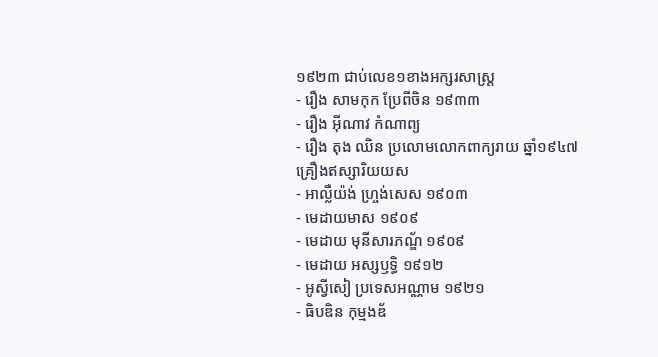១៩២៣ ជាប់លេខ១ខាងអក្សរសាស្រ្ត
- រឿង សាមកុក ប្រែពីចិន ១៩៣៣
- រឿង អ៊ីណាវ កំណាព្យ
- រឿង តុង ឈិន ប្រលោមលោកពាក្យរាយ ឆ្នាំ១៩៤៧
គ្រឿងឥស្សារិយយស
- អាល្លឺយ៉ង់ ហ្រ្ចង់សេស ១៩០៣
- មេដាយមាស ១៩០៩
- មេដាយ មុនីសារភណ្ឌ័ ១៩០៩
- មេដាយ អស្សឫទ្ធិ ១៩១២
- អូស្វីសៀ ប្រទេសអណ្ណាម ១៩២១
- ធិបឌិន កុម្មងឌ័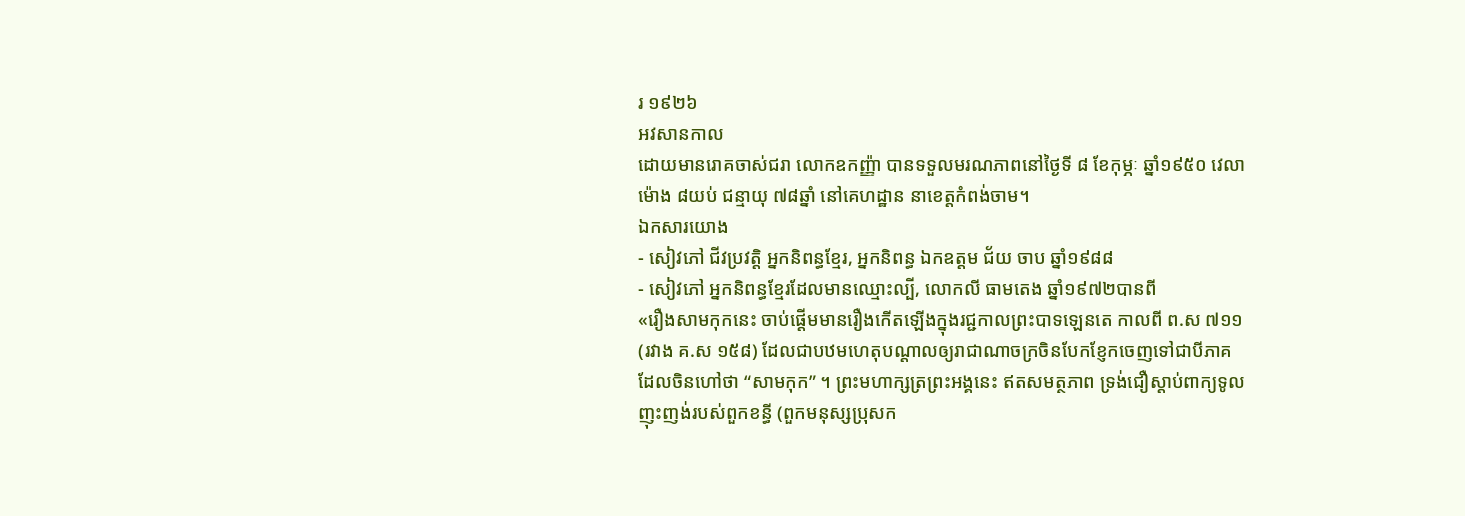រ ១៩២៦
អវសានកាល
ដោយមានរោគចាស់ជរា លោកឧកញ្ញ៉ា បានទទួលមរណភាពនៅថ្ងៃទី ៨ ខែកុម្ភៈ ឆ្នាំ១៩៥០ វេលាម៉ោង ៨យប់ ជន្មាយុ ៧៨ឆ្នាំ នៅគេហដ្ឋាន នាខេត្តកំពង់ចាម។
ឯកសារយោង
- សៀវភៅ ជីវប្រវត្តិ អ្នកនិពន្ធខ្មែរ, អ្នកនិពន្ធ ឯកឧត្តម ជ័យ ចាប ឆ្នាំ១៩៨៨
- សៀវភៅ អ្នកនិពន្ធខ្មែរដែលមានឈ្មោះល្បី, លោកលី ធាមតេង ឆ្នាំ១៩៧២បានពី
«រឿងសាមកុកនេះ ចាប់ផ្ដើមមានរឿងកើតឡើងក្នុងរជ្ជកាលព្រះបាទឡេនតេ កាលពី ព.ស ៧១១ (រវាង គ.ស ១៥៨) ដែលជាបឋមហេតុបណ្ដាលឲ្យរាជាណាចក្រចិនបែកខ្ញែកចេញទៅជាបីភាគ ដែលចិនហៅថា “សាមកុក” ។ ព្រះមហាក្សត្រព្រះអង្គនេះ ឥតសមត្ថភាព ទ្រង់ជឿស្ដាប់ពាក្យទូលញុះញង់របស់ពួកខន្ធី (ពួកមនុស្សប្រុសក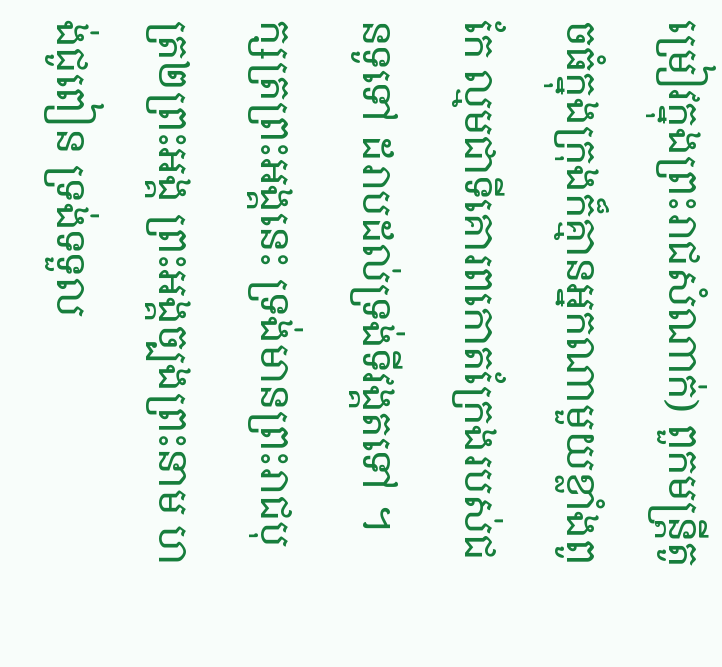ម្រៀវក្នុងព្រះរាជសំណាក់) ពួកមន្ត្រីតូចធំក្នុងក្រុងក៏គ្មានអ្នកណាមួយខ្លាំងពូកែ ល្មមជាទីគោរពកោតក្រែងរបស់ជនទូទៅ ដរាបដល់ទ្រង់ទីវង្គតទៅ ។ ក្សត្រព្រះអង្គនេះ ទ្រង់មានព្រះរាជបុត្រ២ព្រះអង្គ ព្រះអង្គច្បងព្រះនាម ហង់ជូពៀន ទ្រង់ទទួល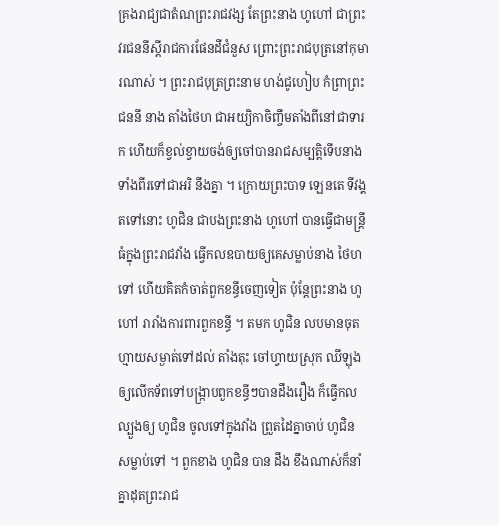គ្រងរាជ្យជាតំណព្រះរាជវង្ស តែព្រះនាង ហូហៅ ជាព្រះវរជននីស្ដីរាជការផែនដីជំនួស ព្រោះព្រះរាជបុត្រនៅកុមារណាស់ ។ ព្រះរាជបុត្រព្រះនាម ហង់ជូហៀប កំព្រាព្រះជននី នាង តាំងថៃហ ជាអយ្យិកាចិញ្ចឹមតាំងពីនៅជាទារក ហើយក៏ខ្វល់ខ្វាយចង់ឲ្យចៅបានរាជសម្បត្តិទើបនាងទាំងពីរទៅជាអរិ នឹងគ្នា ។ ក្រោយព្រះបាទ ឡេនតេ ទីវង្គតទៅនោះ ហូជិន ជាបងព្រះនាង ហូហៅ បានធ្វើជាមន្ត្រីធំក្នុងព្រះរាជវាំង ធ្វើកលឧបាយឲ្យគេសម្លាប់នាង ថៃហ ទៅ ហើយគិតកំចាត់ពួកខន្ធីចេញទៀត ប៉ុន្តែព្រះនាង ហូហៅ រារាំងការពារពួកខន្ធី ។ តមក ហូជិន លបមានចុតហ្មាយសម្ងាត់ទៅដល់ តាំងតុះ ចៅហ្វាយស្រុក ឈីឡុង ឲ្យលើកទ័ពទៅបង្ក្រាបពួកខន្ធីៗបានដឹងរឿង ក៏ធ្វើកលល្បួងឲ្យ ហូជិន ចូលទៅក្នុងវាំង ព្រួតដៃគ្នាចាប់ ហូជិន សម្លាប់ទៅ ។ ពួកខាង ហូជិន បាន ដឹង ខឹងណាស់ក៏នាំគ្នាដុតព្រះរាជ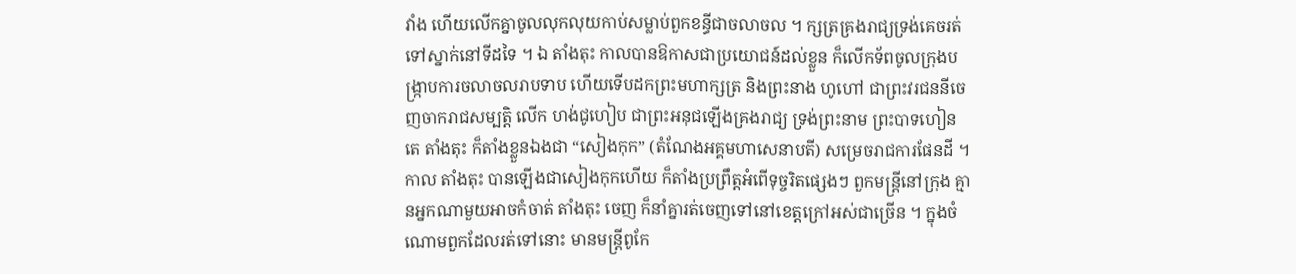វាំង ហើយលើកគ្នាចូលលុកលុយកាប់សម្លាប់ពួកខន្ធីជាចលាចល ។ ក្សត្រគ្រងរាជ្យទ្រង់គេចរត់ទៅស្នាក់នៅទីដទៃ ។ ឯ តាំងតុះ កាលបានឱកាសជាប្រយោជន៍ដល់ខ្លួន ក៏លើកទ័ពចូលក្រុងបង្ក្រាបការចលាចលរាបទាប ហើយទើបដកព្រះមហាក្សត្រ និងព្រះនាង ហូហៅ ជាព្រះវរជននីចេញចាករាជសម្បត្តិ លើក ហង់ជូហៀប ជាព្រះអនុជឡើងគ្រងរាជ្យ ទ្រង់ព្រះនាម ព្រះបាទហៀនតេ តាំងតុះ ក៏តាំងខ្លួនឯងជា “សៀងកុក” (តំណែងអគ្គមហាសេនាបតី) សម្រេចរាជការផែនដី ។ កាល តាំងតុះ បានឡើងជាសៀងកុកហើយ ក៏តាំងប្រព្រឹត្តអំពើទុច្ចរិតផ្សេងៗ ពួកមន្ត្រីនៅក្រុង គ្មានអ្នកណាមួយអាចកំចាត់ តាំងតុះ ចេញ ក៏នាំគ្នារត់ចេញទៅនៅខេត្តក្រៅអស់ជាច្រើន ។ ក្នុងចំណោមពួកដែលរត់ទៅនោះ មានមន្ត្រីពូកែ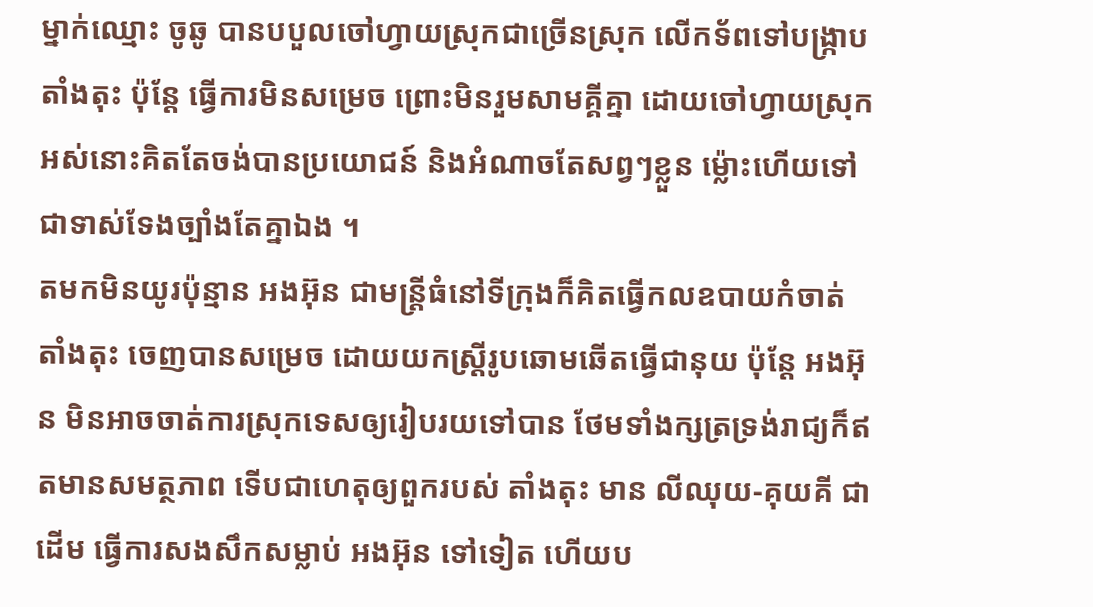ម្នាក់ឈ្មោះ ចូឆូ បានបបួលចៅហ្វាយស្រុកជាច្រើនស្រុក លើកទ័ពទៅបង្ក្រាប តាំងតុះ ប៉ុន្តែ ធ្វើការមិនសម្រេច ព្រោះមិនរួមសាមគ្គីគ្នា ដោយចៅហ្វាយស្រុកអស់នោះគិតតែចង់បានប្រយោជន៍ និងអំណាចតែសព្វៗខ្លួន ម៉្លោះហើយទៅជាទាស់ទែងច្បាំងតែគ្នាឯង ។
តមកមិនយូរប៉ុន្មាន អងអ៊ុន ជាមន្ត្រីធំនៅទីក្រុងក៏គិតធ្វើកលឧបាយកំចាត់ តាំងតុះ ចេញបានសម្រេច ដោយយកស្ត្រីរូបឆោមឆើតធ្វើជានុយ ប៉ុន្តែ អងអ៊ុន មិនអាចចាត់ការស្រុកទេសឲ្យរៀបរយទៅបាន ថែមទាំងក្សត្រទ្រង់រាជ្យក៏ឥតមានសមត្ថភាព ទើបជាហេតុឲ្យពួករបស់ តាំងតុះ មាន លីឈុយ‑គុយគី ជាដើម ធ្វើការសងសឹកសម្លាប់ អងអ៊ុន ទៅទៀត ហើយប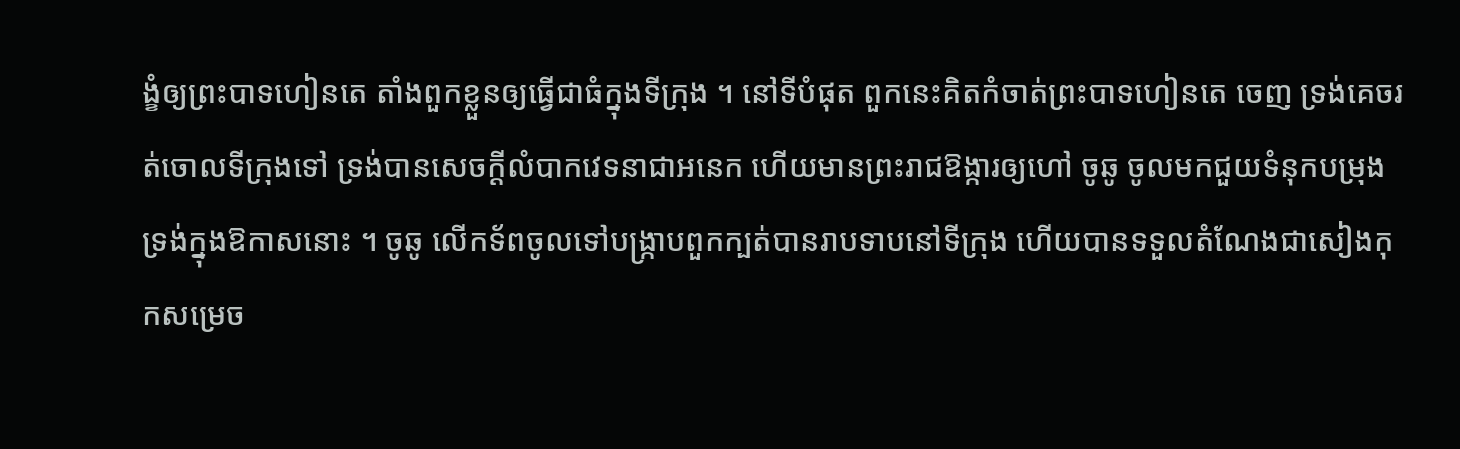ង្ខំឲ្យព្រះបាទហៀនតេ តាំងពួកខ្លួនឲ្យធ្វើជាធំក្នុងទីក្រុង ។ នៅទីបំផុត ពួកនេះគិតកំចាត់ព្រះបាទហៀនតេ ចេញ ទ្រង់គេចរត់ចោលទីក្រុងទៅ ទ្រង់បានសេចក្ដីលំបាកវេទនាជាអនេក ហើយមានព្រះរាជឱង្ការឲ្យហៅ ចូឆូ ចូលមកជួយទំនុកបម្រុងទ្រង់ក្នុងឱកាសនោះ ។ ចូឆូ លើកទ័ពចូលទៅបង្ក្រាបពួកក្បត់បានរាបទាបនៅទីក្រុង ហើយបានទទួលតំណែងជាសៀងកុកសម្រេច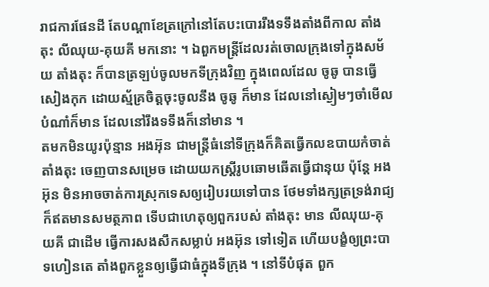រាជការផែនដី តែបណ្ដាខែត្រក្រៅនៅតែបះបោររឹងទទឹងតាំងពីកាល តាំងតុះ លីឈុយ‑គុយគី មកនោះ ។ ឯពួកមន្ត្រីដែលរត់ចោលក្រុងទៅក្នុងសម័យ តាំងតុះ ក៏បានត្រឡប់ចូលមកទីក្រុងវិញ ក្នុងពេលដែល ចូឆូ បានធ្វើសៀងកុក ដោយស្ម័គ្រចិត្តចុះចូលនឹង ចូឆូ ក៏មាន ដែលនៅស្ងៀមៗចាំមើលបំណាំក៏មាន ដែលនៅរឹងទទឹងក៏នៅមាន ។
តមកមិនយូរប៉ុន្មាន អងអ៊ុន ជាមន្ត្រីធំនៅទីក្រុងក៏គិតធ្វើកលឧបាយកំចាត់ តាំងតុះ ចេញបានសម្រេច ដោយយកស្ត្រីរូបឆោមឆើតធ្វើជានុយ ប៉ុន្តែ អងអ៊ុន មិនអាចចាត់ការស្រុកទេសឲ្យរៀបរយទៅបាន ថែមទាំងក្សត្រទ្រង់រាជ្យក៏ឥតមានសមត្ថភាព ទើបជាហេតុឲ្យពួករបស់ តាំងតុះ មាន លីឈុយ‑គុយគី ជាដើម ធ្វើការសងសឹកសម្លាប់ អងអ៊ុន ទៅទៀត ហើយបង្ខំឲ្យព្រះបាទហៀនតេ តាំងពួកខ្លួនឲ្យធ្វើជាធំក្នុងទីក្រុង ។ នៅទីបំផុត ពួក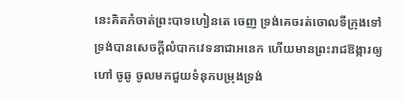នេះគិតកំចាត់ព្រះបាទហៀនតេ ចេញ ទ្រង់គេចរត់ចោលទីក្រុងទៅ ទ្រង់បានសេចក្ដីលំបាកវេទនាជាអនេក ហើយមានព្រះរាជឱង្ការឲ្យហៅ ចូឆូ ចូលមកជួយទំនុកបម្រុងទ្រង់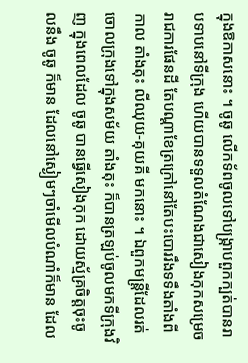ក្នុងឱកាសនោះ ។ ចូឆូ លើកទ័ពចូលទៅបង្ក្រាបពួកក្បត់បានរាបទាបនៅទីក្រុង ហើយបានទទួលតំណែងជាសៀងកុកសម្រេចរាជការផែនដី តែបណ្ដាខែត្រក្រៅនៅតែបះបោររឹងទទឹងតាំងពីកាល តាំងតុះ លីឈុយ‑គុយគី មកនោះ ។ ឯពួកមន្ត្រីដែលរត់ចោលក្រុងទៅក្នុងសម័យ តាំងតុះ ក៏បានត្រឡប់ចូលមកទីក្រុងវិញ ក្នុងពេលដែល ចូឆូ បានធ្វើសៀងកុក ដោយស្ម័គ្រចិត្តចុះចូលនឹង ចូឆូ ក៏មាន ដែលនៅស្ងៀមៗចាំមើលបំណាំក៏មាន ដែល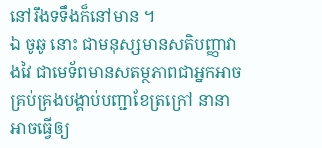នៅរឹងទទឹងក៏នៅមាន ។
ឯ ចូឆូ នោះ ជាមនុស្សមានសតិបញ្ញាវាងវៃ ជាមេទ័ពមានសតម្ថភាពជាអ្នកអាចគ្រប់គ្រងបង្គាប់បញ្ជាខែត្រក្រៅ នានា អាចធ្វើឲ្យ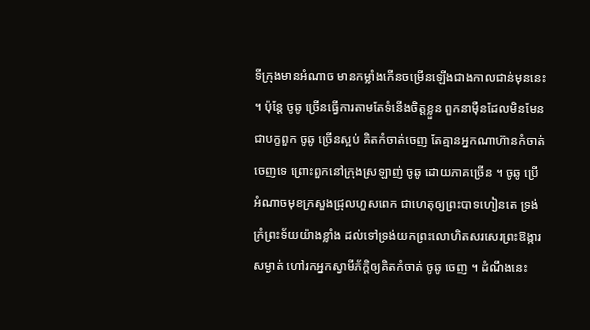ទីក្រុងមានអំណាច មានកម្លាំងកើនចម្រើនឡើងជាងកាលជាន់មុននេះ ។ ប៉ុន្តែ ចូឆូ ច្រើនធ្វើការតាមតែទំនើងចិត្តខ្លួន ពួកនាម៉ឺនដែលមិនមែនជាបក្ខពួក ចូឆូ ច្រើនស្អប់ គិតកំចាត់ចេញ តែគ្មានអ្នកណាហ៊ានកំចាត់ចេញទេ ព្រោះពួកនៅក្រុងស្រឡាញ់ ចូឆូ ដោយភាគច្រើន ។ ចូឆូ ប្រើអំណាចមុខក្រសួងជ្រុលហួសពេក ជាហេតុឲ្យព្រះបាទហៀនតេ ទ្រង់ក្រំព្រះទ័យយ៉ាងខ្លាំង ដល់ទៅទ្រង់យកព្រះលោហិតសរសេរព្រះឱង្ការសម្ងាត់ ហៅរកអ្នកស្វាមីភ័ក្ដិឲ្យគិតកំចាត់ ចូឆូ ចេញ ។ ដំណឹងនេះ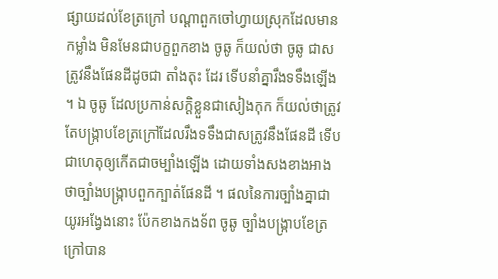ផ្សាយដល់ខែត្រក្រៅ បណ្ដាពួកចៅហ្វាយស្រុកដែលមានកម្លាំង មិនមែនជាបក្ខពួកខាង ចូឆូ ក៏យល់ថា ចូឆូ ជាសត្រូវនឹងផែនដីដូចជា តាំងតុះ ដែរ ទើបនាំគ្នារឹងទទឹងឡើង ។ ឯ ចូឆូ ដែលប្រកាន់សក្តិខ្លួនជាសៀងកុក ក៏យល់ថាត្រូវតែបង្ក្រាបខែត្រក្រៅដែលរឹងទទឹងជាសត្រូវនឹងផែនដី ទើបជាហេតុឲ្យកើតជាចម្បាំងឡើង ដោយទាំងសងខាងអាងថាច្បាំងបង្ក្រាបពួកក្បាត់ផែនដី ។ ផលនៃការច្បាំងគ្នាជាយូរអង្វែងនោះ ប៉ែកខាងកងទ័ព ចូឆូ ច្បាំងបង្ក្រាបខែត្រក្រៅបាន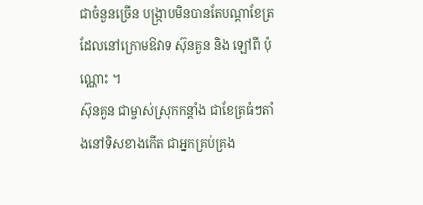ជាចំនួនច្រើន បង្កា្របមិនបានតែបណ្ដាខែត្រដែលនៅក្រោមឱវាទ ស៊ុនគួន និង ឡៅពី ប៉ុណ្ណោះ ។
ស៊ុនគួន ជាម្ចាស់ស្រុកកន្តាំង ជាខែត្រធំៗតាំងនៅទិសខាងកើត ជាអ្នកគ្រប់គ្រង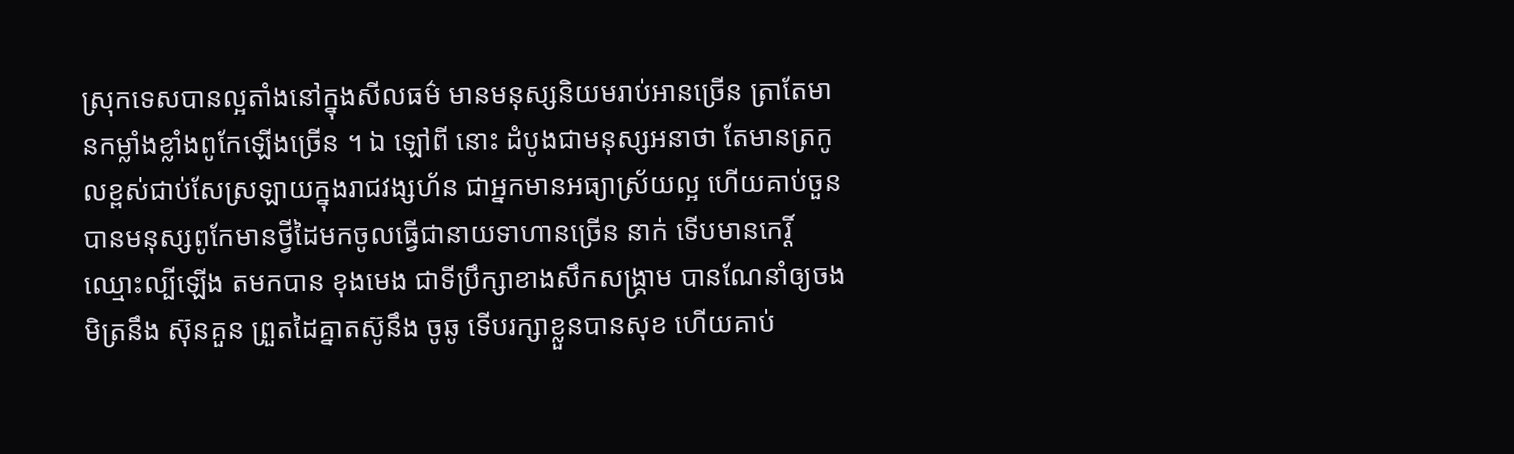ស្រុកទេសបានល្អតាំងនៅក្នុងសីលធម៌ មានមនុស្សនិយមរាប់អានច្រើន ត្រាតែមានកម្លាំងខ្លាំងពូកែឡើងច្រើន ។ ឯ ឡៅពី នោះ ដំបូងជាមនុស្សអនាថា តែមានត្រកូលខ្ពស់ជាប់សែស្រឡាយក្នុងរាជវង្សហ័ន ជាអ្នកមានអធ្យាស្រ័យល្អ ហើយគាប់ចួនបានមនុស្សពូកែមានថ្វីដៃមកចូលធ្វើជានាយទាហានច្រើន នាក់ ទើបមានកេរ្តិ៍ឈ្មោះល្បីឡើង តមកបាន ខុងមេង ជាទីប្រឹក្សាខាងសឹកសង្គ្រាម បានណែនាំឲ្យចងមិត្រនឹង ស៊ុនគួន ព្រួតដៃគ្នាតស៊ូនឹង ចូឆូ ទើបរក្សាខ្លួនបានសុខ ហើយគាប់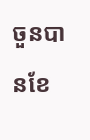ចួនបានខែ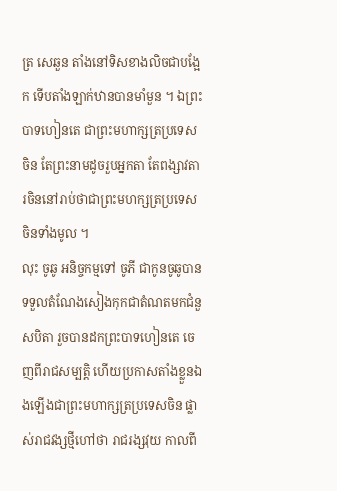ត្រ សេឆួន តាំងនៅទិសខាងលិចជាបង្អែក ទើបតាំងឡាក់ឋានបានមាំមួន ។ ឯព្រះបាទហៀនតេ ជាព្រះមហាក្សត្រប្រទេសចិន តែព្រះនាមដូចរួបអ្នកតា តែពង្សាវតារចិននៅរាប់ថាជាព្រះមហក្សត្រប្រទេសចិនទាំងមូល ។
លុះ ចូឆូ អនិច្ចកម្មទៅ ចូភី ជាកូនចូឆូបានទទួលតំណែងសៀងកុកជាតំណតមកជំនួសបិតា រួចបានដកព្រះបាទហៀនតេ ចេញពីរាជសម្បត្តិ ហើយប្រកាសតាំងខ្លួនឯងឡើងជាព្រះមហាក្សត្រប្រទេសចិន ផ្លាស់រាជវង្សថ្មីហៅថា រាជរង្សវុយ កាលពី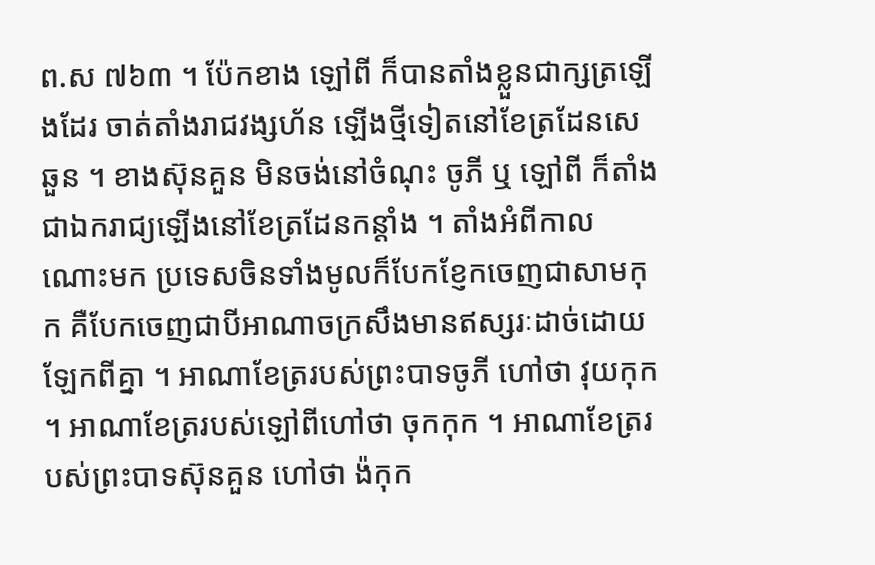ព.ស ៧៦៣ ។ ប៉ែកខាង ឡៅពី ក៏បានតាំងខ្លួនជាក្សត្រឡើងដែរ ចាត់តាំងរាជវង្សហ័ន ឡើងថ្មីទៀតនៅខែត្រដែនសេឆួន ។ ខាងស៊ុនគួន មិនចង់នៅចំណុះ ចូភី ឬ ឡៅពី ក៏តាំងជាឯករាជ្យឡើងនៅខែត្រដែនកន្តាំង ។ តាំងអំពីកាលណោះមក ប្រទេសចិនទាំងមូលក៏បែកខ្ញែកចេញជាសាមកុក គឺបែកចេញជាបីអាណាចក្រសឹងមានឥស្សរៈដាច់ដោយឡែកពីគ្នា ។ អាណាខែត្ររបស់ព្រះបាទចូភី ហៅថា វុយកុក ។ អាណាខែត្ររបស់ឡៅពីហៅថា ចុកកុក ។ អាណាខែត្ររបស់ព្រះបាទស៊ុនគួន ហៅថា ង៉កុក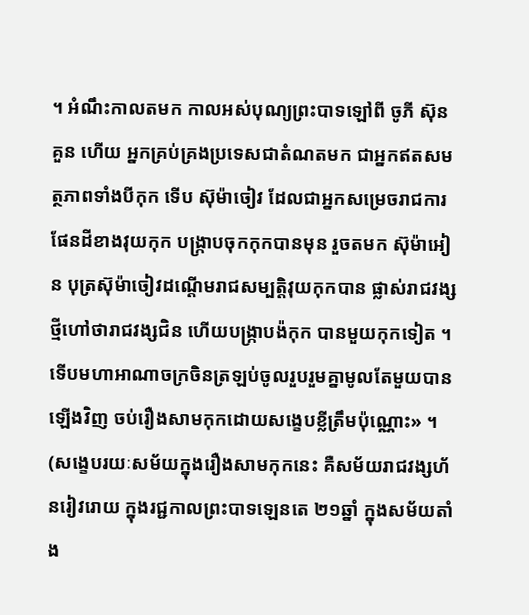។ អំណឹះកាលតមក កាលអស់បុណ្យព្រះបាទឡៅពី ចូភី ស៊ុនគួន ហើយ អ្នកគ្រប់គ្រងប្រទេសជាតំណតមក ជាអ្នកឥតសមត្ថភាពទាំងបីកុក ទើប ស៊ុម៉ាចៀវ ដែលជាអ្នកសម្រេចរាជការផែនដីខាងវុយកុក បង្ក្រាបចុកកុកបានមុន រួចតមក ស៊ុម៉ាអៀន បុត្រស៊ុម៉ាចៀវដណ្ដើមរាជសម្បត្តិវុយកុកបាន ផ្លាស់រាជវង្សថ្មីហៅថារាជវង្សជិន ហើយបង្ក្រាបង៉កុក បានមួយកុកទៀត ។ ទើបមហាអាណាចក្រចិនត្រឡប់ចូលរួបរួមគ្នាមូលតែមួយបានឡើងវិញ ចប់រឿងសាមកុកដោយសង្ខេបខ្លីត្រឹមប៉ុណ្ណោះ» ។
(សង្ខេបរយៈសម័យក្នុងរឿងសាមកុកនេះ គឺសម័យរាជវង្សហ័នរៀវរោយ ក្នុងរជ្ជកាលព្រះបាទឡេនតេ ២១ឆ្នាំ ក្នុងសម័យតាំង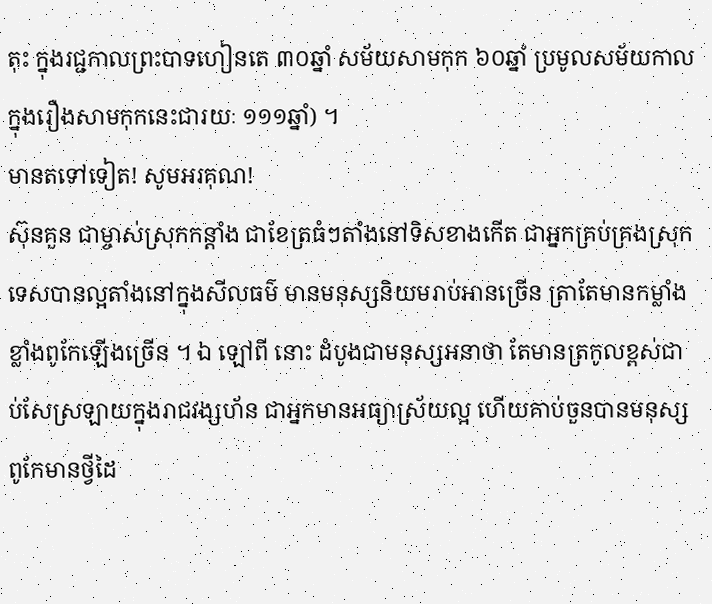តុះ ក្នុងរជ្ជកាលព្រះបាទហៀនតេ ៣០ឆ្នាំ សម័យសាមកុក ៦០ឆ្នាំ ប្រមូលសម័យកាលក្នុងរឿងសាមកុកនេះជារយៈ ១១១ឆ្នាំ) ។
មានតទៅទៀត! សូមអរគុណ!
ស៊ុនគួន ជាម្ចាស់ស្រុកកន្តាំង ជាខែត្រធំៗតាំងនៅទិសខាងកើត ជាអ្នកគ្រប់គ្រងស្រុកទេសបានល្អតាំងនៅក្នុងសីលធម៌ មានមនុស្សនិយមរាប់អានច្រើន ត្រាតែមានកម្លាំងខ្លាំងពូកែឡើងច្រើន ។ ឯ ឡៅពី នោះ ដំបូងជាមនុស្សអនាថា តែមានត្រកូលខ្ពស់ជាប់សែស្រឡាយក្នុងរាជវង្សហ័ន ជាអ្នកមានអធ្យាស្រ័យល្អ ហើយគាប់ចួនបានមនុស្សពូកែមានថ្វីដៃ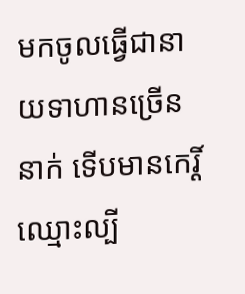មកចូលធ្វើជានាយទាហានច្រើន នាក់ ទើបមានកេរ្តិ៍ឈ្មោះល្បី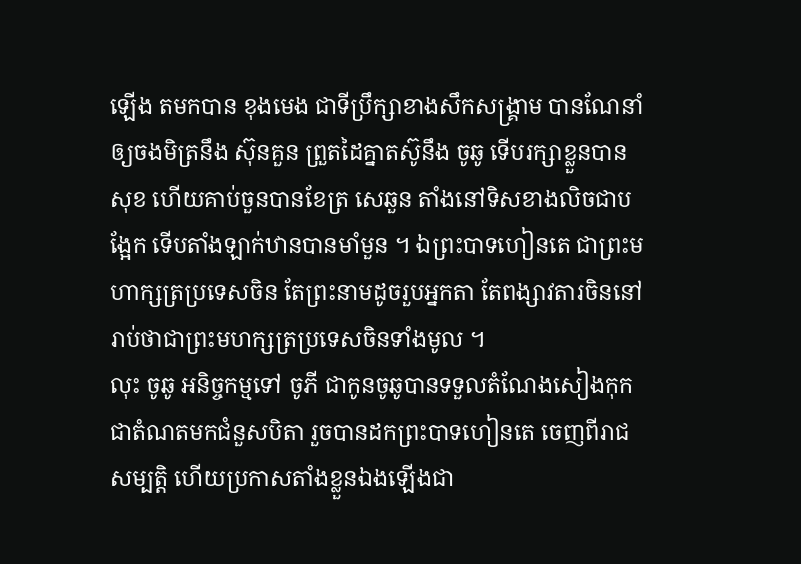ឡើង តមកបាន ខុងមេង ជាទីប្រឹក្សាខាងសឹកសង្គ្រាម បានណែនាំឲ្យចងមិត្រនឹង ស៊ុនគួន ព្រួតដៃគ្នាតស៊ូនឹង ចូឆូ ទើបរក្សាខ្លួនបានសុខ ហើយគាប់ចួនបានខែត្រ សេឆួន តាំងនៅទិសខាងលិចជាបង្អែក ទើបតាំងឡាក់ឋានបានមាំមួន ។ ឯព្រះបាទហៀនតេ ជាព្រះមហាក្សត្រប្រទេសចិន តែព្រះនាមដូចរួបអ្នកតា តែពង្សាវតារចិននៅរាប់ថាជាព្រះមហក្សត្រប្រទេសចិនទាំងមូល ។
លុះ ចូឆូ អនិច្ចកម្មទៅ ចូភី ជាកូនចូឆូបានទទួលតំណែងសៀងកុកជាតំណតមកជំនួសបិតា រួចបានដកព្រះបាទហៀនតេ ចេញពីរាជសម្បត្តិ ហើយប្រកាសតាំងខ្លួនឯងឡើងជា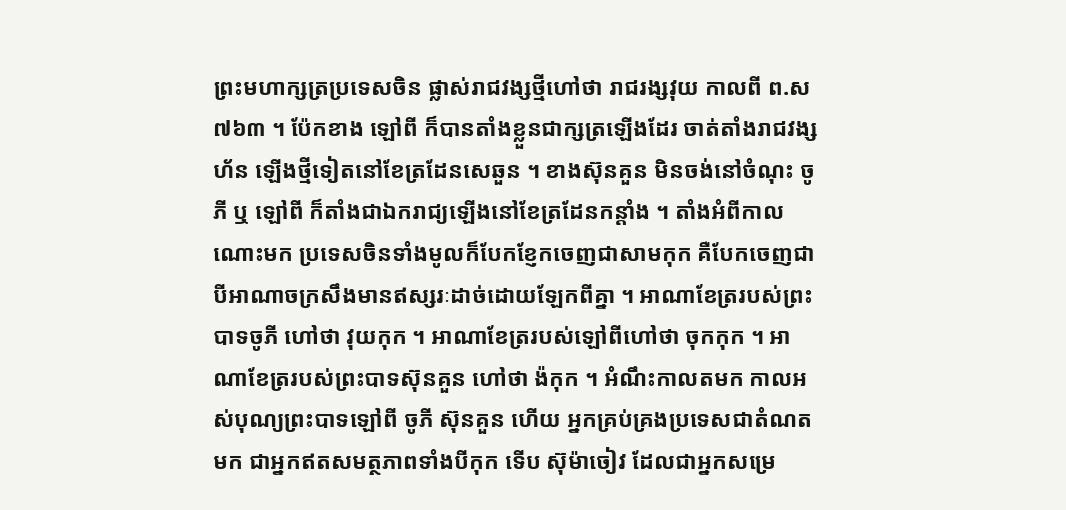ព្រះមហាក្សត្រប្រទេសចិន ផ្លាស់រាជវង្សថ្មីហៅថា រាជរង្សវុយ កាលពី ព.ស ៧៦៣ ។ ប៉ែកខាង ឡៅពី ក៏បានតាំងខ្លួនជាក្សត្រឡើងដែរ ចាត់តាំងរាជវង្សហ័ន ឡើងថ្មីទៀតនៅខែត្រដែនសេឆួន ។ ខាងស៊ុនគួន មិនចង់នៅចំណុះ ចូភី ឬ ឡៅពី ក៏តាំងជាឯករាជ្យឡើងនៅខែត្រដែនកន្តាំង ។ តាំងអំពីកាលណោះមក ប្រទេសចិនទាំងមូលក៏បែកខ្ញែកចេញជាសាមកុក គឺបែកចេញជាបីអាណាចក្រសឹងមានឥស្សរៈដាច់ដោយឡែកពីគ្នា ។ អាណាខែត្ររបស់ព្រះបាទចូភី ហៅថា វុយកុក ។ អាណាខែត្ររបស់ឡៅពីហៅថា ចុកកុក ។ អាណាខែត្ររបស់ព្រះបាទស៊ុនគួន ហៅថា ង៉កុក ។ អំណឹះកាលតមក កាលអស់បុណ្យព្រះបាទឡៅពី ចូភី ស៊ុនគួន ហើយ អ្នកគ្រប់គ្រងប្រទេសជាតំណតមក ជាអ្នកឥតសមត្ថភាពទាំងបីកុក ទើប ស៊ុម៉ាចៀវ ដែលជាអ្នកសម្រេ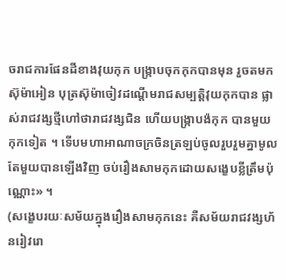ចរាជការផែនដីខាងវុយកុក បង្ក្រាបចុកកុកបានមុន រួចតមក ស៊ុម៉ាអៀន បុត្រស៊ុម៉ាចៀវដណ្ដើមរាជសម្បត្តិវុយកុកបាន ផ្លាស់រាជវង្សថ្មីហៅថារាជវង្សជិន ហើយបង្ក្រាបង៉កុក បានមួយកុកទៀត ។ ទើបមហាអាណាចក្រចិនត្រឡប់ចូលរួបរួមគ្នាមូលតែមួយបានឡើងវិញ ចប់រឿងសាមកុកដោយសង្ខេបខ្លីត្រឹមប៉ុណ្ណោះ» ។
(សង្ខេបរយៈសម័យក្នុងរឿងសាមកុកនេះ គឺសម័យរាជវង្សហ័នរៀវរោ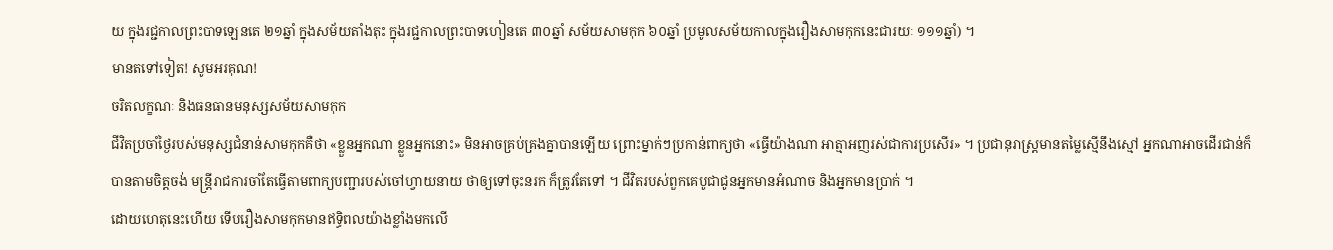យ ក្នុងរជ្ជកាលព្រះបាទឡេនតេ ២១ឆ្នាំ ក្នុងសម័យតាំងតុះ ក្នុងរជ្ជកាលព្រះបាទហៀនតេ ៣០ឆ្នាំ សម័យសាមកុក ៦០ឆ្នាំ ប្រមូលសម័យកាលក្នុងរឿងសាមកុកនេះជារយៈ ១១១ឆ្នាំ) ។
មានតទៅទៀត! សូមអរគុណ!
ចរិតលក្ខណៈ និងធនធានមនុស្សសម័យសាមកុក
ជីវិតប្រចាំថ្ងៃរបស់មនុស្សជំនាន់សាមកុកគឺថា «ខ្លួនអ្នកណា ខ្លួនអ្នកនោះ» មិនអាចគ្រប់គ្រងគ្នាបានឡើយ ព្រោះម្នាក់ៗប្រកាន់ពាក្យថា «ធ្វើយ៉ាងណា អាត្មាអញរស់ជាការប្រសើរ» ។ ប្រជានុរាស្ត្រមានតម្លៃស្មើនឹងស្មៅ អ្នកណាអាចដើរជាន់ក៏បានតាមចិត្តចង់ មន្ត្រីរាជការចាំតែធ្វើតាមពាក្យបញ្ជារបស់ចៅហ្វាយនាយ ថាឲ្យទៅចុះនរក ក៏ត្រូវតែទៅ ។ ជីវិតរបស់ពួកគេបូជាជូនអ្នកមានអំណាច និងអ្នកមានប្រាក់ ។
ដោយហេតុនេះហើយ ទើបរឿងសាមកុកមានឥទ្ធិពលយ៉ាងខ្លាំងមកលើ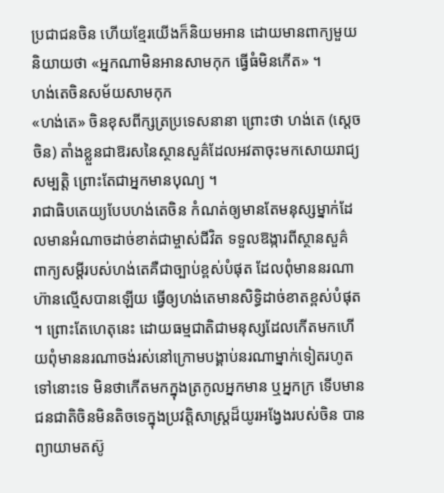ប្រជាជនចិន ហើយខ្មែរយើងក៏និយមអាន ដោយមានពាក្យមួយនិយាយថា «អ្នកណាមិនអានសាមកុក ធ្វើធំមិនកើត» ។
ហង់តេចិនសម័យសាមកុក
«ហង់តេ» ចិនខុសពីក្សត្រប្រទេសនានា ព្រោះថា ហង់តេ (ស្ដេចចិន) តាំងខ្លួនជាឱរសនៃស្ថានសួគ៌ដែលអវតាចុះមកសោយរាជ្យសម្បត្តិ ព្រោះតែជាអ្នកមានបុណ្យ ។
រាជាធិបតេយ្យបែបហង់តេចិន កំណត់ឲ្យមានតែមនុស្សម្នាក់ដែលមានអំណាចដាច់ខាត់ជាម្ចាស់ជីវិត ទទួលឱង្ការពីស្ថានសួគ៌ ពាក្យសម្ដីរបស់ហង់តេគឺជាច្បាប់ខ្ពស់បំផុត ដែលពុំមាននរណាហ៊ានល្មើសបានឡើយ ធ្វើឲ្យហង់តេមានសិទ្ធិដាច់ខាតខ្ពស់បំផុត ។ ព្រោះតែហេតុនេះ ដោយធម្មជាតិជាមនុស្សដែលកើតមកហើយពុំមាននរណាចង់រស់នៅក្រោមបង្គាប់នរណាម្នាក់ទៀតរហូតទៅនោះទេ មិនថាកើតមកក្នុងត្រកូលអ្នកមាន ឬអ្នកក្រ ទើបមានជនជាតិចិនមិនតិចទេក្នុងប្រវត្តិសាស្ត្រដ៏យូរអង្វែងរបស់ចិន បានព្យាយាមតស៊ូ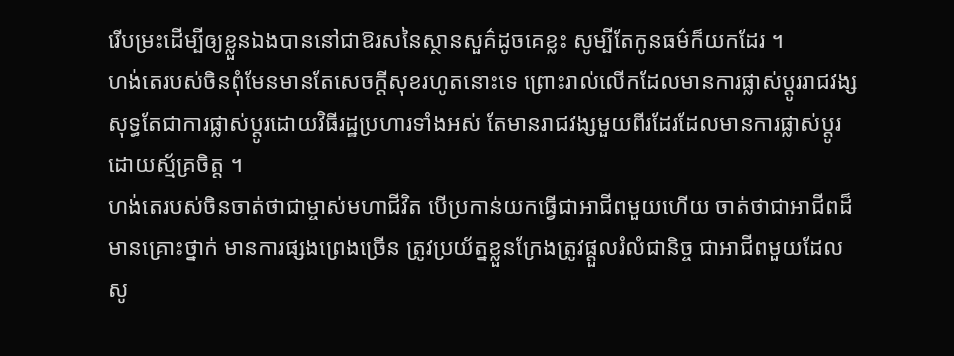រើបម្រះដើម្បីឲ្យខ្លួនឯងបាននៅជាឱរសនៃស្ថានសួគ៌ដូចគេខ្លះ សូម្បីតែកូនធម៌ក៏យកដែរ ។
ហង់តេរបស់ចិនពុំមែនមានតែសេចក្ដីសុខរហូតនោះទេ ព្រោះរាល់លើកដែលមានការផ្លាស់ប្ដូររាជវង្ស សុទ្ធតែជាការផ្លាស់ប្ដូរដោយវិធីរដ្ឋប្រហារទាំងអស់ តែមានរាជវង្សមួយពីរដែរដែលមានការផ្លាស់ប្ដូរដោយស្ម័គ្រចិត្ត ។
ហង់តេរបស់ចិនចាត់ថាជាម្ចាស់មហាជីវិត បើប្រកាន់យកធ្វើជាអាជីពមួយហើយ ចាត់ថាជាអាជីពដ៏មានគ្រោះថ្នាក់ មានការផ្សងព្រេងច្រើន ត្រូវប្រយ័ត្នខ្លួនក្រែងត្រូវផ្ដួលរំលំជានិច្ច ជាអាជីពមួយដែលសូ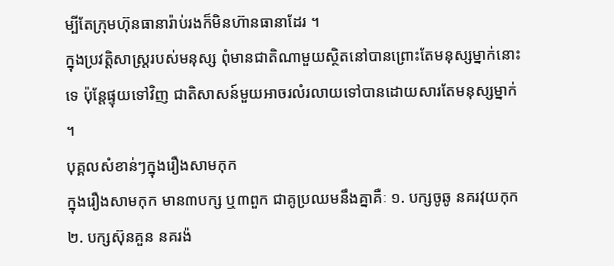ម្បីតែក្រុមហ៊ុនធានារ៉ាប់រងក៏មិនហ៊ានធានាដែរ ។
ក្នុងប្រវត្តិសាស្ត្ររបស់មនុស្ស ពុំមានជាតិណាមួយស្ថិតនៅបានព្រោះតែមនុស្សម្នាក់នោះទេ ប៉ុន្តែផ្ទុយទៅវិញ ជាតិសាសន៍មួយអាចរលំរលាយទៅបានដោយសារតែមនុស្សម្នាក់ ។
បុគ្គលសំខាន់ៗក្នុងរឿងសាមកុក
ក្នុងរឿងសាមកុក មាន៣បក្ស ឬ៣ពួក ជាគូប្រឈមនឹងគ្នាគឺៈ ១. បក្សចូឆូ នគរវុយកុក ២. បក្សស៊ុនគួន នគរង៉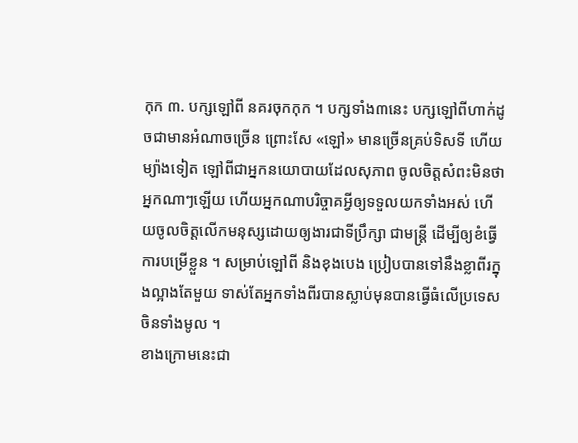កុក ៣. បក្សឡៅពី នគរចុកកុក ។ បក្សទាំង៣នេះ បក្សឡៅពីហាក់ដូចជាមានអំណាចច្រើន ព្រោះសែ «ឡៅ» មានច្រើនគ្រប់ទិសទី ហើយម្យ៉ាងទៀត ឡៅពីជាអ្នកនយោបាយដែលសុភាព ចូលចិត្តសំពះមិនថាអ្នកណាៗឡើយ ហើយអ្នកណាបរិច្ចាគអ្វីឲ្យទទួលយកទាំងអស់ ហើយចូលចិត្តលើកមនុស្សដោយឲ្យងារជាទីប្រឹក្សា ជាមន្ត្រី ដើម្បីឲ្យខំធ្វើការបម្រើខ្លួន ។ សម្រាប់ឡៅពី និងខុងបេង ប្រៀបបានទៅនឹងខ្លាពីរក្នុងល្អាងតែមួយ ទាស់តែអ្នកទាំងពីរបានស្លាប់មុនបានធ្វើធំលើប្រទេសចិនទាំងមូល ។
ខាងក្រោមនេះជា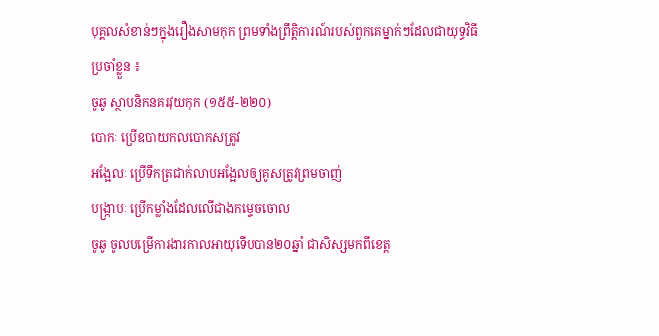បុគ្គលសំខាន់ៗក្នុងរឿងសាមកុក ព្រមទាំងព្រឹត្តិការណ៍របស់ពួកគេម្នាក់ៗដែលជាយុទ្ធវិធីប្រចាំខ្លួន ៖
ចូឆូ ស្ថាបនិកនគរវុយកុក (១៥៥-២២០)
បោកៈ ប្រើឧបាយកលបោកសត្រូវ
អង្អែលៈ ប្រើទឹកត្រជាក់លាបអង្អែលឲ្យគូសត្រូវព្រមចាញ់
បង្ក្រាបៈ ប្រើកម្លាំងដែលលើជាងកម្ទេចចោល
ចូឆូ ចូលបម្រើការងារកាលអាយុទើបបាន២០ឆ្នាំ ជាសិស្សមកពីខេត្ត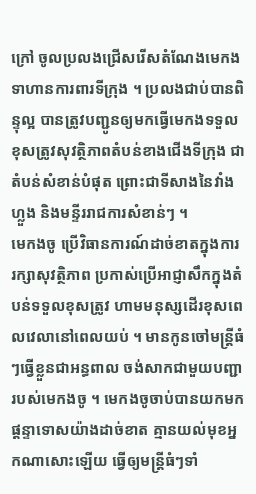ក្រៅ ចូលប្រលងជ្រើសរើសតំណែងមេកងទាហានការពារទីក្រុង ។ ប្រលងជាប់បានពិន្ទុល្អ បានត្រូវបញ្ជូនឲ្យមកធ្វើមេកងទទួលខុសត្រូវសុវត្ថិភាពតំបន់ខាងជើងទីក្រុង ជាតំបន់សំខាន់បំផុត ព្រោះជាទីសាងនៃវាំងហ្លួង និងមន្ទីររាជការសំខាន់ៗ ។
មេកងចូ ប្រើវិធានការណ៍ដាច់ខាតក្នុងការរក្សាសុវត្ថិភាព ប្រកាស់ប្រើអាជ្ញាសឹកក្នុងតំបន់ទទួលខុសត្រូវ ហាមមនុស្សដើរខុសពេលវេលានៅពេលយប់ ។ មានកូនចៅមន្ត្រីធំៗធ្វើខ្លួនជាអន្ធពាល ចង់សាកជាមួយបញ្ជារបស់មេកងចូ ។ មេកងចូចាប់បានយកមកផ្ដន្ទាទោសយ៉ាងដាច់ខាត គ្មានយល់មុខអ្នកណាសោះឡើយ ធ្វើឲ្យមន្ត្រីធំៗទាំ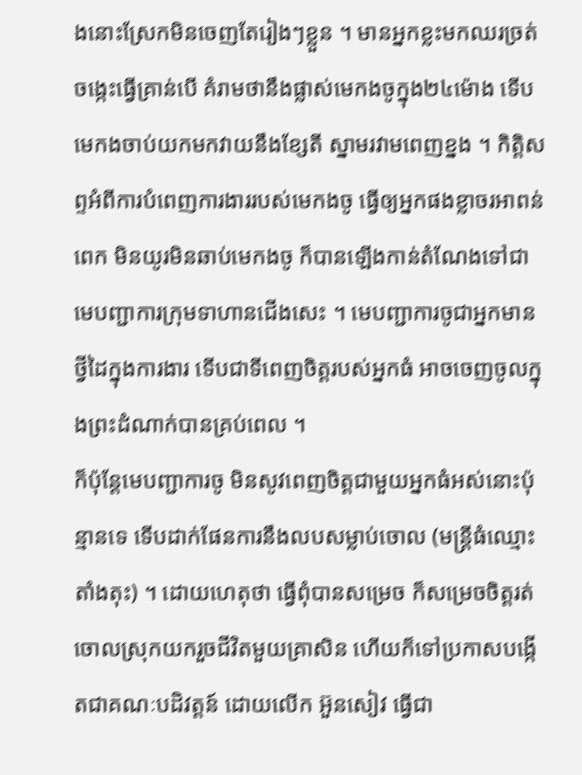ងនោះស្រែកមិនចេញតែរៀងៗខ្លួន ។ មានអ្នកខ្លះមកឈរច្រត់ចង្កេះធ្វើគ្រាន់បើ គំរាមថានឹងផ្លាស់មេកងចូក្នុង២៤ម៉ោង ទើបមេកងចាប់យកមកវាយនឹងខ្សែតី ស្នាមរវាមពេញខ្នង ។ កិត្តិសព្ទអំពីការបំពេញការងាររបស់មេកងចូ ធ្វើឲ្យអ្នកផងខ្លាចរអាពន់ពេក មិនយូរមិនឆាប់មេកងចូ ក៏បានឡើងកាន់តំណែងទៅជាមេបញ្ជាការក្រុមទាហានជើងសេះ ។ មេបញ្ជាការចូជាអ្នកមានថ្វីដៃក្នុងការងារ ទើបជាទីពេញចិត្តរបស់អ្នកធំ អាចចេញចូលក្នុងព្រះដំណាក់បានគ្រប់ពេល ។
ក៏ប៉ុន្តែមេបញ្ជាការចូ មិនសូវពេញចិត្តជាមួយអ្នកធំអស់នោះប៉ុន្មានទេ ទើបដាក់ផែនការនឹងលបសម្លាប់ចោល (មន្ត្រីធំឈ្មោះ តាំងតុះ) ។ ដោយហេតុថា ធ្វើពុំបានសម្រេច ក៏សម្រេចចិត្តរត់ចោលស្រុកយករួចជីវិតមួយគ្រាសិន ហើយក៏ទៅប្រកាសបង្កើតជាគណៈបដិវត្តន៍ ដោយលើក អ៊ួនសៀវ ធ្វើជា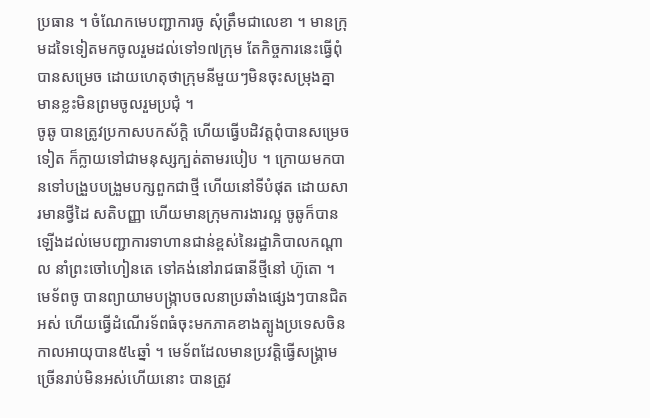ប្រធាន ។ ចំណែកមេបញ្ជាការចូ សុំត្រឹមជាលេខា ។ មានក្រុមដទៃទៀតមកចូលរួមដល់ទៅ១៧ក្រុម តែកិច្ចការនេះធ្វើពុំបានសម្រេច ដោយហេតុថាក្រុមនីមួយៗមិនចុះសម្រុងគ្នា មានខ្លះមិនព្រមចូលរួមប្រជុំ ។
ចូឆូ បានត្រូវប្រកាសបកស័ក្តិ ហើយធ្វើបដិវត្តពុំបានសម្រេចទៀត ក៏ក្លាយទៅជាមនុស្សក្បត់តាមរបៀប ។ ក្រោយមកបានទៅបង្រួបបង្រួមបក្សពួកជាថ្មី ហើយនៅទីបំផុត ដោយសារមានថ្វីដៃ សតិបញ្ញា ហើយមានក្រុមការងារល្អ ចូឆូក៏បានឡើងដល់មេបញ្ជាការទាហានជាន់ខ្ពស់នៃរដ្ឋាភិបាលកណ្ដាល នាំព្រះចៅហៀនតេ ទៅគង់នៅរាជធានីថ្មីនៅ ហ៊ូតោ ។
មេទ័ពចូ បានព្យាយាមបង្ក្រាបចលនាប្រឆាំងផ្សេងៗបានជិតអស់ ហើយធ្វើដំណើរទ័ពធំចុះមកភាគខាងត្បូងប្រទេសចិន កាលអាយុបាន៥៤ឆ្នាំ ។ មេទ័ពដែលមានប្រវត្តិធ្វើសង្គ្រាមច្រើនរាប់មិនអស់ហើយនោះ បានត្រូវ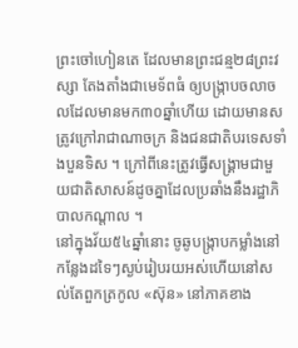ព្រះចៅហៀនតេ ដែលមានព្រះជន្ម២៨ព្រះវស្សា តែងតាំងជាមេទ័ពធំ ឲ្យបង្ក្រាបចលាចលដែលមានមក៣០ឆ្នាំហើយ ដោយមានសត្រូវក្រៅរាជាណាចក្រ និងជនជាតិបរទេសទាំងបួនទិស ។ ក្រៅពីនេះត្រូវធ្វើសង្គ្រាមជាមួយជាតិសាសន៍ដូចគ្នាដែលប្រឆាំងនឹងរដ្ឋាភិបាលកណ្ដាល ។
នៅក្នុងវ័យ៥៤ឆ្នាំនោះ ចូឆូបង្ក្រាបកម្លាំងនៅកន្លែងដទៃៗស្ងប់រៀបរយអស់ហើយនៅសល់តែពួកត្រកូល «ស៊ុន» នៅភាគខាង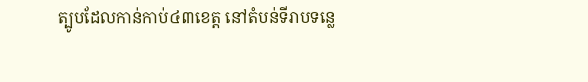ត្បូបដែលកាន់កាប់៤៣ខេត្ត នៅតំបន់ទីរាបទន្លេ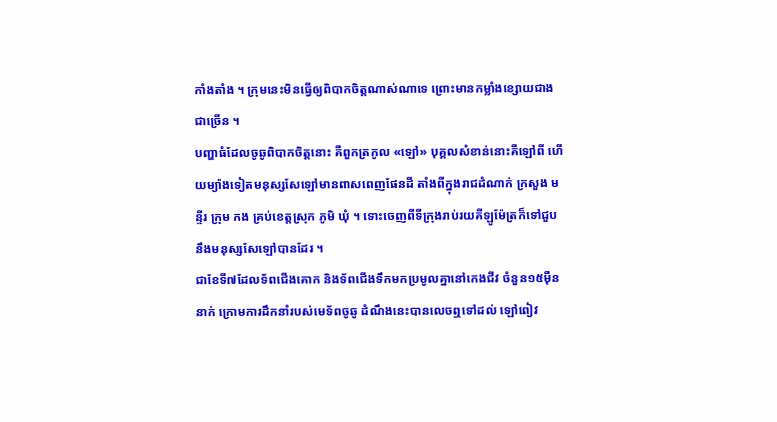កាំងតាំង ។ ក្រុមនេះមិនធ្វើឲ្យពិបាកចិត្តណាស់ណាទេ ព្រោះមានកម្លាំងខ្សោយជាងជាច្រើន ។
បញ្ហាធំដែលចូឆូពិបាកចិត្តនោះ គឺពួកត្រកូល «ឡៅ» បុគ្គលសំខាន់នោះគឺឡៅពី ហើយម្យ៉ាងទៀតមនុស្សសែឡៅមានពាសពេញផែនដី តាំងពីក្នុងរាជដំណាក់ ក្រសួង មន្ទីរ ក្រុម កង គ្រប់ខេត្តស្រុក ភូមិ ឃុំ ។ ទោះចេញពីទីក្រុងរាប់រយគីឡូម៉ែត្រក៏ទៅជួបនឹងមនុស្សសែឡៅបានដែរ ។
ជាខែទី៧ដែលទ័ពជើងគោក និងទ័ពជើងទឹកមកប្រមូលគ្នានៅកេងជីវ ចំនួន១៥ម៉ឺននាក់ ក្រោមការដឹកនាំរបស់មេទ័ពចូឆូ ដំណឹងនេះបានលេចឮទៅដល់ ឡៅពៀវ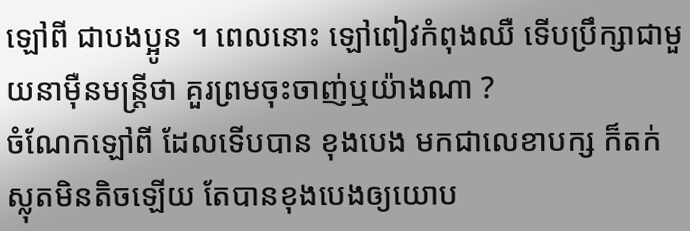ឡៅពី ជាបងប្អូន ។ ពេលនោះ ឡៅពៀវកំពុងឈឺ ទើបប្រឹក្សាជាមួយនាម៉ឺនមន្ត្រីថា គួរព្រមចុះចាញ់ឬយ៉ាងណា ?
ចំណែកឡៅពី ដែលទើបបាន ខុងបេង មកជាលេខាបក្ស ក៏តក់ស្លុតមិនតិចឡើយ តែបានខុងបេងឲ្យយោប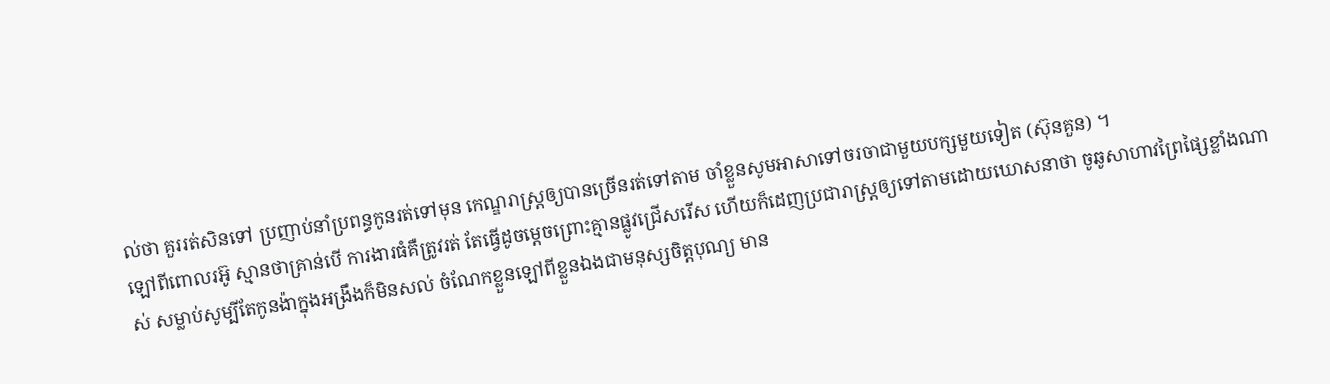ល់ថា គួររត់សិនទៅ ប្រញាប់នាំប្រពន្ធកូនរត់ទៅមុន កេណ្ឌរាស្ត្រឲ្យបានច្រើនរត់ទៅតាម ចាំខ្លួនសូមអាសាទៅចរចាជាមួយបក្សមួយទៀត (ស៊ុនគួន) ។
ឡៅពីពោលរអ៊ូ ស្មានថាគ្រាន់បើ ការងារធំគឺត្រូវរត់ តែធ្វើដូចម្ដេចព្រោះគ្មានផ្លូវជ្រើសរើស ហើយក៏ដេញប្រជារាស្ត្រឲ្យទៅតាមដោយឃោសនាថា ចូឆូសាហាវព្រៃផ្សៃខ្លាំងណាស់ សម្លាប់សូម្បីតែកូនង៉ាក្នុងអង្រឹងក៏មិនសល់ ចំណែកខ្លួនឡៅពីខ្លួនឯងជាមនុស្សចិត្តបុណ្យ មាន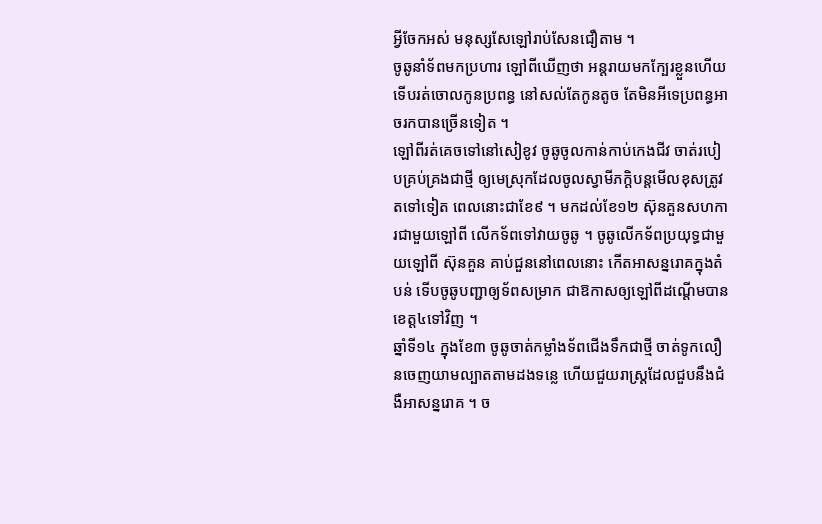អ្វីចែកអស់ មនុស្សសែឡៅរាប់សែនជឿតាម ។
ចូឆូនាំទ័ពមកប្រហារ ឡៅពីឃើញថា អន្តរាយមកក្បែរខ្លួនហើយ ទើបរត់ចោលកូនប្រពន្ធ នៅសល់តែកូនតូច តែមិនអីទេប្រពន្ធអាចរកបានច្រើនទៀត ។
ឡៅពីរត់គេចទៅនៅសៀខូវ ចូឆូចូលកាន់កាប់កេងជីវ ចាត់របៀបគ្រប់គ្រងជាថ្មី ឲ្យមេស្រុកដែលចូលស្វាមីភក្តិបន្តមើលខុសត្រូវតទៅទៀត ពេលនោះជាខែ៩ ។ មកដល់ខែ១២ ស៊ុនគួនសហការជាមួយឡៅពី លើកទ័ពទៅវាយចូឆូ ។ ចូឆូលើកទ័ពប្រយុទ្ធជាមួយឡៅពី ស៊ុនគួន គាប់ជួននៅពេលនោះ កើតអាសន្នរោគក្នុងតំបន់ ទើបចូឆូបញ្ជាឲ្យទ័ពសម្រាក ជាឱកាសឲ្យឡៅពីដណ្ដើមបានខេត្ត៤ទៅវិញ ។
ឆ្នាំទី១៤ ក្នុងខែ៣ ចូឆូចាត់កម្លាំងទ័ពជើងទឹកជាថ្មី ចាត់ទូកលឿនចេញយាមល្បាតតាមដងទន្លេ ហើយជួយរាស្ត្រដែលជួបនឹងជំងឺអាសន្នរោគ ។ ច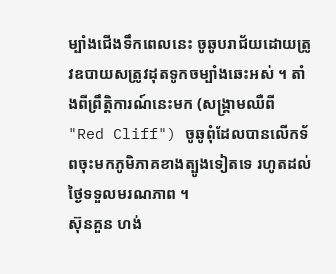ម្បាំងជើងទឹកពេលនេះ ចូឆូបរាជ័យដោយត្រូវឧបាយសត្រូវដុតទូកចម្បាំងឆេះអស់ ។ តាំងពីព្រឹត្តិការណ៍នេះមក (សង្គ្រាមឈឺពី "Red Cliff") ចូឆូពុំដែលបានលើកទ័ពចុះមកភូមិភាគខាងត្បូងទៀតទេ រហូតដល់ថ្ងៃទទួលមរណភាព ។
ស៊ុនគួន ហង់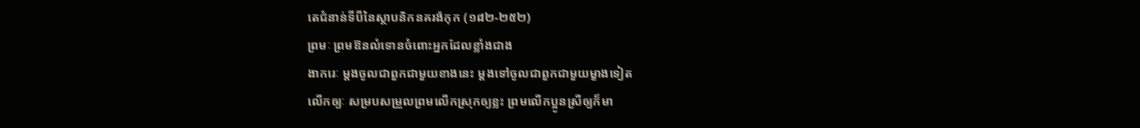តេជំនាន់ទីបីនៃស្ថាបនិកនគរង៉កុក (១៨២-២៥២)
ព្រមៈ ព្រមឱនលំទោនចំពោះអ្នកដែលខ្លាំងជាង
ងាករេៈ ម្ដងចូលជាពួកជាមួយខាងនេះ ម្ដងទៅចូលជាពួកជាមួយម្ខាងទៀត
លើកឲ្យៈ សម្របសម្រួលព្រមលើកស្រុកឲ្យខ្លះ ព្រមលើកប្អូនស្រីឲ្យក៏មា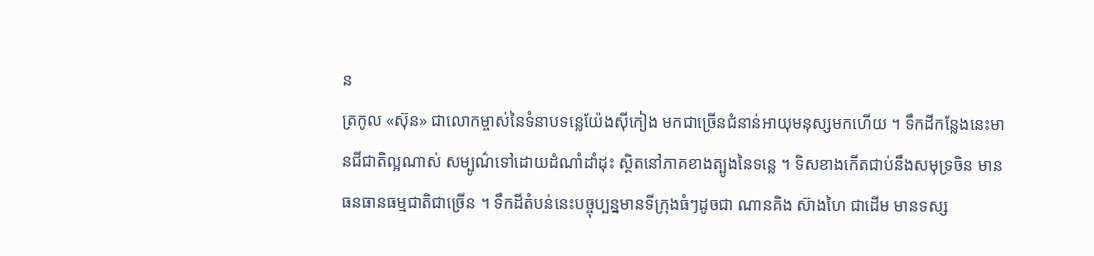ន
ត្រកូល «ស៊ុន» ជាលោកម្ចាស់នៃទំនាបទន្លេយ៉ែងស៊ីកៀង មកជាច្រើនជំនាន់អាយុមនុស្សមកហើយ ។ ទឹកដីកន្លែងនេះមានជីជាតិល្អណាស់ សម្បូណ៌ទៅដោយដំណាំដាំដុះ ស្ថិតនៅភាគខាងត្បូងនៃទន្លេ ។ ទិសខាងកើតជាប់នឹងសមុទ្រចិន មានធនធានធម្មជាតិជាច្រើន ។ ទឹកដីតំបន់នេះបច្ចុប្បន្នមានទីក្រុងធំៗដូចជា ណានគិង ស៊ាងហៃ ជាដើម មានទស្ស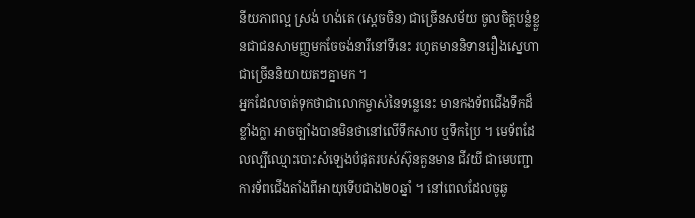នីយភាពល្អ ស្រង់ ហង់តេ (ស្ដេចចិន) ជាច្រើនសម័យ ចូលចិត្តបន្លំខ្លួនជាជនសាមញ្ញមកចែចង់នារីនៅទីនេះ រហូតមាននិទានរឿងស្នេហាជាច្រើននិយាយតៗគ្នាមក ។
អ្នកដែលចាត់ទុកថាជាលោកម្ចាស់នៃទន្លេនេះ មានកងទ័ពជើងទឹកដ៏ខ្លាំងក្លា អាចច្បាំងបានមិនថានៅលើទឹកសាប ឬទឹកប្រៃ ។ មេទ័ពដែលល្បីឈ្មោះបោះសំឡេងបំផុតរបស់ស៊ុនគួនមាន ជីវយី ជាមេបញ្ជាការទ័ពជើងតាំងពីអាយុទើបជាង២០ឆ្នាំ ។ នៅពេលដែលចូឆូ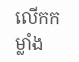លើកកម្លាំង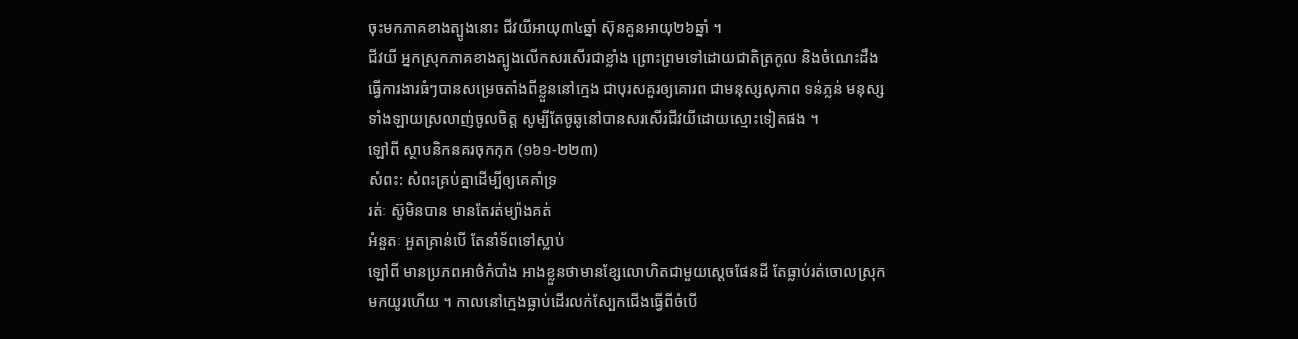ចុះមកភាគខាងត្បូងនោះ ជីវយីអាយុ៣៤ឆ្នាំ ស៊ុនគួនអាយុ២៦ឆ្នាំ ។
ជីវយី អ្នកស្រុកភាគខាងត្បូងលើកសរសើរជាខ្លាំង ព្រោះព្រមទៅដោយជាតិត្រកូល និងចំណេះដឹង ធ្វើការងារធំៗបានសម្រេចតាំងពីខ្លួននៅក្មេង ជាបុរសគួរឲ្យគោរព ជាមនុស្សសុភាព ទន់ភ្លន់ មនុស្សទាំងឡាយស្រលាញ់ចូលចិត្ត សូម្បីតែចូឆូនៅបានសរសើរជីវយីដោយស្មោះទៀតផង ។
ឡៅពី ស្ថាបនិកនគរចុកកុក (១៦១-២២៣)
សំពះ: សំពះគ្រប់គ្នាដើម្បីឲ្យគេគាំទ្រ
រត់ៈ ស៊ូមិនបាន មានតែរត់ម្យ៉ាងគត់
អំនួតៈ អួតគ្រាន់បើ តែនាំទ័ពទៅស្លាប់
ឡៅពី មានប្រភពអាថ៌កំបាំង អាងខ្លួនថាមានខ្សែលោហិតជាមួយស្ដេចផែនដី តែធ្លាប់រត់ចោលស្រុកមកយូរហើយ ។ កាលនៅក្មេងធ្លាប់ដើរលក់ស្បែកជើងធ្វើពីចំបើ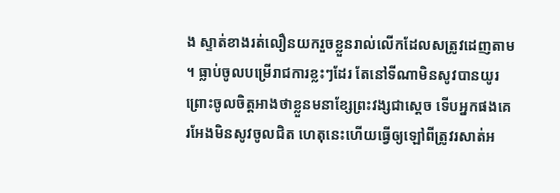ង ស្ទាត់ខាងរត់លឿនយករួចខ្លួនរាល់លើកដែលសត្រូវដេញតាម ។ ធ្លាប់ចូលបម្រើរាជការខ្លះៗដែរ តែនៅទីណាមិនសូវបានយូរ ព្រោះចូលចិត្តអាងថាខ្លួនមនាខ្សែព្រះវង្សជាស្ដេច ទើបអ្នកផងគេរអែងមិនសូវចូលជិត ហេតុនេះហើយធ្វើឲ្យឡៅពីត្រូវរសាត់អ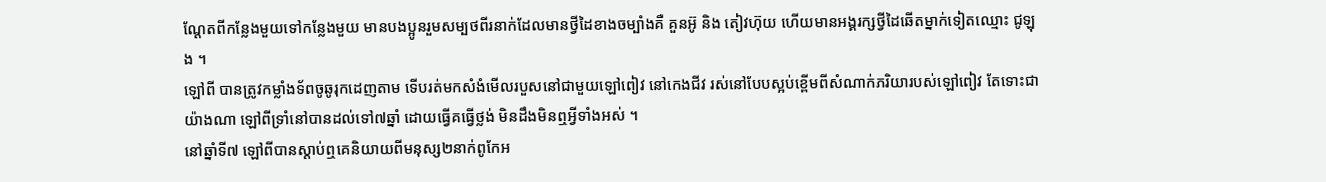ណ្ដែតពីកន្លែងមួយទៅកន្លែងមួយ មានបងប្អូនរួមសម្បថពីរនាក់ដែលមានថ្វីដៃខាងចម្បាំងគឺ គួនអ៊ូ និង តៀវហ៊ុយ ហើយមានអង្គរក្សថ្វីដៃឆើតម្នាក់ទៀតឈ្មោះ ជូឡុង ។
ឡៅពី បានត្រូវកម្លាំងទ័ពចូឆូរុកដេញតាម ទើបរត់មកសំងំមើលរបួសនៅជាមួយឡៅពៀវ នៅកេងជីវ រស់នៅបែបស្អប់ខ្ពើមពីសំណាក់ភរិយារបស់ឡៅពៀវ តែទោះជាយ៉ាងណា ឡៅពីទ្រាំនៅបានដល់ទៅ៧ឆ្នាំ ដោយធ្វើគធ្វើថ្លង់ មិនដឹងមិនឮអ្វីទាំងអស់ ។
នៅឆ្នាំទី៧ ឡៅពីបានស្ដាប់ឮគេនិយាយពីមនុស្ស២នាក់ពូកែអ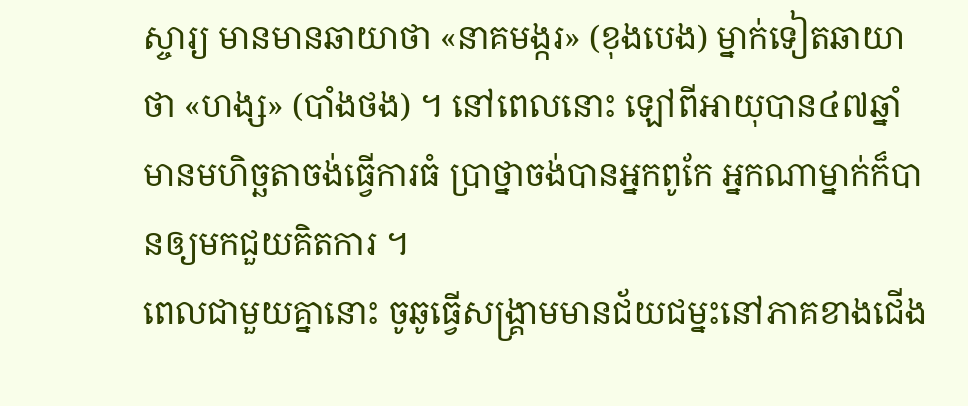ស្ចារ្យ មានមានឆាយាថា «នាគមង្ករ» (ខុងបេង) ម្នាក់ទៀតឆាយាថា «ហង្ស» (បាំងថង) ។ នៅពេលនោះ ឡៅពីអាយុបាន៤៧ឆ្នាំ មានមហិច្ឆតាចង់ធ្វើការធំ ប្រាថ្នាចង់បានអ្នកពូកែ អ្នកណាម្នាក់ក៏បានឲ្យមកជួយគិតការ ។
ពេលជាមួយគ្នានោះ ចូឆូធ្វើសង្គ្រាមមានជ័យជម្នះនៅភាគខាងជើង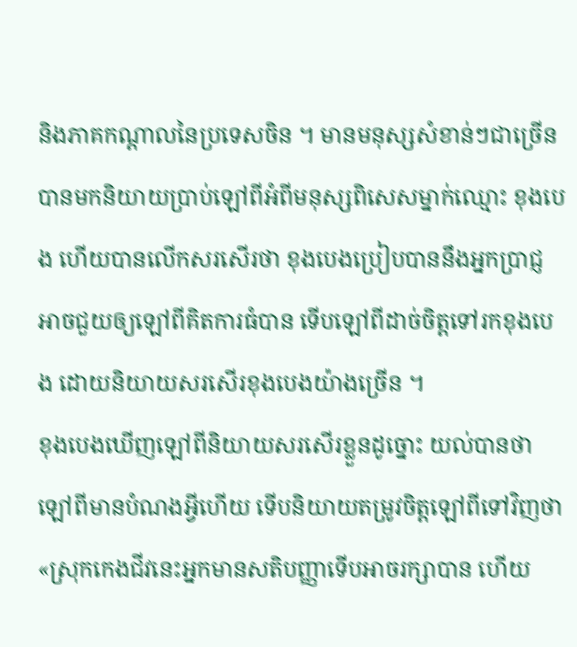និងភាគកណ្ដាលនៃប្រទេសចិន ។ មានមនុស្សសំខាន់ៗជាច្រើនបានមកនិយាយប្រាប់ឡៅពីអំពីមនុស្សពិសេសម្នាក់ឈ្មោះ ខុងបេង ហើយបានលើកសរសើរថា ខុងបេងប្រៀបបាននឹងអ្នកប្រាជ្ញ អាចជួយឲ្យឡៅពីគិតការធំបាន ទើបឡៅពីដាច់ចិត្តទៅរកខុងបេង ដោយនិយាយសរសើរខុងបេងយ៉ាងច្រើន ។
ខុងបេងឃើញឡៅពីនិយាយសរសើរខ្លួនដូច្នោះ យល់បានថា ឡៅពីមានបំណងអ្វីហើយ ទើបនិយាយតម្រូវចិត្តឡៅពីទៅវិញថា «ស្រុកកេងជីវនេះអ្នកមានសតិបញ្ញាទើបអាចរក្សាបាន ហើយ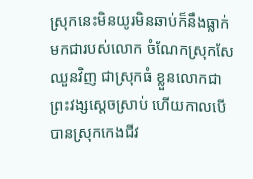ស្រុកនេះមិនយូរមិនឆាប់ក៏នឹងធ្លាក់មកជារបស់លោក ចំណែកស្រុកសែឈួនវិញ ជាស្រុកធំ ខ្លួនលោកជាព្រះវង្សស្ដេចស្រាប់ ហើយកាលបើបានស្រុកកេងជីវ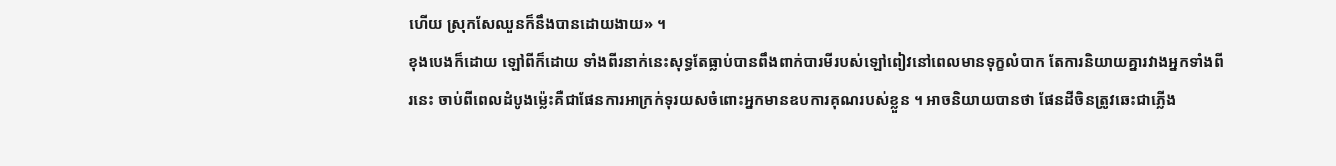ហើយ ស្រុកសែឈួនក៏នឹងបានដោយងាយ» ។
ខុងបេងក៏ដោយ ឡៅពីក៏ដោយ ទាំងពីរនាក់នេះសុទ្ធតែធ្លាប់បានពឹងពាក់បារមីរបស់ឡៅពៀវនៅពេលមានទុក្ខលំបាក តែការនិយាយគ្នារវាងអ្នកទាំងពីរនេះ ចាប់ពីពេលដំបូងម្ល៉េះគឺជាផែនការអាក្រក់ទុរយសចំពោះអ្នកមានឧបការគុណរបស់ខ្លួន ។ អាចនិយាយបានថា ផែនដីចិនត្រូវឆេះជាភ្លើង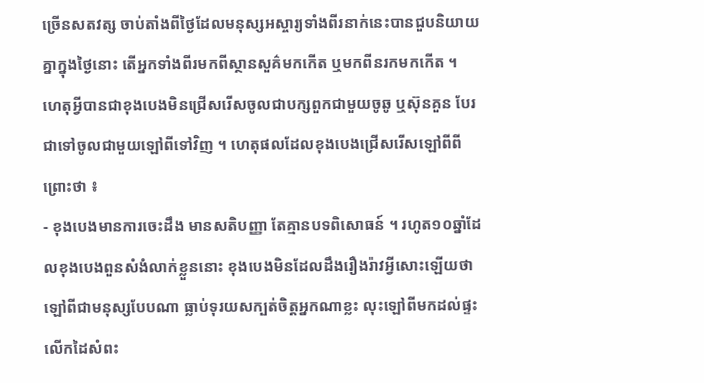ច្រើនសតវត្ស ចាប់តាំងពីថ្ងៃដែលមនុស្សអស្ចារ្យទាំងពីរនាក់នេះបានជួបនិយាយគ្នាក្នុងថ្ងៃនោះ តើអ្នកទាំងពីរមកពីស្ថានសួគ៌មកកើត ឬមកពីនរកមកកើត ។
ហេតុអ្វីបានជាខុងបេងមិនជ្រើសរើសចូលជាបក្សពួកជាមួយចូឆូ ឬស៊ុនគួន បែរជាទៅចូលជាមួយឡៅពីទៅវិញ ។ ហេតុផលដែលខុងបេងជ្រើសរើសឡៅពីពីព្រោះថា ៖
- ខុងបេងមានការចេះដឹង មានសតិបញ្ញា តែគ្មានបទពិសោធន៍ ។ រហូត១០ឆ្នាំដែលខុងបេងពួនសំងំលាក់ខ្លួននោះ ខុងបេងមិនដែលដឹងរឿងរ៉ាវអ្វីសោះឡើយថា ឡៅពីជាមនុស្សបែបណា ធ្លាប់ទុរយសក្បត់ចិត្តអ្នកណាខ្លះ លុះឡៅពីមកដល់ផ្ទះ លើកដៃសំពះ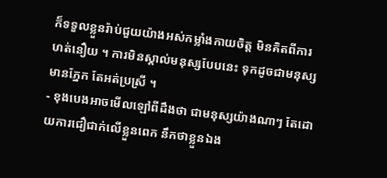ក៏ទទួលខ្លួនរ៉ាប់ជួយយ៉ាងអស់កម្លាំងកាយចិត្ត មិនគិតពីការហត់នឿយ ។ ការមិនស្គាល់មនុស្សបែបនេះ ទុកដូចជាមនុស្សមានភ្នែក តែអត់ប្រស្រី ។
- ខុងបេងអាចមើលឡៅពីដឹងថា ជាមនុស្សយ៉ាងណាៗ តែដោយការជឿជាក់លើខ្លួនពេក នឹកថាខ្លួនឯង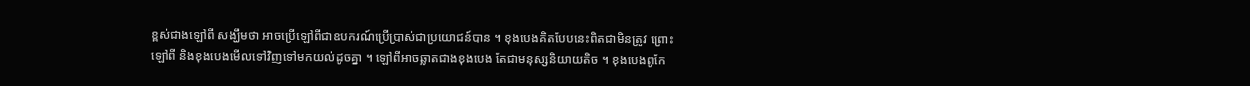ខ្ពស់ជាងឡៅពី សង្ឃឹមថា អាចប្រើឡៅពីជាឧបករណ៍ប្រើប្រាស់ជាប្រយោជន៍បាន ។ ខុងបេងគិតបែបនេះពិតជាមិនត្រូវ ព្រោះឡៅពី និងខុងបេងមើលទៅវិញទៅមកយល់ដូចគ្នា ។ ឡៅពីអាចឆ្លាតជាងខុងបេង តែជាមនុស្សនិយាយតិច ។ ខុងបេងពូកែ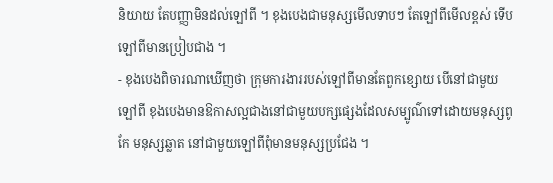និយាយ តែបញ្ញាមិនដល់ឡៅពី ។ ខុងបេងជាមនុស្សមើលទាបៗ តែឡៅពីមើលខ្ពស់ ទើបឡៅពីមានប្រៀបជាង ។
- ខុងបេងពិចារណាឃើញថា ក្រុមការងាររបស់ឡៅពីមានតែពួកខ្សោយ បើនៅជាមួយឡៅពី ខុងបេងមានឱកាសល្អជាងនៅជាមួយបក្សផ្សេងដែលសម្បូណ៌ទៅដោយមនុស្សពូកែ មនុស្សឆ្លាត នៅជាមួយឡៅពីពុំមានមនុស្សប្រជែង ។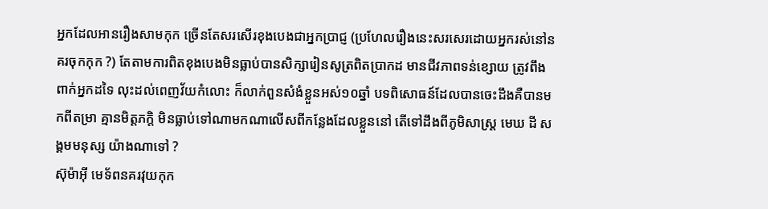អ្នកដែលអានរឿងសាមកុក ច្រើនតែសរសើរខុងបេងជាអ្នកប្រាជ្ញ (ប្រហែលរឿងនេះសរសេរដោយអ្នករស់នៅនគរចុកកុក ?) តែតាមការពិតខុងបេងមិនធ្លាប់បានសិក្សារៀនសូត្រពិតប្រាកដ មានជីវភាពទន់ខ្សោយ ត្រូវពឹងពាក់អ្នកដទៃ លុះដល់ពេញវ័យកំលោះ ក៏លាក់ពួនសំងំខ្លួនអស់១០ឆ្នាំ បទពិសោធន៍ដែលបានចេះដឹងគឺបានមកពីតម្រា គ្មានមិត្តភក្តិ មិនធ្លាប់ទៅណាមកណាលើសពីកន្លែងដែលខ្លួននៅ តើទៅដឹងពីភូមិសាស្ត្រ មេឃ ដី សង្គមមនុស្ស យ៉ាងណាទៅ ?
ស៊ុម៉ាអ៊ី មេទ័ពនគរវុយកុក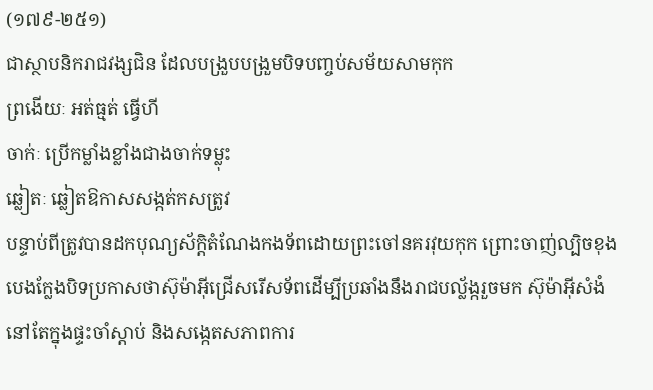(១៧៩-២៥១)
ជាស្ថាបនិករាជវង្សជិន ដែលបង្រួបបង្រួមបិទបញ្ចប់សម័យសាមកុក
ព្រងើយៈ អត់ធ្មត់ ធ្វើហី
ចាក់ៈ ប្រើកម្លាំងខ្លាំងជាងចាក់ទម្លុះ
ឆ្លៀតៈ ឆ្លៀតឱកាសសង្កត់កសត្រូវ
បន្ទាប់ពីត្រូវបានដកបុណ្យស័ក្តិតំណែងកងទ័ពដោយព្រះចៅនគរវុយកុក ព្រោះចាញ់ល្បិចខុងបេងក្លែងបិទប្រកាសថាស៊ុម៉ាអ៊ីជ្រើសរើសទ័ពដើម្បីប្រឆាំងនឹងរាជបល្ល័ង្ករួចមក ស៊ុម៉ាអ៊ីសំងំនៅតែក្នុងផ្ទះចាំស្ដាប់ និងសង្កេតសភាពការ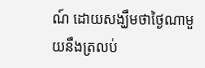ណ៍ ដោយសង្ឃឹមថាថ្ងៃណាមួយនឹងត្រលប់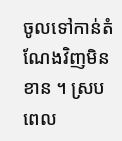ចូលទៅកាន់តំណែងវិញមិនខាន ។ ស្របពេល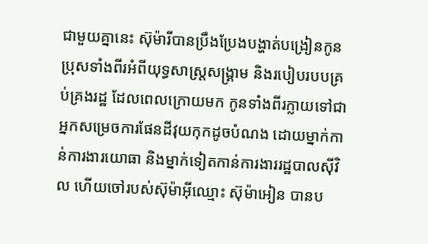ជាមួយគ្នានេះ ស៊ុម៉ារីបានប្រឹងប្រែងបង្ហាត់បង្រៀនកូនប្រុសទាំងពីរអំពីយុទ្ធសាស្ត្រសង្គ្រាម និងរបៀបរបបគ្រប់គ្រងរដ្ឋ ដែលពេលក្រោយមក កូនទាំងពីរក្លាយទៅជាអ្នកសម្រេចការផែនដីវុយកុកដូចបំណង ដោយម្នាក់កាន់ការងារយោធា និងម្នាក់ទៀតកាន់ការងាររដ្ឋបាលស៊ីវិល ហើយចៅរបស់ស៊ុម៉ាអ៊ីឈ្មោះ ស៊ុម៉ាអៀន បានប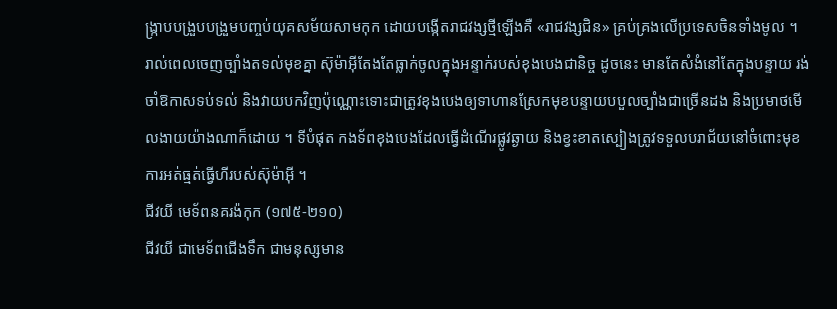ង្ក្រាបបង្រួបបង្រួមបញ្ចប់យុគសម័យសាមកុក ដោយបង្កើតរាជវង្សថ្មីឡើងគឺ «រាជវង្សជិន» គ្រប់គ្រងលើប្រទេសចិនទាំងមូល ។
រាល់ពេលចេញច្បាំងតទល់មុខគ្នា ស៊ុម៉ាអ៊ីតែងតែធ្លាក់ចូលក្នុងអន្ទាក់របស់ខុងបេងជានិច្ច ដូចនេះ មានតែសំងំនៅតែក្នុងបន្ទាយ រង់ចាំឱកាសទប់ទល់ និងវាយបកវិញប៉ុណ្ណោះទោះជាត្រូវខុងបេងឲ្យទាហានស្រែកមុខបន្ទាយបបួលច្បាំងជាច្រើនដង និងប្រមាថមើលងាយយ៉ាងណាក៏ដោយ ។ ទីបំផុត កងទ័ពខុងបេងដែលធ្វើដំណើរផ្លូវឆ្ងាយ និងខ្វះខាតស្បៀងត្រូវទទួលបរាជ័យនៅចំពោះមុខការអត់ធ្មត់ធ្វើហីរបស់ស៊ុម៉ាអ៊ី ។
ជីវយី មេទ័ពនគរង៉កុក (១៧៥-២១០)
ជីវយី ជាមេទ័ពជើងទឹក ជាមនុស្សមាន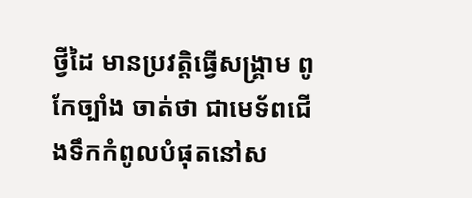ថ្វីដៃ មានប្រវត្តិធ្វើសង្គ្រាម ពូកែច្បាំង ចាត់ថា ជាមេទ័ពជើងទឹកកំពូលបំផុតនៅស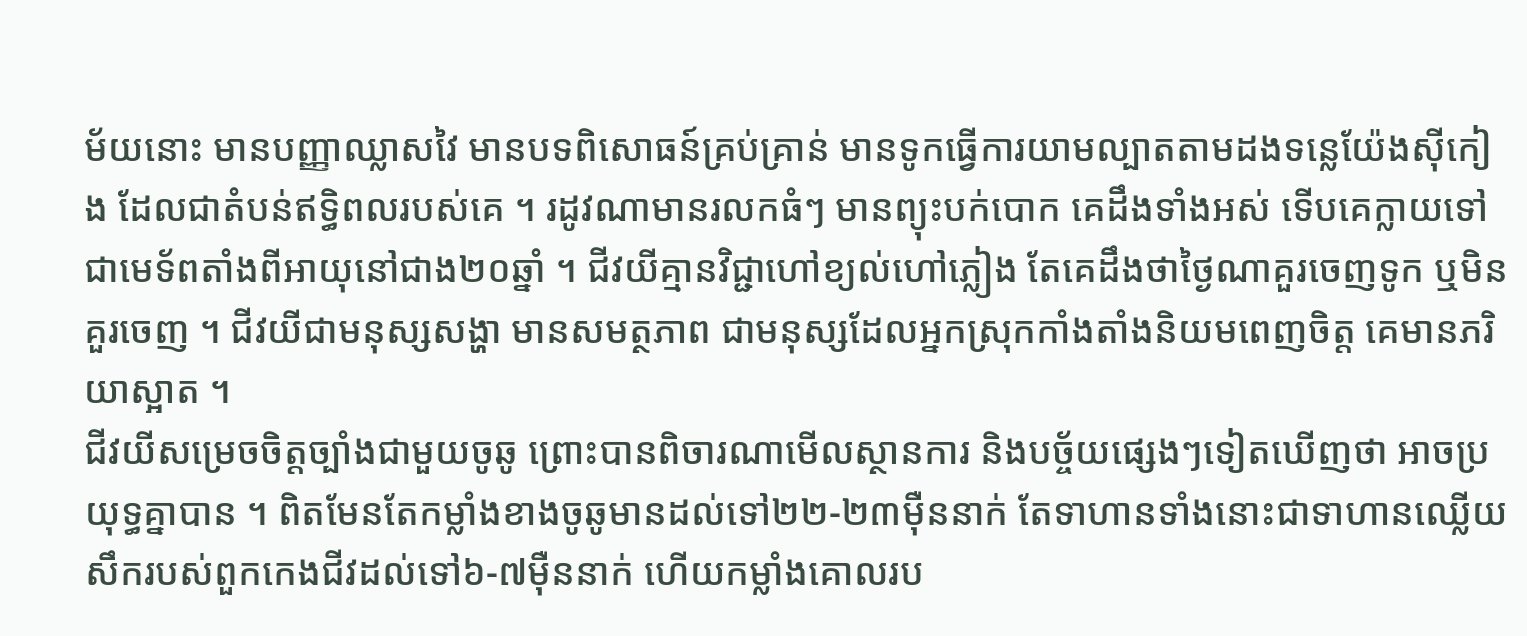ម័យនោះ មានបញ្ញាឈ្លាសវៃ មានបទពិសោធន៍គ្រប់គ្រាន់ មានទូកធ្វើការយាមល្បាតតាមដងទន្លេយ៉ែងស៊ីកៀង ដែលជាតំបន់ឥទ្ធិពលរបស់គេ ។ រដូវណាមានរលកធំៗ មានព្យុះបក់បោក គេដឹងទាំងអស់ ទើបគេក្លាយទៅជាមេទ័ពតាំងពីអាយុនៅជាង២០ឆ្នាំ ។ ជីវយីគ្មានវិជ្ជាហៅខ្យល់ហៅភ្លៀង តែគេដឹងថាថ្ងៃណាគួរចេញទូក ឬមិនគួរចេញ ។ ជីវយីជាមនុស្សសង្ហា មានសមត្ថភាព ជាមនុស្សដែលអ្នកស្រុកកាំងតាំងនិយមពេញចិត្ត គេមានភរិយាស្អាត ។
ជីវយីសម្រេចចិត្តច្បាំងជាមួយចូឆូ ព្រោះបានពិចារណាមើលស្ថានការ និងបច្ច័យផ្សេងៗទៀតឃើញថា អាចប្រយុទ្ធគ្នាបាន ។ ពិតមែនតែកម្លាំងខាងចូឆូមានដល់ទៅ២២-២៣ម៉ឺននាក់ តែទាហានទាំងនោះជាទាហានឈ្លើយសឹករបស់ពួកកេងជីវដល់ទៅ៦-៧ម៉ឺននាក់ ហើយកម្លាំងគោលរប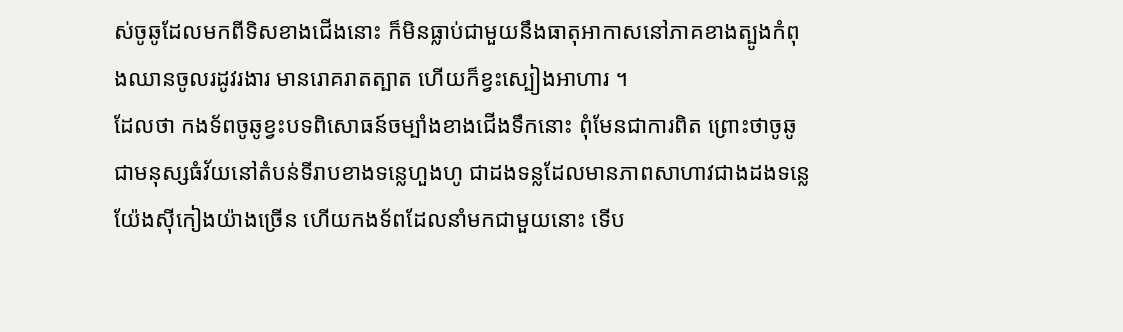ស់ចូឆូដែលមកពីទិសខាងជើងនោះ ក៏មិនធ្លាប់ជាមួយនឹងធាតុអាកាសនៅភាគខាងត្បូងកំពុងឈានចូលរដូវរងារ មានរោគរាតត្បាត ហើយក៏ខ្វះស្បៀងអាហារ ។
ដែលថា កងទ័ពចូឆូខ្វះបទពិសោធន៍ចម្បាំងខាងជើងទឹកនោះ ពុំមែនជាការពិត ព្រោះថាចូឆូជាមនុស្សធំវ័យនៅតំបន់ទីរាបខាងទន្លេហួងហូ ជាដងទន្លដែលមានភាពសាហាវជាងដងទន្លេយ៉ែងស៊ីកៀងយ៉ាងច្រើន ហើយកងទ័ពដែលនាំមកជាមួយនោះ ទើប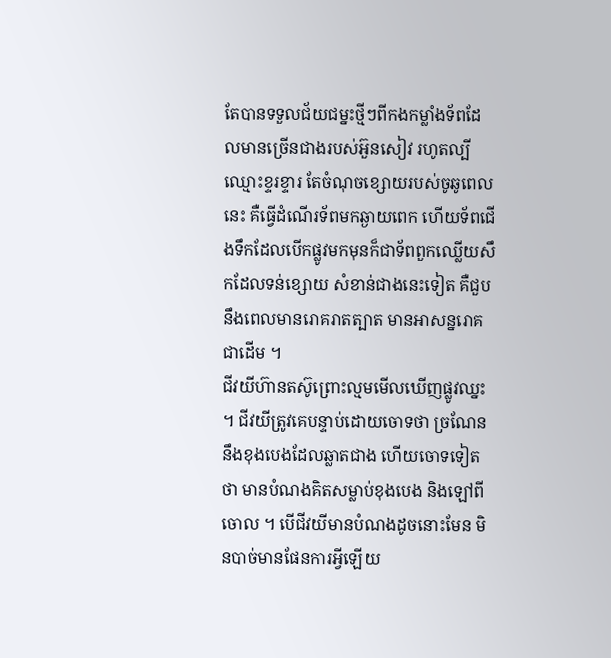តែបានទទួលជ័យជម្នះថ្មីៗពីកងកម្លាំងទ័ពដែលមានច្រើនជាងរបស់អ៊ួនសៀវ រហូតល្បីឈ្មោះខ្ទរខ្ទារ តែចំណុចខ្សោយរបស់ចូឆូពេលនេះ គឺធ្វើដំណើរទ័ពមកឆ្ងាយពេក ហើយទ័ពជើងទឹកដែលបើកផ្លូវមកមុនក៏ជាទ័ពពួកឈ្លើយសឹកដែលទន់ខ្សោយ សំខាន់ជាងនេះទៀត គឺជួបនឹងពេលមានរោគរាតត្បាត មានអាសន្នរោគជាដើម ។
ជីវយីហ៊ានតស៊ូព្រោះល្មមមើលឃើញផ្លូវឈ្នះ ។ ជីវយីត្រូវគេបន្ទាប់ដោយចោទថា ច្រណែននឹងខុងបេងដែលឆ្លាតជាង ហើយចោទទៀតថា មានបំណងគិតសម្លាប់ខុងបេង និងឡៅពីចោល ។ បើជីវយីមានបំណងដូចនោះមែន មិនបាច់មានផែនការអ្វីឡើយ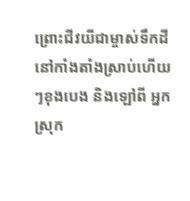ព្រោះជីវយីជាម្ចាស់ទឹកដីនៅកាំងតាំងស្រាប់ហើយៗខុងបេង និងឡៅពី អ្នកស្រុក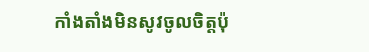កាំងតាំងមិនសូវចូលចិត្តប៉ុ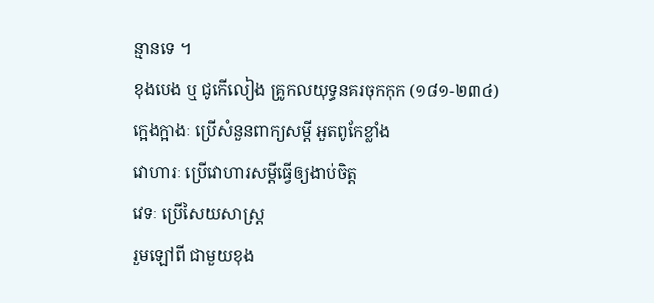ន្មានទេ ។
ខុងបេង ឬ ជូកើលៀង គ្រូកលយុទ្ធនគរចុកកុក (១៨១-២៣៤)
ក្អេងក្អាងៈ ប្រើសំនួនពាក្យសម្ដី អួតពូកែខ្លាំង
វោហារៈ ប្រើវោហារសម្ដីធ្វើឲ្យងាប់ចិត្ត
វេទៈ ប្រើសៃយសាស្ត្រ
រួមឡៅពី ជាមួយខុង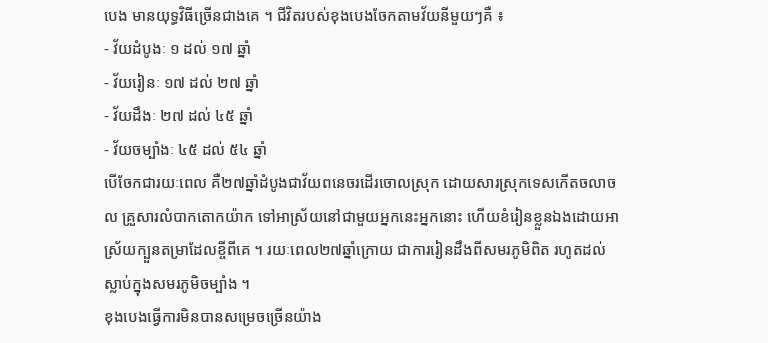បេង មានយុទ្ធវិធីច្រើនជាងគេ ។ ជីវិតរបស់ខុងបេងចែកតាមវ័យនីមួយៗគឺ ៖
- វ័យដំបូងៈ ១ ដល់ ១៧ ឆ្នាំ
- វ័យរៀនៈ ១៧ ដល់ ២៧ ឆ្នាំ
- វ័យដឹងៈ ២៧ ដល់ ៤៥ ឆ្នាំ
- វ័យចម្បាំងៈ ៤៥ ដល់ ៥៤ ឆ្នាំ
បើចែកជារយៈពេល គឺ២៧ឆ្នាំដំបូងជាវ័យពនេចរដើរចោលស្រុក ដោយសារស្រុកទេសកើតចលាចល គ្រួសារលំបាកតោកយ៉ាក ទៅអាស្រ័យនៅជាមួយអ្នកនេះអ្នកនោះ ហើយខំរៀនខ្លួនឯងដោយអាស្រ័យក្បួនតម្រាដែលខ្ចីពីគេ ។ រយៈពេល២៧ឆ្នាំក្រោយ ជាការរៀនដឹងពីសមរភូមិពិត រហូតដល់ស្លាប់ក្នុងសមរភូមិចម្បាំង ។
ខុងបេងធ្វើការមិនបានសម្រេចច្រើនយ៉ាង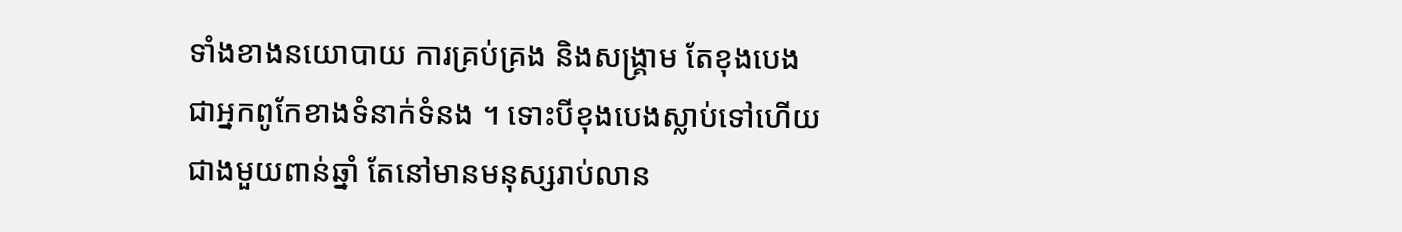ទាំងខាងនយោបាយ ការគ្រប់គ្រង និងសង្គ្រាម តែខុងបេងជាអ្នកពូកែខាងទំនាក់ទំនង ។ ទោះបីខុងបេងស្លាប់ទៅហើយជាងមួយពាន់ឆ្នាំ តែនៅមានមនុស្សរាប់លាន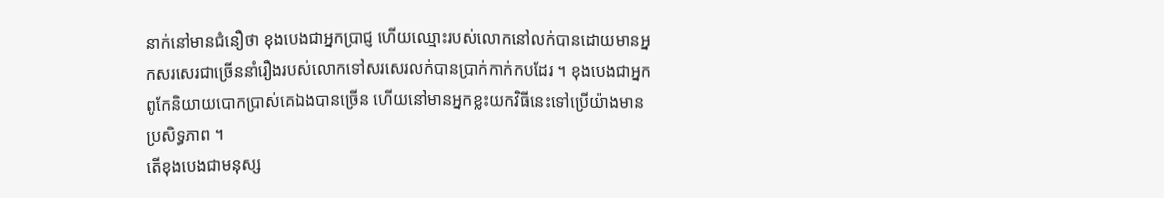នាក់នៅមានជំនឿថា ខុងបេងជាអ្នកប្រាជ្ញ ហើយឈ្មោះរបស់លោកនៅលក់បានដោយមានអ្នកសរសេរជាច្រើននាំរឿងរបស់លោកទៅសរសេរលក់បានប្រាក់កាក់កបដែរ ។ ខុងបេងជាអ្នកពូកែនិយាយបោកប្រាស់គេឯងបានច្រើន ហើយនៅមានអ្នកខ្លះយកវិធីនេះទៅប្រើយ៉ាងមានប្រសិទ្ធភាព ។
តើខុងបេងជាមនុស្ស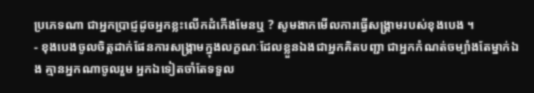ប្រភេទណា ជាអ្នកប្រាជ្ញដូចអ្នកខ្លះលើកដំកើងមែនឬ ? សូមងាកមើលការធ្វើសង្គ្រាមរបស់ខុងបេង ។
- ខុងបេងចូលចិត្តដាក់ផែនការសង្គ្រាមក្នុងលក្ខណៈដែលខ្លួនឯងជាអ្នកគិតបញ្ជា ជាអ្នកកំណត់ចម្បាំងតែម្នាក់ឯង គ្មានអ្នកណាចូលរួម អ្នកឯទៀតចាំតែទទួល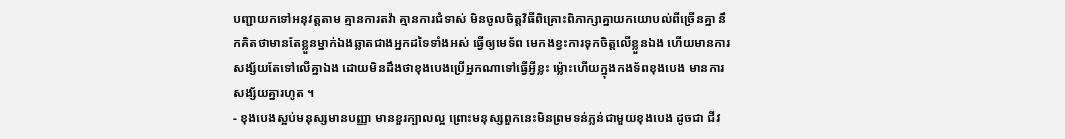បញ្ជាយកទៅអនុវត្តតាម គ្មានការតវ៉ា គ្មានការជំទាស់ មិនចូលចិត្តវិធីពិគ្រោះពិភាក្សាគ្នាយកយោបល់ពីច្រើនគ្នា នឹកគិតថាមានតែខ្លួនម្នាក់ឯងឆ្លាតជាងអ្នកដទៃទាំងអស់ ធ្វើឲ្យមេទ័ព មេកងខ្វះការទុកចិត្តលើខ្លួនឯង ហើយមានការសង្ស័យតែទៅលើគ្នាឯង ដោយមិនដឹងថាខុងបេងប្រើអ្នកណាទៅធ្វើអ្វីខ្លះ ម្ល៉ោះហើយក្នុងកងទ័ពខុងបេង មានការសង្ស័យគ្នារហូត ។
- ខុងបេងស្អប់មនុស្សមានបញ្ញា មានខួរក្បាលល្អ ព្រោះមនុស្សពួកនេះមិនព្រមទន់ភ្លន់ជាមួយខុងបេង ដូចជា ជីវ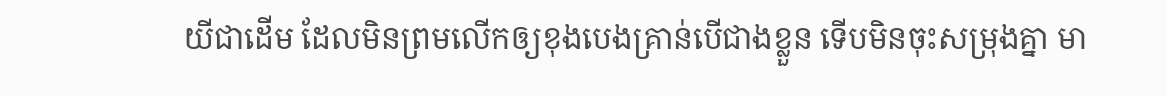យីជាដើម ដែលមិនព្រមលើកឲ្យខុងបេងគ្រាន់បើជាងខ្លួន ទើបមិនចុះសម្រុងគ្នា មា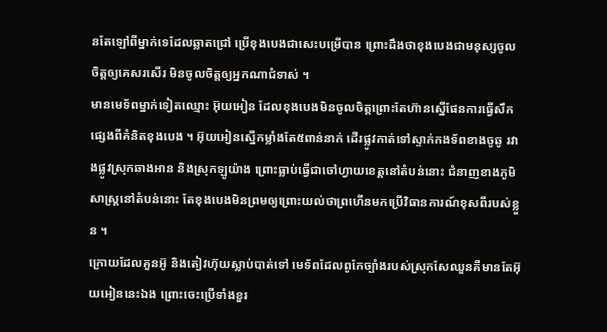នតែឡៅពីម្នាក់ទេដែលឆ្លាតជ្រៅ ប្រើខុងបេងជាសេះបម្រើបាន ព្រោះដឹងថាខុងបេងជាមនុស្សចូលចិត្តឲ្យគេសរសើរ មិនចូលចិត្តឲ្យអ្នកណាជំទាស់ ។
មានមេទ័ពម្នាក់ទៀតឈ្មោះ អ៊ុយអៀន ដែលខុងបេងមិនចូលចិត្តព្រោះតែហ៊ានស្នើផែនការធ្វើសឹកផ្សេងពីគំនិតខុងបេង ។ អ៊ុយអៀនស្នើកម្លាំងតែ៥ពាន់នាក់ ដើរផ្លូវកាត់ទៅស្ទាក់កងទ័ពខាងចូឆូ រវាងផ្លូវស្រុកឆាងអាន និងស្រុកឡូយ៉ាង ព្រោះធ្លាប់ធ្វើជាចៅហ្វាយខេត្តនៅតំបន់នោះ ជំនាញខាងភូមិសាស្ត្រនៅតំបន់នោះ តែខុងបេងមិនព្រមឲ្យព្រោះយល់ថាព្រហើនមកប្រើវិធានការណ៍ខុសពីរបស់ខ្លួន ។
ក្រោយដែលគួនអ៊ូ និងតៀវហ៊ុយស្លាប់បាត់ទៅ មេទ័ពដែលពូកែច្បាំងរបស់ស្រុកសែឈួនគឺមានតែអ៊ុយអៀននេះឯង ព្រោះចេះប្រើទាំងខួរ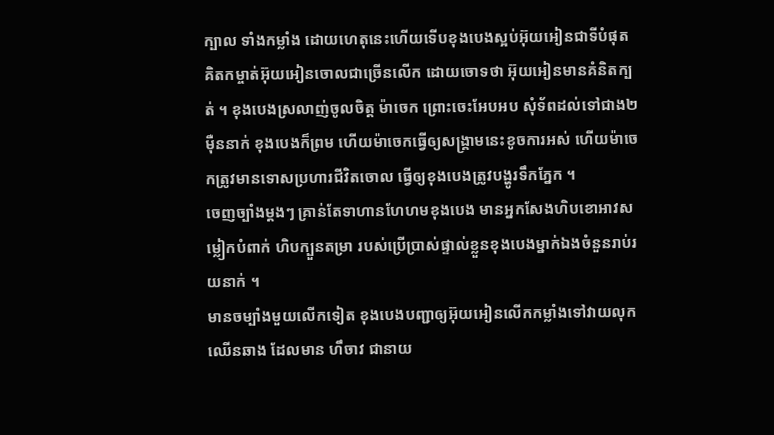ក្បាល ទាំងកម្លាំង ដោយហេតុនេះហើយទើបខុងបេងស្អប់អ៊ុយអៀនជាទីបំផុត គិតកម្ចាត់អ៊ុយអៀនចោលជាច្រើនលើក ដោយចោទថា អ៊ុយអៀនមានគំនិតក្បត់ ។ ខុងបេងស្រលាញ់ចូលចិត្ត ម៉ាចេក ព្រោះចេះអែបអប សុំទ័ពដល់ទៅជាង២ម៉ឺននាក់ ខុងបេងក៏ព្រម ហើយម៉ាចេកធ្វើឲ្យសង្គ្រាមនេះខូចការអស់ ហើយម៉ាចេកត្រូវមានទោសប្រហារជីវិតចោល ធ្វើឲ្យខុងបេងត្រូវបង្ហូរទឹកភ្នែក ។
ចេញច្បាំងម្ដងៗ គ្រាន់តែទាហានហែហមខុងបេង មានអ្នកសែងហិបខោអាវសម្លៀកបំពាក់ ហិបក្បួនតម្រា របស់ប្រើប្រាស់ផ្ទាល់ខ្លួនខុងបេងម្នាក់ឯងចំនួនរាប់រយនាក់ ។
មានចម្បាំងមួយលើកទៀត ខុងបេងបញ្ជាឲ្យអ៊ុយអៀនលើកកម្លាំងទៅវាយលុកឈើនឆាង ដែលមាន ហឹចាវ ជានាយ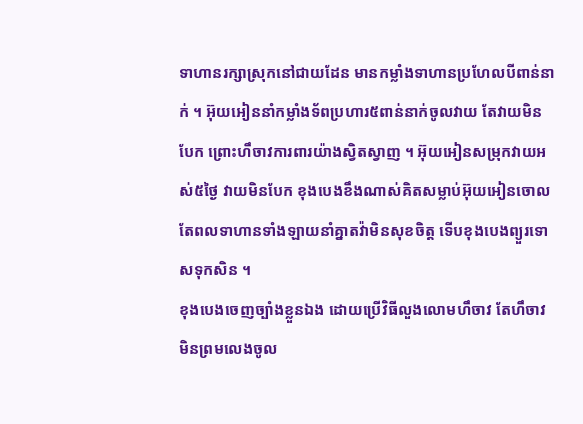ទាហានរក្សាស្រុកនៅជាយដែន មានកម្លាំងទាហានប្រហែលបីពាន់នាក់ ។ អ៊ុយអៀននាំកម្លាំងទ័ពប្រហារ៥ពាន់នាក់ចូលវាយ តែវាយមិនបែក ព្រោះហឹចាវការពារយ៉ាងស្វិតស្វាញ ។ អ៊ុយអៀនសម្រុកវាយអស់៥ថ្ងៃ វាយមិនបែក ខុងបេងខឹងណាស់គិតសម្លាប់អ៊ុយអៀនចោល តែពលទាហានទាំងឡាយនាំគ្នាតវ៉ាមិនសុខចិត្ត ទើបខុងបេងព្យួរទោសទុកសិន ។
ខុងបេងចេញច្បាំងខ្លួនឯង ដោយប្រើវិធីលួងលោមហឹចាវ តែហឹចាវមិនព្រមលេងចូល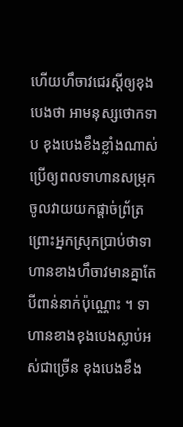ហើយហឹចាវជេរស្ដីឲ្យខុងបេងថា អាមនុស្សថោកទាប ខុងបេងខឹងខ្លាំងណាស់ ប្រើឲ្យពលទាហានសម្រុកចូលវាយយកផ្ដាច់ព្រ័ត្រ ព្រោះអ្នកស្រុកប្រាប់ថាទាហានខាងហឹចាវមានគ្នាតែបីពាន់នាក់ប៉ុណ្ណោះ ។ ទាហានខាងខុងបេងស្លាប់អស់ជាច្រើន ខុងបេងខឹង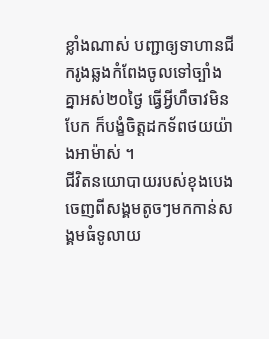ខ្លាំងណាស់ បញ្ជាឲ្យទាហានជីករូងឆ្លងកំពែងចូលទៅច្បាំងគ្នាអស់២០ថ្ងៃ ធ្វើអ្វីហឹចាវមិនបែក ក៏បង្ខំចិត្តដកទ័ពថយយ៉ាងអាម៉ាស់ ។
ជីវិតនយោបាយរបស់ខុងបេង
ចេញពីសង្គមតូចៗមកកាន់សង្គមធំទូលាយ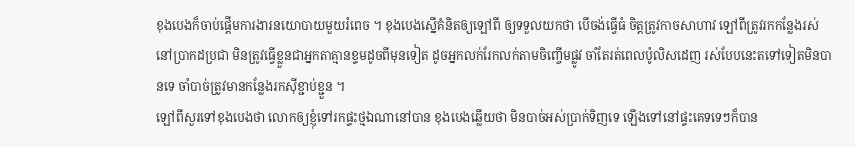ខុងបេងក៏ចាប់ផ្ដើមការងារនយោបាយមួយរំពេច ។ ខុងបេងស្នើគំនិតឲ្យឡៅពី ឲ្យទទួលយកថា បើចង់ធ្វើធំ ចិត្តត្រូវកាចសាហាវ ឡៅពីត្រូវរកកន្លែងរស់នៅប្រាកដប្រជា មិនត្រូវធ្វើខ្លួនជាអ្នកតាគ្មានខ្ទមដូចពីមុនទៀត ដូចអ្នកលក់រែកលក់តាមចិញ្ចើមផ្លូវ ចាំតែរត់ពេលប៉ូលិសដេញ រស់បែបនេះតទៅទៀតមិនបានទេ ចាំបាច់ត្រូវមានកន្លែងរកស៊ីខ្ជាប់ខ្ជួន ។
ឡៅពីសួរទៅខុងបេងថា លោកឲ្យខ្ញុំទៅរកផ្ទះថ្មឯណានៅបាន ខុងបេងឆ្លើយថា មិនបាច់អស់ប្រាក់ទិញទេ ឡើងទៅនៅផ្ទះគេទទេៗក៏បាន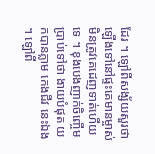ដែរ ។ ឡៅពីសង្ស័យសួរថា ឡើងទៅនៅផ្ទះគេមានម្ចាស់ មិនត្រូវគេដេញទាត់ហើយទេ ។ ខុងបេងញាក់ចិញ្ចើមប្រាប់ទៅថា ងាយបំផុត យកបានភ្លាម កេងជីវ នេះឯង ។ ឡៅពី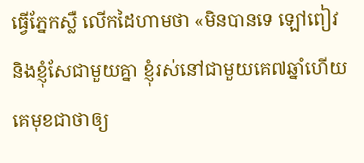ធ្វើភ្នែកស្លឺ លើកដៃហាមថា «មិនបានទេ ឡៅពៀវ និងខ្ញុំសែជាមួយគ្នា ខ្ញុំរស់នៅជាមួយគេ៧ឆ្នាំហើយ គេមុខជាថាឲ្យ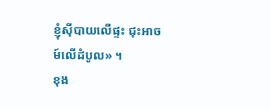ខ្ញុំស៊ីបាយលើផ្ទះ ជុះអាចម៍លើដំបូល» ។
ខុង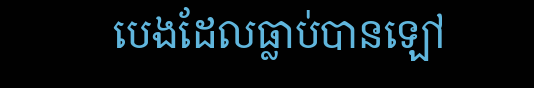បេងដែលធ្លាប់បានឡៅ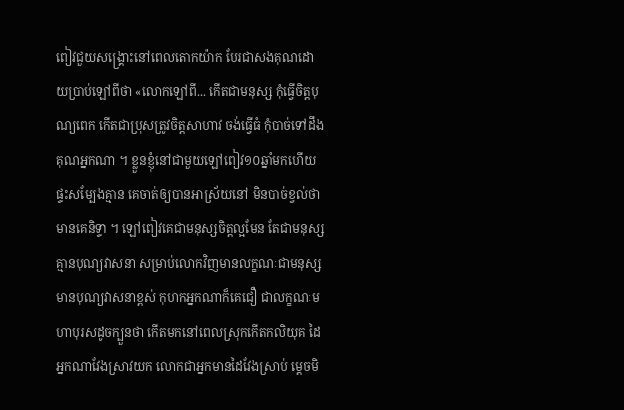ពៀវជួយសង្គ្រោះនៅពេលតោកយ៉ាក បែរជាសងគុណដោយប្រាប់ឡៅពីថា «លោកឡៅពី... កើតជាមនុស្ស កុំធ្វើចិត្តបុណ្យពេក កើតជាប្រុសត្រូវចិត្តសាហាវ ចង់ធ្វើធំ កុំបាច់ទៅដឹងគុណអ្នកណា ។ ខ្លួនខ្ញុំនៅជាមួយឡៅពៀវ១០ឆ្នាំមកហើយ ផ្ទះសម្បែងគ្មាន គេចាត់ឲ្យបានអាស្រ័យនៅ មិនបាច់ខ្វល់ថាមានគេនិទ្ទា ។ ឡៅពៀវគេជាមនុស្សចិត្តល្អមែន តែជាមនុស្សគ្មានបុណ្យវាសនា សម្រាប់លោកវិញមានលក្ខណៈជាមនុស្សមានបុណ្យវាសនាខ្ពស់ កុហកអ្នកណាក៏គេជឿ ជាលក្ខណៈមហាបុរសដូចក្បួនថា កើតមកនៅពេលស្រុកកើតកលិយុគ ដៃអ្នកណាវែងស្រាវយក លោកជាអ្នកមានដៃវែងស្រាប់ ម្ដេចមិ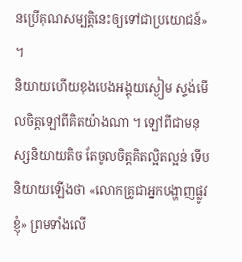នប្រើគុណសម្បត្តិនេះឲ្យទៅជាប្រយោជន៍» ។
និយាយហើយខុងបេងអង្គុយស្ងៀម ស្ទង់មើលចិត្តឡៅពីគិតយ៉ាងណា ។ ឡៅពីជាមនុស្សនិយាយតិច តែចូលចិត្តគិតល្អិតល្អន់ ទើបនិយាយឡើងថា «លោកគ្រូជាអ្នកបង្ហាញផ្លូវខ្ញុំ» ព្រមទាំងលើ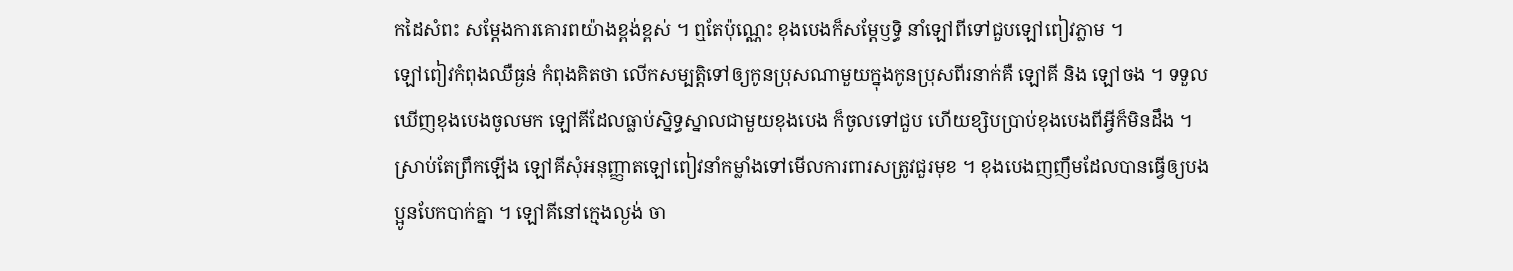កដៃសំពះ សម្ដែងការគោរពយ៉ាងខ្ពង់ខ្ពស់ ។ ឮតែប៉ុណ្ណេះ ខុងបេងក៏សម្ដែឫទ្ធិ នាំឡៅពីទៅជួបឡៅពៀវភ្លាម ។
ឡៅពៀវកំពុងឈឺធ្ងន់ កំពុងគិតថា លើកសម្បត្តិទៅឲ្យកូនប្រុសណាមួយក្នុងកូនប្រុសពីរនាក់គឺ ឡៅគី និង ឡៅចង ។ ទទួលឃើញខុងបេងចូលមក ឡៅគីដែលធ្លាប់ស្និទ្ធស្នាលជាមួយខុងបេង ក៏ចូលទៅជួប ហើយខ្សិបប្រាប់ខុងបេងពីអ្វីក៏មិនដឹង ។
ស្រាប់តែព្រឹកឡើង ឡៅគីសុំអនុញ្ញាតឡៅពៀវនាំកម្លាំងទៅមើលការពារសត្រូវជួរមុខ ។ ខុងបេងញញឹមដែលបានធ្វើឲ្យបងប្អូនបែកបាក់គ្នា ។ ឡៅគីនៅក្មេងល្ងង់ ចា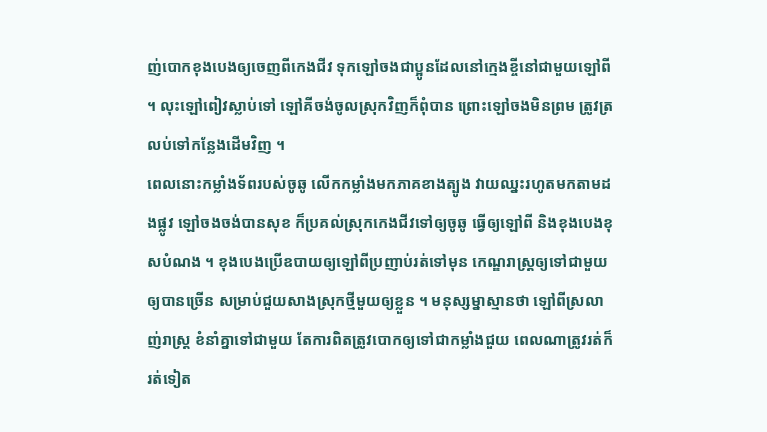ញ់បោកខុងបេងឲ្យចេញពីកេងជីវ ទុកឡៅចងជាប្អូនដែលនៅក្មេងខ្ចីនៅជាមួយឡៅពី ។ លុះឡៅពៀវស្លាប់ទៅ ឡៅគីចង់ចូលស្រុកវិញក៏ពុំបាន ព្រោះឡៅចងមិនព្រម ត្រូវត្រលប់ទៅកន្លែងដើមវិញ ។
ពេលនោះកម្លាំងទ័ពរបស់ចូឆូ លើកកម្លាំងមកភាគខាងត្បូង វាយឈ្នះរហូតមកតាមដងផ្លូវ ឡៅចងចង់បានសុខ ក៏ប្រគល់ស្រុកកេងជីវទៅឲ្យចូឆូ ធ្វើឲ្យឡៅពី និងខុងបេងខុសបំណង ។ ខុងបេងប្រើឧបាយឲ្យឡៅពីប្រញាប់រត់ទៅមុន កេណ្ឌរាស្ត្រឲ្យទៅជាមួយឲ្យបានច្រើន សម្រាប់ជួយសាងស្រុកថ្មីមួយឲ្យខ្លួន ។ មនុស្សម្នាស្មានថា ឡៅពីស្រលាញ់រាស្ត្រ ខំនាំគ្នាទៅជាមួយ តែការពិតត្រូវបោកឲ្យទៅជាកម្លាំងជួយ ពេលណាត្រូវរត់ក៏រត់ទៀត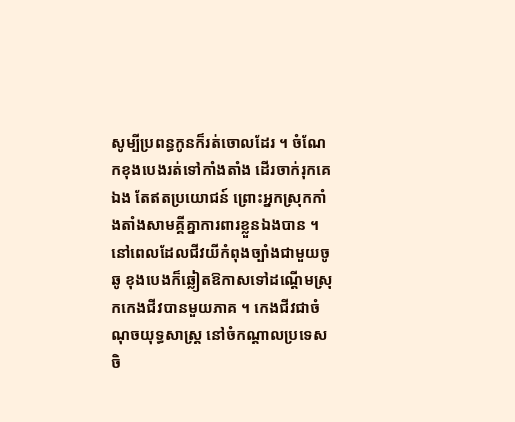សូម្បីប្រពន្ធកូនក៏រត់ចោលដែរ ។ ចំណែកខុងបេងរត់ទៅកាំងតាំង ដើរចាក់រុកគេឯង តែឥតប្រយោជន៍ ព្រោះអ្នកស្រុកកាំងតាំងសាមគ្គីគ្នាការពារខ្លួនឯងបាន ។
នៅពេលដែលជីវយីកំពុងច្បាំងជាមួយចូឆូ ខុងបេងក៏ឆ្លៀតឱកាសទៅដណ្ដើមស្រុកកេងជីវបានមួយភាគ ។ កេងជីវជាចំណុចយុទ្ធសាស្ត្រ នៅចំកណ្ដាលប្រទេសចិ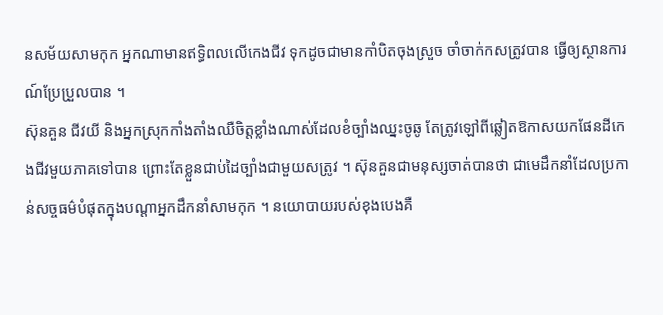នសម័យសាមកុក អ្នកណាមានឥទ្ធិពលលើកេងជីវ ទុកដូចជាមានកាំបិតចុងស្រួច ចាំចាក់កសត្រូវបាន ធ្វើឲ្យស្ថានការណ៍ប្រែប្រួលបាន ។
ស៊ុនគួន ជីវយី និងអ្នកស្រុកកាំងតាំងឈឺចិត្តខ្លាំងណាស់ដែលខំច្បាំងឈ្នះចូឆូ តែត្រូវឡៅពីឆ្លៀតឱកាសយកផែនដីកេងជីវមួយភាគទៅបាន ព្រោះតែខ្លួនជាប់ដៃច្បាំងជាមួយសត្រូវ ។ ស៊ុនគួនជាមនុស្សចាត់បានថា ជាមេដឹកនាំដែលប្រកាន់សច្ចធម៌បំផុតក្នុងបណ្ដាអ្នកដឹកនាំសាមកុក ។ នយោបាយរបស់ខុងបេងគឺ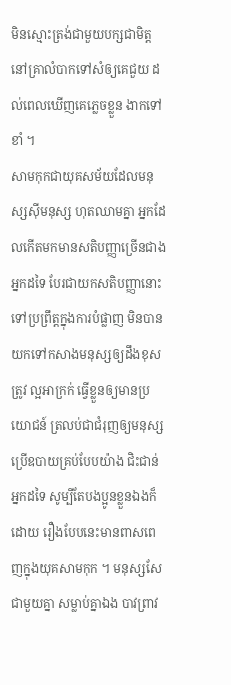មិនស្មោះត្រង់ជាមួយបក្សជាមិត្ត នៅគ្រាលំបាកទៅសំឲ្យគេជួយ ដល់ពេលឃើញគេភ្លេចខ្លួន ងាកទៅខាំ ។
សាមកុកជាយុគសម័យដែលមនុស្សស៊ីមនុស្ស ហុតឈាមគ្នា អ្នកដែលកើតមកមានសតិបញ្ញាច្រើនជាងអ្នកដទៃ បែរជាយកសតិបញ្ញានោះទៅប្រព្រឹត្តក្នុងការបំផ្លាញ មិនបានយកទៅកសាងមនុស្សឲ្យដឹងខុសត្រូវ ល្អអាក្រក់ ធ្វើខ្លួនឲ្យមានប្រយោជន៍ ត្រលប់ជាជំរុញឲ្យមនុស្សប្រើឧបាយគ្រប់បែបយ៉ាង ជិះជាន់អ្នកដទៃ សូម្បីតែបងប្អូនខ្លួនឯងក៏ដោយ រឿងបែបនេះមានពាសពេញក្នុងយុគសាមកុក ។ មនុស្សសែជាមួយគ្នា សម្លាប់គ្នាឯង បាវព្រាវ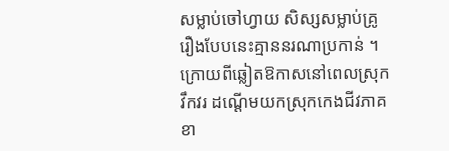សម្លាប់ចៅហ្វាយ សិស្សសម្លាប់គ្រូ រឿងបែបនេះគ្មាននរណាប្រកាន់ ។
ក្រោយពីឆ្លៀតឱកាសនៅពេលស្រុកវឹកវរ ដណ្ដើមយកស្រុកកេងជីវភាគខា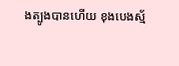ងត្បូងបានហើយ ខុងបេងស្ម័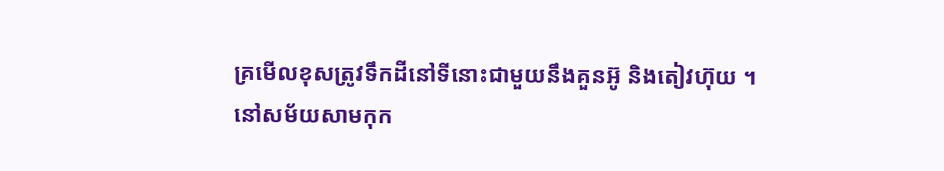គ្រមើលខុសត្រូវទឹកដីនៅទីនោះជាមួយនឹងគួនអ៊ូ និងតៀវហ៊ុយ ។
នៅសម័យសាមកុក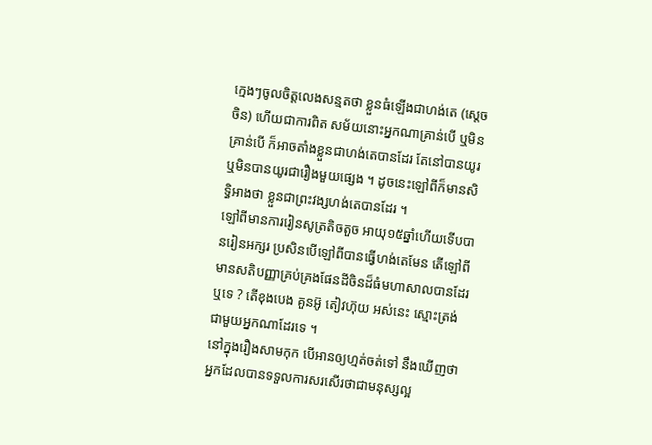ក្មេងៗចូលចិត្តលេងសន្មតថា ខ្លួនធំឡើងជាហង់តេ (ស្ដេចចិន) ហើយជាការពិត សម័យនោះអ្នកណាគ្រាន់បើ ឬមិនគ្រាន់បើ ក៏អាចតាំងខ្លួនជាហង់តេបានដែរ តែនៅបានយូរ ឬមិនបានយូរជារឿងមួយផ្សេង ។ ដូចនេះឡៅពីក៏មានសិទ្ធិអាងថា ខ្លួនជាព្រះវង្សហង់តេបានដែរ ។
ឡៅពីមានការរៀនសូត្រតិចតួច អាយុ១៥ឆ្នាំហើយទើបបានរៀនអក្សរ ប្រសិនបើឡៅពីបានធ្វើហង់តេមែន តើឡៅពីមានសតិបញ្ញាគ្រប់គ្រងផែនដីចិនដ៏ធំមហាសាលបានដែរឬទេ ? តើខុងបេង គួនអ៊ូ តៀវហ៊ុយ អស់នេះ ស្មោះត្រង់ជាមួយអ្នកណាដែរទេ ។
នៅក្នុងរឿងសាមកុក បើអានឲ្យហ្មត់ចត់ទៅ នឹងឃើញថា អ្នកដែលបានទទួលការសរសើរថាជាមនុស្សល្អ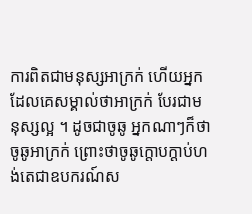ការពិតជាមនុស្សអាក្រក់ ហើយអ្នកដែលគេសម្គាល់ថាអាក្រក់ បែរជាមនុស្សល្អ ។ ដូចជាចូឆូ អ្នកណាៗក៏ថាចូឆូអាក្រក់ ព្រោះថាចូឆូក្ដោបក្ដាប់ហង់តេជាឧបករណ៍ស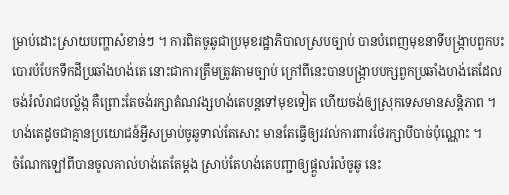ម្រាប់ដោះស្រាយបញ្ហាសំខាន់ៗ ។ ការពិតចូឆូជាប្រមុខរដ្ឋាភិបាលស្របច្បាប់ បានបំពេញមុខនាទីបង្ក្រាបពួកបះបោរបំបែកទឹកដីប្រឆាំងហង់តេ នោះជាការត្រឹមត្រូវតាមច្បាប់ ក្រៅពីនេះបានបង្ក្រាបបក្សពួកប្រឆាំងហង់តេដែលចង់រំលំរាជបល្ល័ង្ក គឺព្រោះតែចង់រក្សាតំណវង្សហង់តេបន្តទៅមុខទៀត ហើយចង់ឲ្យស្រុកទេសមានសន្តិភាព ។ ហង់តេដូចជាគ្មានប្រយោជន៍អ្វីសម្រាប់ចូឆូទាល់តែសោះ មានតែធ្វើឲ្យរវល់ការពារថែរក្សាបីបាច់ប៉ុណ្ណោះ ។
ចំណែកឡៅពីបានចូលគាល់ហង់តេតែម្ដង ស្រាប់តែហង់តេបញ្ជាឲ្យផ្ដួលរំលំចូឆូ នេះ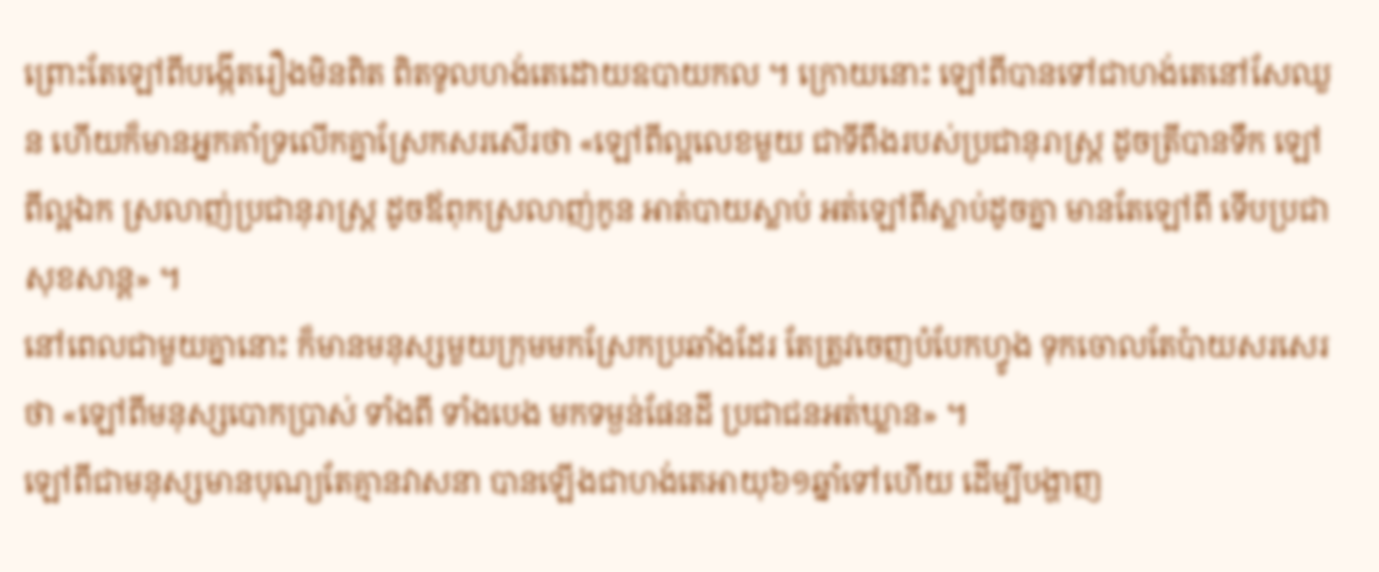ព្រោះតែឡៅពីបង្កើតរឿងមិនពិត ពិតទូលហង់តេដោយឧបាយកល ។ ក្រោយនោះ ឡៅពីបានទៅជាហង់តេនៅសែឈួន ហើយក៏មានអ្នកគាំទ្រលើកគ្នាស្រែកសរសើរថា «ឡៅពីល្អលេខមួយ ជាទីពឹងរបស់ប្រជានុរាស្ត្រ ដូចត្រីបានទឹក ឡៅពីល្អឯក ស្រលាញ់ប្រជានុរាស្ត្រ ដូចឪពុកស្រលាញ់កូន អាត់បាយស្លាប់ អត់ឡៅពីស្លាប់ដូចគ្នា មានតែឡៅពី ទើបប្រជាសុខសាន្ត» ។
នៅពេលជាមួយគ្នានោះ ក៏មានមនុស្សមួយក្រុមមកស្រែកប្រឆាំងដែរ តែត្រូវចេញបំបែកហ្វូង ទុកចោលតែប៉ាយសរសេរថា «ឡៅពីមនុស្សបោកប្រាស់ ទាំងពី ទាំងបេង មកទម្ងន់ផែនដី ប្រជាជនអត់ឃ្លាន» ។
ឡៅពីជាមនុស្សមានបុណ្យតែគ្មានវាសនា បានឡើងជាហង់តេអាយុ៦១ឆ្នាំទៅហើយ ដើម្បីបង្ហាញ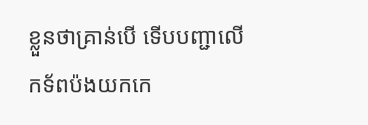ខ្លួនថាគ្រាន់បើ ទើបបញ្ជាលើកទ័ពប៉ងយកកេ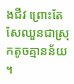ងជីវ ព្រោះតែសែឈួនជាស្រុកតូចគ្មានន័យ ។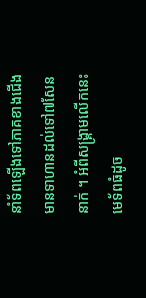នាំទ័ពឡើងទៅភាគខាងជើង មានទាហានដល់ទៅ៧សែននាក់ ។ អំពីសង្គ្រាមលើកនេះ មេទ័ពធំដូច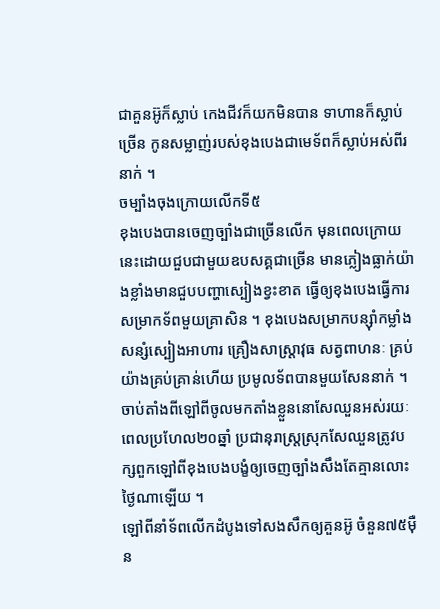ជាគួនអ៊ូក៏ស្លាប់ កេងជីវក៏យកមិនបាន ទាហានក៏ស្លាប់ច្រើន កូនសម្លាញ់របស់ខុងបេងជាមេទ័ពក៏ស្លាប់អស់ពីរនាក់ ។
ចម្បាំងចុងក្រោយលើកទី៥
ខុងបេងបានចេញច្បាំងជាច្រើនលើក មុនពេលក្រោយនេះដោយជួបជាមួយឧបសគ្គជាច្រើន មានភ្លៀងធ្លាក់យ៉ាងខ្លាំងមានជួបបញ្ហាស្បៀងខ្វះខាត ធ្វើឲ្យខុងបេងធ្វើការសម្រាកទ័ពមួយគ្រាសិន ។ ខុងបេងសម្រាកបន្ស៊ាំកម្លាំង សន្សំស្បៀងអាហារ គ្រឿងសាស្ត្រាវុធ សត្វពាហនៈ គ្រប់យ៉ាងគ្រប់គ្រាន់ហើយ ប្រមូលទ័ពបានមួយសែននាក់ ។
ចាប់តាំងពីឡៅពីចូលមកតាំងខ្លួននោសែឈួនអស់រយៈពេលប្រហែល២០ឆ្នាំ ប្រជានុរាស្ត្រស្រុកសែឈួនត្រូវបក្សពួកឡៅពីខុងបេងបង្ខំឲ្យចេញច្បាំងសឹងតែគ្មានលោះថ្ងៃណាឡើយ ។
ឡៅពីនាំទ័ពលើកដំបូងទៅសងសឹកឲ្យគួនអ៊ូ ចំនួន៧៥ម៉ឺន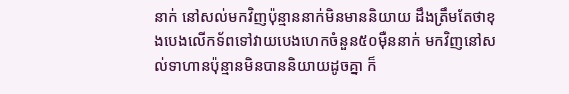នាក់ នៅសល់មកវិញប៉ុន្មាននាក់មិនមាននិយាយ ដឹងត្រឹមតែថាខុងបេងលើកទ័ពទៅវាយបេងហេកចំនួន៥០ម៉ឺននាក់ មកវិញនៅសល់ទាហានប៉ុន្មានមិនបាននិយាយដូចគ្នា ក៏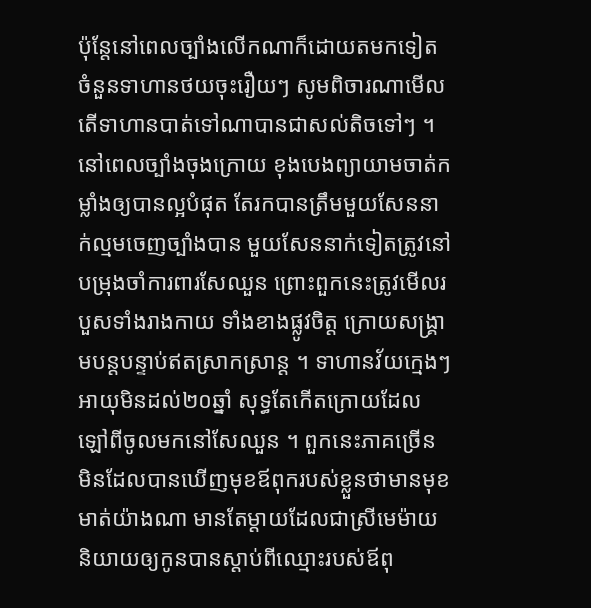ប៉ុន្តែនៅពេលច្បាំងលើកណាក៏ដោយតមកទៀត ចំនួនទាហានថយចុះរឿយៗ សូមពិចារណាមើល តើទាហានបាត់ទៅណាបានជាសល់តិចទៅៗ ។
នៅពេលច្បាំងចុងក្រោយ ខុងបេងព្យាយាមចាត់កម្លាំងឲ្យបានល្អបំផុត តែរកបានត្រឹមមួយសែននាក់ល្មមចេញច្បាំងបាន មួយសែននាក់ទៀតត្រូវនៅបម្រុងចាំការពារសែឈួន ព្រោះពួកនេះត្រូវមើលរបួសទាំងរាងកាយ ទាំងខាងផ្លូវចិត្ត ក្រោយសង្គ្រាមបន្តបន្ទាប់ឥតស្រាកស្រាន្ត ។ ទាហានវ័យក្មេងៗអាយុមិនដល់២០ឆ្នាំ សុទ្ធតែកើតក្រោយដែលឡៅពីចូលមកនៅសែឈួន ។ ពួកនេះភាគច្រើន មិនដែលបានឃើញមុខឪពុករបស់ខ្លួនថាមានមុខមាត់យ៉ាងណា មានតែម្ដាយដែលជាស្រីមេម៉ាយ និយាយឲ្យកូនបានស្ដាប់ពីឈ្មោះរបស់ឪពុ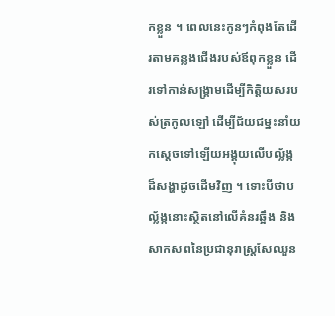កខ្លួន ។ ពេលនេះកូនៗកំពុងតែដើរតាមគន្លងជើងរបស់ឪពុកខ្លួន ដើរទៅកាន់សង្គ្រាមដើម្បីកិត្តិយសរបស់ត្រកូលឡៅ ដើម្បីជ័យជម្នះនាំយកស្ដេចទៅឡើយអង្គុយលើបល្ល័ង្កដ៏សង្ហាដូចដើមវិញ ។ ទោះបីថាបល្ល័ង្កនោះស្ថិតនៅលើគំនរឆ្អឹង និងសាកសពនៃប្រជានុរាស្ត្រសែឈួន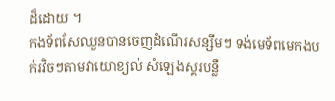ដ៏ដោយ ។
កងទ័ពសែឈួនបានចេញដំណើរសន្សឹមៗ ទង់មេទ័ពមេកងបក់រវិចៗតាមវាយោខ្យល់ សំឡេងស្គរបន្លឺ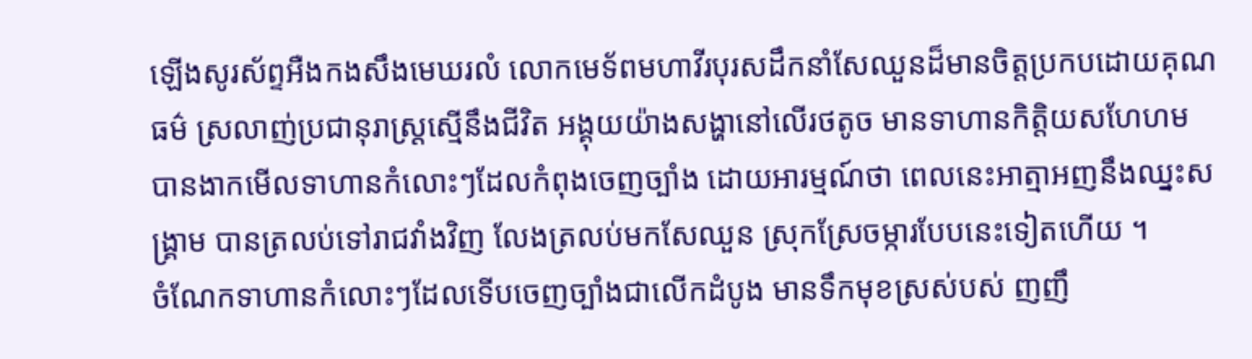ឡើងសូរស័ព្ទអឺងកងសឹងមេឃរលំ លោកមេទ័ពមហាវីរបុរសដឹកនាំសែឈួនដ៏មានចិត្តប្រកបដោយគុណធម៌ ស្រលាញ់ប្រជានុរាស្ត្រស្មើនឹងជីវិត អង្គុយយ៉ាងសង្ហានៅលើរថតូច មានទាហានកិត្តិយសហែហម បានងាកមើលទាហានកំលោះៗដែលកំពុងចេញច្បាំង ដោយអារម្មណ៍ថា ពេលនេះអាត្មាអញនឹងឈ្នះសង្គ្រាម បានត្រលប់ទៅរាជវាំងវិញ លែងត្រលប់មកសែឈួន ស្រុកស្រែចម្ការបែបនេះទៀតហើយ ។
ចំណែកទាហានកំលោះៗដែលទើបចេញច្បាំងជាលើកដំបូង មានទឹកមុខស្រស់បស់ ញញឹ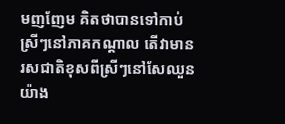មញញែម គិតថាបានទៅកាប់ស្រីៗនៅភាគកណ្ដាល តើវាមានរសជាតិខុសពីស្រីៗនៅសែឈួនយ៉ាង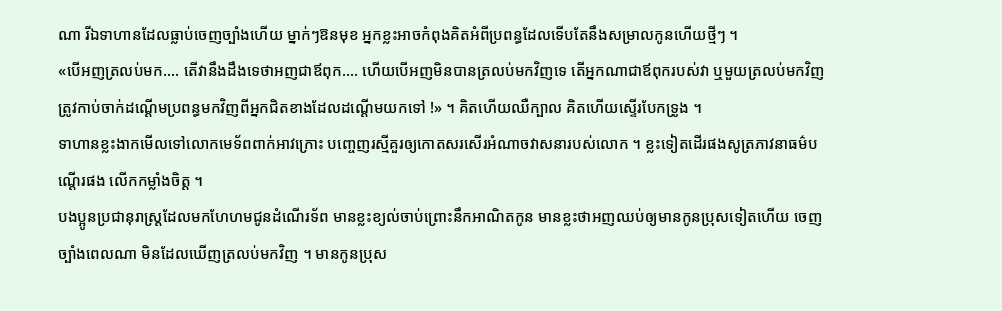ណា រីឯទាហានដែលធ្លាប់ចេញច្បាំងហើយ ម្នាក់ៗឱនមុខ អ្នកខ្លះអាចកំពុងគិតអំពីប្រពន្ធដែលទើបតែនឹងសម្រាលកូនហើយថ្មីៗ ។
«បើអញត្រលប់មក.... តើវានឹងដឹងទេថាអញជាឪពុក.... ហើយបើអញមិនបានត្រលប់មកវិញទេ តើអ្នកណាជាឪពុករបស់វា ឬមួយត្រលប់មកវិញ ត្រូវកាប់ចាក់ដណ្ដើមប្រពន្ធមកវិញពីអ្នកជិតខាងដែលដណ្ដើមយកទៅ !» ។ គិតហើយឈឺក្បាល គិតហើយស្ទើរបែកទ្រូង ។
ទាហានខ្លះងាកមើលទៅលោកមេទ័ពពាក់អាវក្រោះ បញ្ចេញរស្មីគួរឲ្យកោតសរសើរអំណាចវាសនារបស់លោក ។ ខ្លះទៀតដើរផងសូត្រភាវនាធម៌បណ្ដើរផង លើកកម្លាំងចិត្ត ។
បងប្អូនប្រជានុរាស្ត្រដែលមកហែហមជូនដំណើរទ័ព មានខ្លះខ្យល់ចាប់ព្រោះនឹកអាណិតកូន មានខ្លះថាអញឈប់ឲ្យមានកូនប្រុសទៀតហើយ ចេញច្បាំងពេលណា មិនដែលឃើញត្រលប់មកវិញ ។ មានកូនប្រុស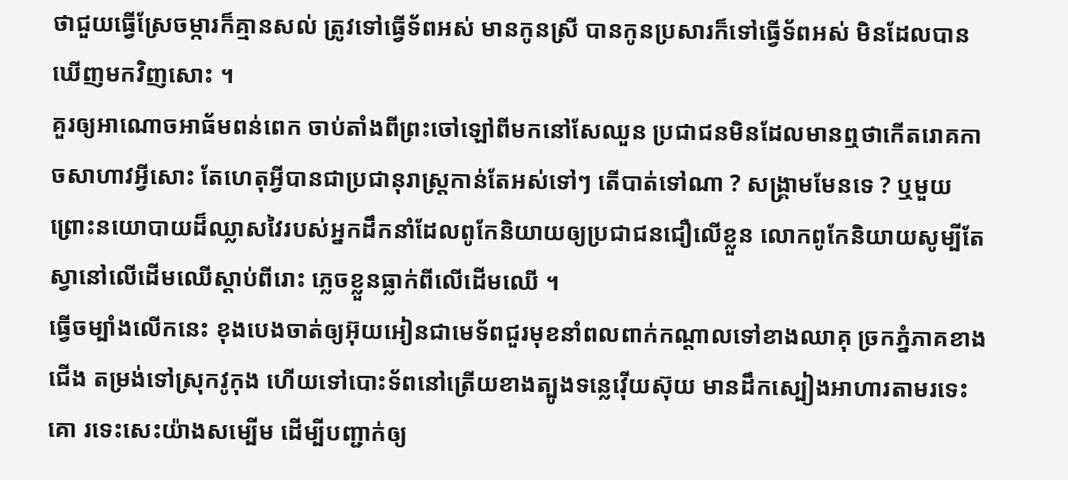ថាជួយធ្វើស្រែចម្ការក៏គ្មានសល់ ត្រូវទៅធ្វើទ័ពអស់ មានកូនស្រី បានកូនប្រសារក៏ទៅធ្វើទ័ពអស់ មិនដែលបានឃើញមកវិញសោះ ។
គួរឲ្យអាណោចអាធ័មពន់ពេក ចាប់តាំងពីព្រះចៅឡៅពីមកនៅសែឈួន ប្រជាជនមិនដែលមានឮថាកើតរោគកាចសាហាវអ្វីសោះ តែហេតុអ្វីបានជាប្រជានុរាស្ត្រកាន់តែអស់ទៅៗ តើបាត់ទៅណា ? សង្គ្រាមមែនទេ ? ឬមួយព្រោះនយោបាយដ៏ឈ្លាសវៃរបស់អ្នកដឹកនាំដែលពូកែនិយាយឲ្យប្រជាជនជឿលើខ្លួន លោកពូកែនិយាយសូម្បីតែស្វានៅលើដើមឈើស្ដាប់ពីរោះ ភ្លេចខ្លួនធ្លាក់ពីលើដើមឈើ ។
ធ្វើចម្បាំងលើកនេះ ខុងបេងចាត់ឲ្យអ៊ុយអៀនជាមេទ័ពជួរមុខនាំពលពាក់កណ្ដាលទៅខាងឈាគុ ច្រកភ្នំភាគខាងជើង តម្រង់ទៅស្រុកវូកុង ហើយទៅបោះទ័ពនៅត្រើយខាងត្បូងទន្លេវ៉ើយស៊ុយ មានដឹកស្បៀងអាហារតាមរទេះគោ រទេះសេះយ៉ាងសម្បើម ដើម្បីបញ្ជាក់ឲ្យ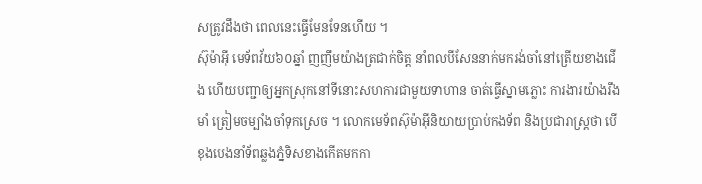សត្រូវដឹងថា ពេលនេះធ្វើមែនទែនហើយ ។
ស៊ុម៉ាអ៊ី មេទ័ពវ័យ៦០ឆ្នាំ ញញឹមយ៉ាងត្រជាក់ចិត្ត នាំពលបីសែននាក់មករង់ចាំនៅត្រើយខាងជើង ហើយបញ្ជាឲ្យអ្នកស្រុកនៅទីនោះសហការជាមួយទាហាន ចាត់ធ្វើស្នាមភ្លោះ ការងារយ៉ាងរឹងមាំ ត្រៀមចម្បាំងចាំទុកស្រេច ។ លោកមេទ័ពស៊ុម៉ាអ៊ីនិយាយប្រាប់កងទ័ព និងប្រជារាស្ត្រថា បើខុងបេងនាំទ័ពឆ្លងភ្នំទិសខាងកើតមកកា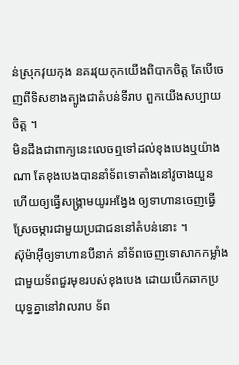ន់ស្រុកវុយកុង នគរវុយកុកយើងពិបាកចិត្ត តែបើចេញពីទិសខាងត្បូងជាតំបន់ទីរាប ពួកយើងសប្បាយចិត្ត ។
មិនដឹងជាពាក្យនេះលេចឮទៅដល់ខុងបេងឬយ៉ាងណា តែខុងបេងបាននាំទ័ពទោតាំងនៅវូចាងយួន ហើយឲ្យធ្វើសង្គ្រាមយូរអង្វែង ឲ្យទាហានចេញធ្វើស្រែចម្ការជាមួយប្រជាជននៅតំបន់នោះ ។
ស៊ុម៉ាអ៊ីឲ្យទាហានបីនាក់ នាំទ័ពចេញទោសាកកម្លាំងជាមួយទ័ពជួរមុខរបស់ខុងបេង ដោយបើកឆាកប្រយុទ្ធគ្នានៅវាលរាប ទ័ព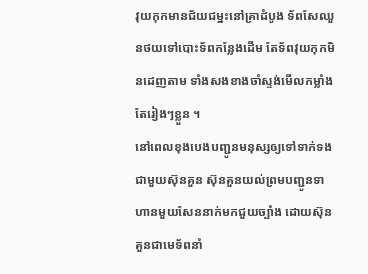វុយកុកមានជ័យជម្នះនៅគ្រាដំបូង ទ័ពសែឈួនថយទៅបោះទ័ពកន្លែងដើម តែទ័ពវុយកុកមិនដេញតាម ទាំងសងខាងចាំស្ទង់មើលកម្លាំងតែរៀងៗខ្លួន ។
នៅពេលខុងបេងបញ្ជូនមនុស្សឲ្យទៅទាក់ទងជាមួយស៊ុនគួន ស៊ុនគួនយល់ព្រមបញ្ជូនទាហានមួយសែននាក់មកជួយច្បាំង ដោយស៊ុនគួនជាមេទ័ពនាំ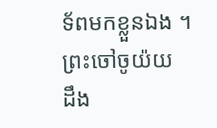ទ័ពមកខ្លួនឯង ។
ព្រះចៅចូយ៉យ ដឹង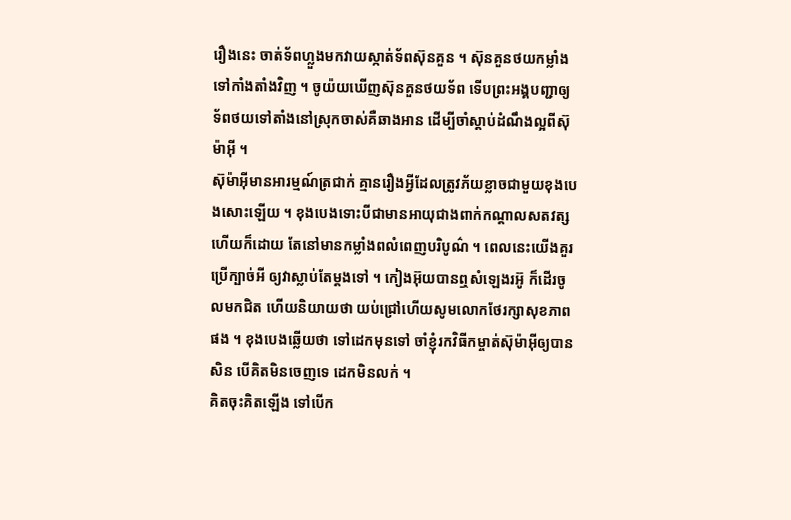រឿងនេះ ចាត់ទ័ពហ្លួងមកវាយស្កាត់ទ័ពស៊ុនគួន ។ ស៊ុនគួនថយកម្លាំងទៅកាំងតាំងវិញ ។ ចូយ៉យឃើញស៊ុនគួនថយទ័ព ទើបព្រះអង្គបញ្ជាឲ្យទ័ពថយទៅតាំងនៅស្រុកចាស់គឺឆាងអាន ដើម្បីចាំស្ដាប់ដំណឹងល្អពីស៊ុម៉ាអ៊ី ។
ស៊ុម៉ាអ៊ីមានអារម្មណ៍ត្រជាក់ គ្មានរឿងអ្វីដែលត្រូវភ័យខ្លាចជាមួយខុងបេងសោះឡើយ ។ ខុងបេងទោះបីជាមានអាយុជាងពាក់កណ្ដាលសតវត្សហើយក៏ដោយ តែនៅមានកម្លាំងពលំពេញបរិបូណ៌ ។ ពេលនេះយើងគួរប្រើក្បាច់អី ឲ្យវាស្លាប់តែម្ដងទៅ ។ កៀងអ៊ុយបានឮសំឡេងរអ៊ូ ក៏ដើរចូលមកជិត ហើយនិយាយថា យប់ជ្រៅហើយសូមលោកថែរក្សាសុខភាពផង ។ ខុងបេងឆ្លើយថា ទៅដេកមុនទៅ ចាំខ្ញុំរកវិធីកម្ចាត់ស៊ុម៉ាអ៊ីឲ្យបានសិន បើគិតមិនចេញទេ ដេកមិនលក់ ។
គិតចុះគិតឡើង ទៅបើក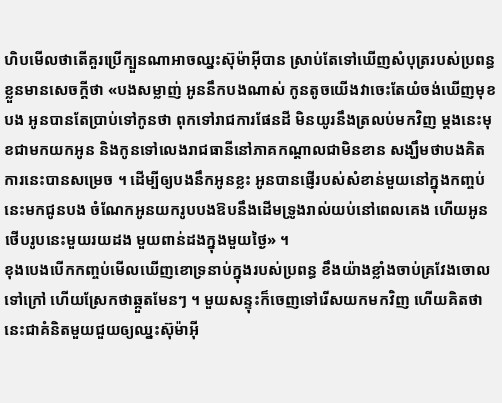ហិបមើលថាតើគួរប្រើក្បួនណាអាចឈ្នះស៊ុម៉ាអ៊ីបាន ស្រាប់តែទៅឃើញសំបុត្ររបស់ប្រពន្ធខ្លួនមានសេចក្ដីថា «បងសម្លាញ់ អូននឹកបងណាស់ កូនតូចយើងវាចេះតែយំចង់ឃើញមុខបង អូនបានតែប្រាប់ទៅកូនថា ពុកទៅរាជការផែនដី មិនយូរនឹងត្រលប់មកវិញ ម្ដងនេះមុខជាមកយកអូន និងកូនទៅលេងរាជធានីនៅភាគកណ្ដាលជាមិនខាន សង្ឃឹមថាបងគិតការនេះបានសម្រេច ។ ដើម្បីឲ្យបងនឹកអូនខ្លះ អូនបានផ្ញើរបស់សំខាន់មួយនៅក្នុងកញ្ចប់នេះមកជូនបង ចំណែកអូនយករូបបងឱបនឹងដើមទ្រូងរាល់យប់នៅពេលគេង ហើយអូនថើបរូបនេះមួយរយដង មួយពាន់ដងក្នុងមួយថ្ងៃ» ។
ខុងបេងបើកកញ្ចប់មើលឃើញខោទ្រនាប់ក្នុងរបស់ប្រពន្ធ ខឹងយ៉ាងខ្លាំងចាប់គ្រវែងចោលទៅក្រៅ ហើយស្រែកថាឆ្កួតមែនៗ ។ មួយសន្ទុះក៏ចេញទៅរើសយកមកវិញ ហើយគិតថានេះជាគំនិតមួយជួយឲ្យឈ្នះស៊ុម៉ាអ៊ី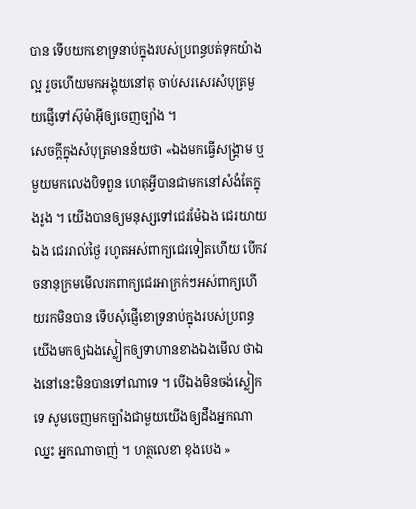បាន ទើបយកខោទ្រនាប់ក្នុងរបស់ប្រពន្ធបត់ទុកយ៉ាងល្អ រួចហើយមកអង្គុយនៅតុ ចាប់សរសេរសំបុត្រមួយផ្ញើទៅស៊ុម៉ាអ៊ីឲ្យចេញច្បាំង ។
សេចក្ដីក្នុងសំបុត្រមានន័យថា «ឯងមកធ្វើសង្គ្រាម ឬមួយមកលេងបិទពួន ហេតុអ្វីបានជាមកនៅសំងំតែក្នុងរូង ។ យើងបានឲ្យមនុស្សទៅជេរម៉ែឯង ជេរយាយឯង ជេររាល់ថ្ងៃ រហូតអស់ពាក្យជេរទៀតហើយ បើកវចនានុក្រមមើលរកពាក្យជេរអាក្រក់ៗអស់ពាក្យហើយរកមិនបាន ទើបសុំផ្ញើខោទ្រនាប់ក្នុងរបស់ប្រពន្ធយើងមកឲ្យឯងស្លៀកឲ្យទាហានខាងឯងមើល ថាឯងនៅនេះមិនបានទៅណាទេ ។ បើឯងមិនចង់ស្លៀកទេ សូមចេញមកច្បាំងជាមួយយើងឲ្យដឹងអ្នកណាឈ្នះ អ្នកណាចាញ់ ។ ហត្ថលេខា ខុងបេង »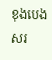ខុងបេងសរ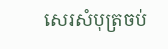សេរសំបុត្រចប់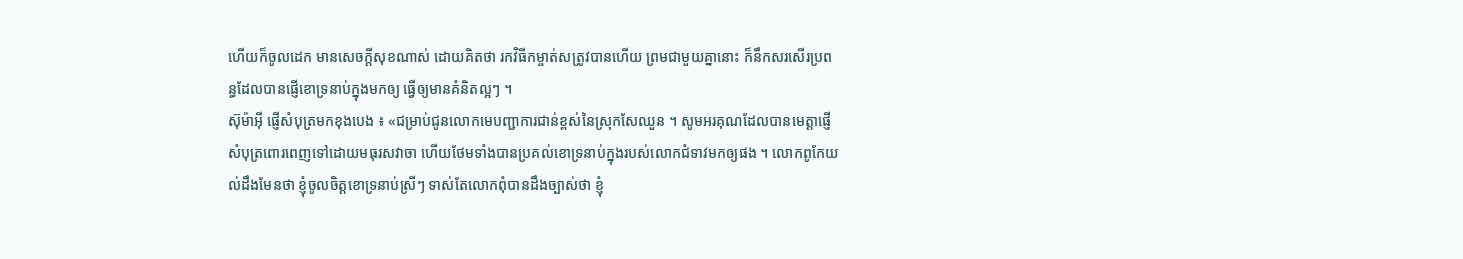ហើយក៏ចូលដេក មានសេចក្ដីសុខណាស់ ដោយគិតថា រកវិធីកម្ចាត់សត្រូវបានហើយ ព្រមជាមួយគ្នានោះ ក៏នឹកសរសើរប្រពន្ធដែលបានផ្ញើខោទ្រនាប់ក្នុងមកឲ្យ ធ្វើឲ្យមានគំនិតល្អៗ ។
ស៊ុម៉ាអ៊ី ផ្ញើសំបុត្រមកខុងបេង ៖ «ជម្រាប់ជូនលោកមេបញ្ជាការជាន់ខ្ពស់នៃស្រុកសែឈួន ។ សូមអរគុណដែលបានមេត្តាផ្ញើសំបុត្រពោរពេញទៅដោយមធុរសវាចា ហើយថែមទាំងបានប្រគល់ខោទ្រនាប់ក្នុងរបស់លោកជំទាវមកឲ្យផង ។ លោកពូកែយល់ដឹងមែនថា ខ្ញុំចូលចិត្តខោទ្រនាប់ស្រីៗ ទាស់តែលោកពុំបានដឹងច្បាស់ថា ខ្ញុំ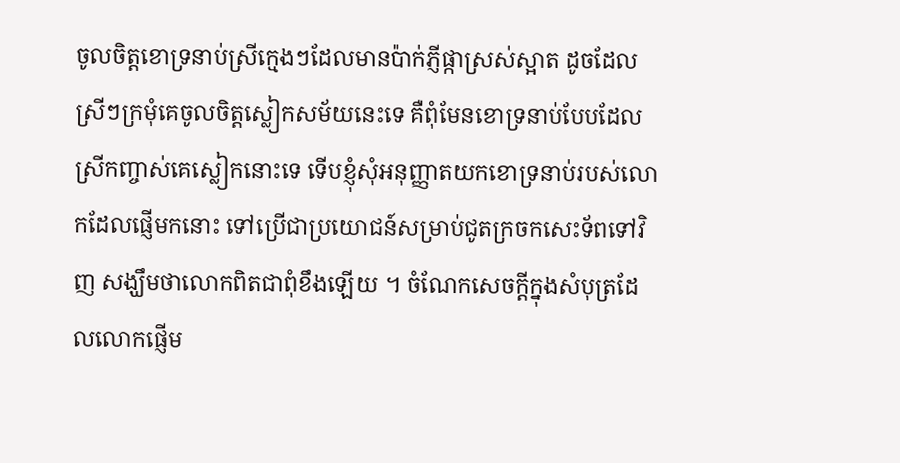ចូលចិត្តខោទ្រនាប់ស្រីក្មេងៗដែលមានប៉ាក់ភ្ញីផ្កាស្រស់ស្អាត ដូចដែលស្រីៗក្រមុំគេចូលចិត្តស្លៀកសម័យនេះទេ គឺពុំមែនខោទ្រនាប់បែបដែលស្រីកញ្ចាស់គេស្លៀកនោះទេ ទើបខ្ញុំសុំអនុញ្ញាតយកខោទ្រនាប់របស់លោកដែលផ្ញើមកនោះ ទៅប្រើជាប្រយោជន៍សម្រាប់ជូតក្រចកសេះទ័ពទៅវិញ សង្ឃឹមថាលោកពិតជាពុំខឹងឡើយ ។ ចំណែកសេចក្ដីក្នុងសំបុត្រដែលលោកផ្ញើម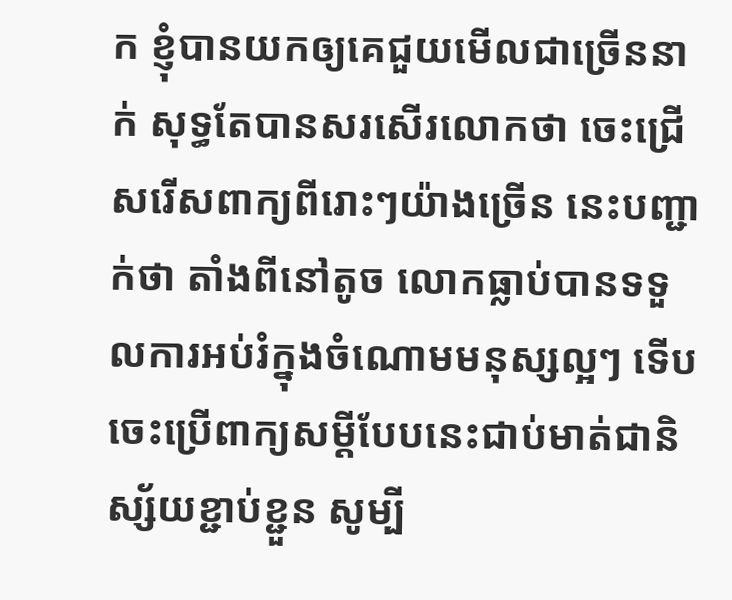ក ខ្ញុំបានយកឲ្យគេជួយមើលជាច្រើននាក់ សុទ្ធតែបានសរសើរលោកថា ចេះជ្រើសរើសពាក្យពីរោះៗយ៉ាងច្រើន នេះបញ្ជាក់ថា តាំងពីនៅតូច លោកធ្លាប់បានទទួលការអប់រំក្នុងចំណោមមនុស្សល្អៗ ទើបចេះប្រើពាក្យសម្ដីបែបនេះជាប់មាត់ជានិស្ស័យខ្ជាប់ខ្ជួន សូម្បី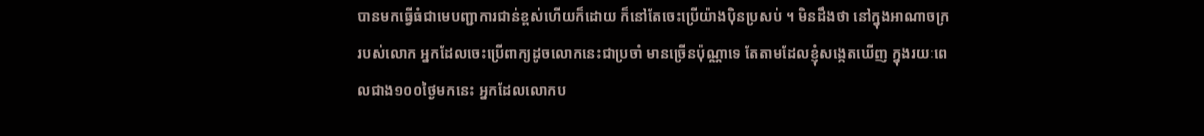បានមកធ្វើធំជាមេបញ្ជាការជាន់ខ្ពស់ហើយក៏ដោយ ក៏នៅតែចេះប្រើយ៉ាងប៉ិនប្រសប់ ។ មិនដឹងថា នៅក្នុងអាណាចក្ររបស់លោក អ្នកដែលចេះប្រើពាក្យដូចលោកនេះជាប្រចាំ មានច្រើនប៉ុណ្ណាទេ តែតាមដែលខ្ញុំសង្កេតឃើញ ក្នុងរយៈពេលជាង១០០ថ្ងៃមកនេះ អ្នកដែលលោកប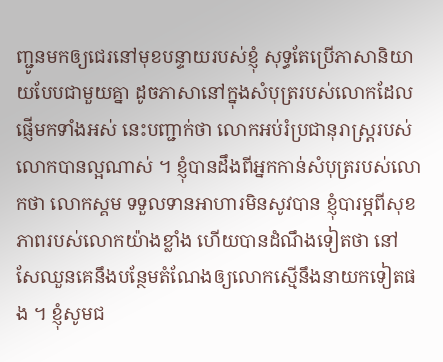ញ្ជូនមកឲ្យជេរនៅមុខបន្ទាយរបស់ខ្ញុំ សុទ្ធតែប្រើភាសានិយាយបែបជាមួយគ្នា ដូចភាសានៅក្នុងសំបុត្ររបស់លោកដែលផ្ញើមកទាំងអស់ នេះបញ្ជាក់ថា លោកអប់រំប្រជានុរាស្ត្ររបស់លោកបានល្អណាស់ ។ ខ្ញុំបានដឹងពីអ្នកកាន់សំបុត្ររបស់លោកថា លោកស្គម ទទួលទានអាហារមិនសូវបាន ខ្ញុំបារម្ភពីសុខភាពរបស់លោកយ៉ាងខ្លាំង ហើយបានដំណឹងទៀតថា នៅសែឈួនគេនឹងបន្ថែមតំណែងឲ្យលោកស្មើនឹងនាយកទៀតផង ។ ខ្ញុំសូមជ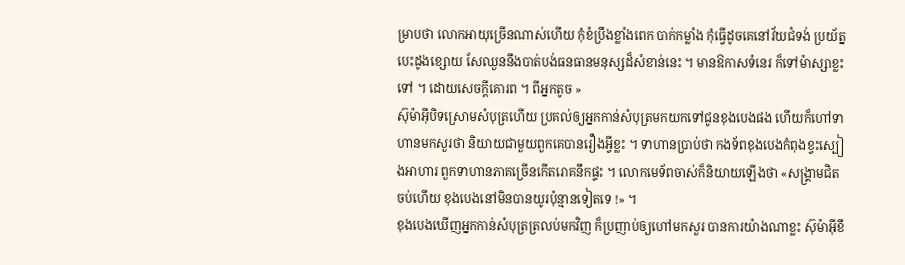ម្រាបថា លោកអាយុច្រើនណាស់ហើយ កុំខំប្រឹងខ្លាំងពេក បាក់កម្លាំង កុំធ្វើដូចគេនៅវ័យជំទង់ ប្រយ័ត្នបេះដូងខ្សោយ សែឈួននឹងបាត់បង់ធនធានមនុស្សដ៏សំខាន់នេះ ។ មានឱកាសទំនេរ ក៏ទៅម៉ាស្សាខ្លះទៅ ។ ដោយសេចក្ដីគោរព ។ ពីអ្នកតូច »
ស៊ុម៉ាអ៊ីបិទស្រោមសំបុត្រហើយ ប្រគល់ឲ្យអ្នកកាន់សំបុត្រមកយកទៅជូនខុងបេងផង ហើយក៏ហៅទាហានមកសួរថា និយាយជាមួយពួកគេបានរឿងអ្វីខ្លះ ។ ទាហានប្រាប់ថា កងទ័ពខុងបេងកំពុងខ្វះស្បៀងអាហារ ពួកទាហានភាគច្រើនកើតរោគនឹកផ្ទះ ។ លោកមេទ័ពចាស់ក៏និយាយឡើងថា «សង្គ្រាមជិតចប់ហើយ ខុងបេងនៅមិនបានយូរប៉ុន្មានទៀតទេ !» ។
ខុងបេងឃើញអ្នកកាន់សំបុត្រត្រលប់មកវិញ ក៏ប្រញាប់ឲ្យហៅមកសួរ បានការយ៉ាងណាខ្លះ ស៊ុម៉ាអ៊ីខឹ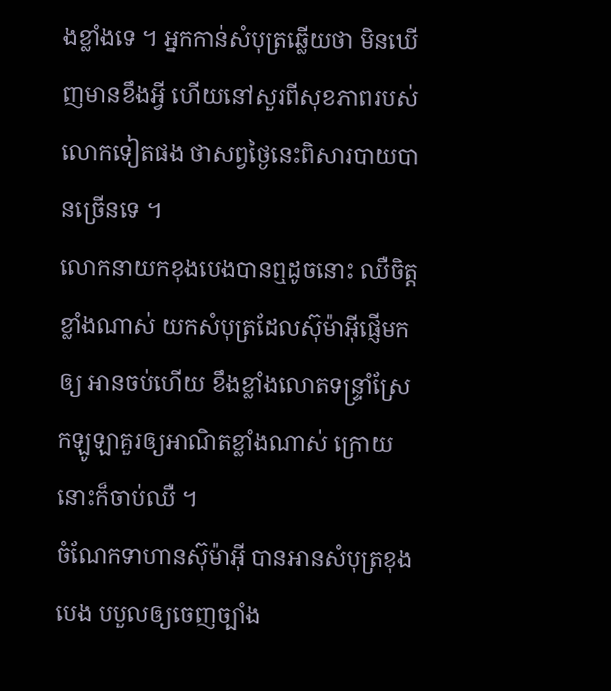ងខ្លាំងទេ ។ អ្នកកាន់សំបុត្រឆ្លើយថា មិនឃើញមានខឹងអ្វី ហើយនៅសួរពីសុខភាពរបស់លោកទៀតផង ថាសព្វថ្ងៃនេះពិសារបាយបានច្រើនទេ ។
លោកនាយកខុងបេងបានឮដូចនោះ ឈឺចិត្តខ្លាំងណាស់ យកសំបុត្រដែលស៊ុម៉ាអ៊ីផ្ញើមកឲ្យ អានចប់ហើយ ខឹងខ្លាំងលោតទន្ទ្រាំស្រែកឡូឡាគួរឲ្យអាណិតខ្លាំងណាស់ ក្រោយនោះក៏ចាប់ឈឺ ។
ចំណែកទាហានស៊ុម៉ាអ៊ី បានអានសំបុត្រខុងបេង បបួលឲ្យចេញច្បាំង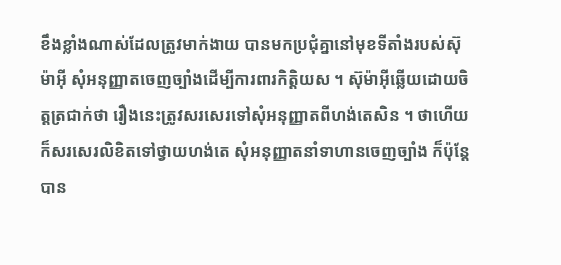ខឹងខ្លាំងណាស់ដែលត្រូវមាក់ងាយ បានមកប្រជុំគ្នានៅមុខទីតាំងរបស់ស៊ុម៉ាអ៊ី សុំអនុញ្ញាតចេញច្បាំងដើម្បីការពារកិត្តិយស ។ ស៊ុម៉ាអ៊ីឆ្លើយដោយចិត្តត្រជាក់ថា រឿងនេះត្រូវសរសេរទៅសុំអនុញ្ញាតពីហង់តេសិន ។ ថាហើយក៏សរសេរលិខិតទៅថ្វាយហង់តេ សុំអនុញ្ញាតនាំទាហានចេញច្បាំង ក៏ប៉ុន្តែបាន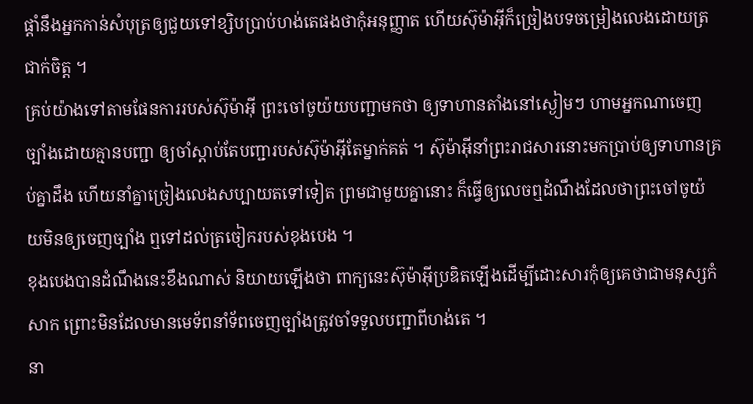ផ្ដាំនឹងអ្នកកាន់សំបុត្រឲ្យជួយទៅខ្សិបប្រាប់ហង់តេផងថាកុំអនុញ្ញាត ហើយស៊ុម៉ាអ៊ីក៏ច្រៀងបទចម្រៀងលេងដោយត្រជាក់ចិត្ត ។
គ្រប់យ៉ាងទៅតាមផែនការរបស់ស៊ុម៉ាអ៊ី ព្រះចៅចូយ៉យបញ្ជាមកថា ឲ្យទាហានតាំងនៅស្ងៀមៗ ហាមអ្នកណាចេញច្បាំងដោយគ្មានបញ្ជា ឲ្យចាំស្ដាប់តែបញ្ជារបស់ស៊ុម៉ាអ៊ីតែម្នាក់គត់ ។ ស៊ុម៉ាអ៊ីនាំព្រះរាជសារនោះមកប្រាប់ឲ្យទាហានគ្រប់គ្នាដឹង ហើយនាំគ្នាច្រៀងលេងសប្បាយតទៅទៀត ព្រមជាមួយគ្នានោះ ក៏ធ្វើឲ្យលេចឮដំណឹងដែលថាព្រះចៅចូយ៉យមិនឲ្យចេញច្បាំង ឮទៅដល់ត្រចៀករបស់ខុងបេង ។
ខុងបេងបានដំណឹងនេះខឹងណាស់ និយាយឡើងថា ពាក្យនេះស៊ុម៉ាអ៊ីប្រឌិតឡើងដើម្បីដោះសារកុំឲ្យគេថាជាមនុស្សកំសាក ព្រោះមិនដែលមានមេទ័ពនាំទ័ពចេញច្បាំងត្រូវចាំទទួលបញ្ជាពីហង់តេ ។
នា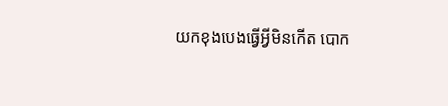យកខុងបេងធ្វើអ្វីមិនកើត បោក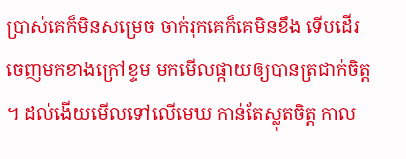ប្រាស់គេក៏មិនសម្រេច ចាក់រុកគេក៏គេមិនខឹង ទើបដើរចេញមកខាងក្រៅខ្ទម មកមើលផ្កាយឲ្យបានត្រជាក់ចិត្ត ។ ដល់ងើយមើលទៅលើមេឃ កាន់តែស្លុតចិត្ត កាល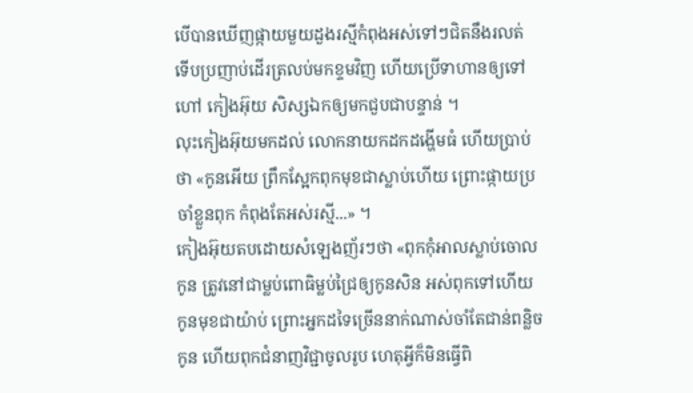បើបានឃើញផ្កាយមួយដួងរស្មីកំពុងអស់ទៅៗជិតនឹងរលត់ ទើបប្រញាប់ដើរត្រលប់មកខ្ទមវិញ ហើយប្រើទាហានឲ្យទៅហៅ កៀងអ៊ុយ សិស្សឯកឲ្យមកជួបជាបន្ទាន់ ។
លុះកៀងអ៊ុយមកដល់ លោកនាយកដកដង្ហើមធំ ហើយប្រាប់ថា «កូនអើយ ព្រឹកស្អែកពុកមុខជាស្លាប់ហើយ ព្រោះផ្កាយប្រចាំខ្លួនពុក កំពុងតែអស់រស្មី...» ។
កៀងអ៊ុយតបដោយសំឡេងញ័រៗថា «ពុកកុំអាលស្លាប់ចោលកូន ត្រូវនៅជាម្លប់ពោធិម្លប់ជ្រៃឲ្យកូនសិន អស់ពុកទៅហើយ កូនមុខជាយ៉ាប់ ព្រោះអ្នកដទៃច្រើននាក់ណាស់ចាំតែជាន់ពន្លិចកូន ហើយពុកជំនាញវិជ្ជាចូលរូប ហេតុអ្វីក៏មិនធ្វើពិ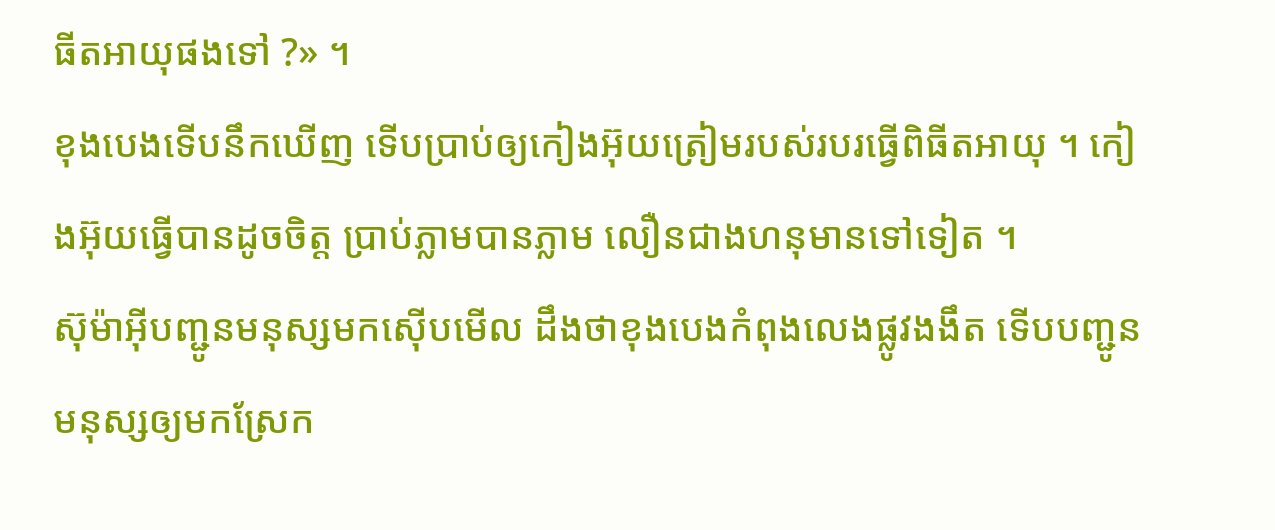ធីតអាយុផងទៅ ?» ។
ខុងបេងទើបនឹកឃើញ ទើបប្រាប់ឲ្យកៀងអ៊ុយត្រៀមរបស់របរធ្វើពិធីតអាយុ ។ កៀងអ៊ុយធ្វើបានដូចចិត្ត ប្រាប់ភ្លាមបានភ្លាម លឿនជាងហនុមានទៅទៀត ។
ស៊ុម៉ាអ៊ីបញ្ជូនមនុស្សមកស៊ើបមើល ដឹងថាខុងបេងកំពុងលេងផ្លូវងងឹត ទើបបញ្ជូនមនុស្សឲ្យមកស្រែក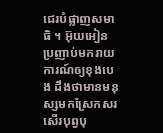ជេរបំផ្លាញសមាធិ ។ អ៊ុយអៀនប្រញាប់មករាយការណ៍ឲ្យខុងបេង ដឹងថាមានមនុស្សមកស្រែកសរសើរបុព្វបុ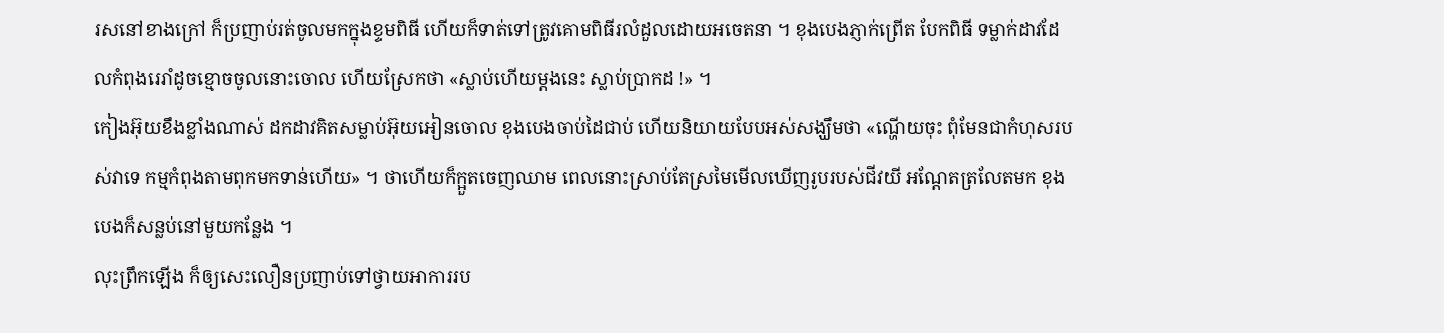រសនៅខាងក្រៅ ក៏ប្រញាប់រត់ចូលមកក្នុងខ្ទមពិធី ហើយក៏ទាត់ទៅត្រូវគោមពិធីរលំដួលដោយអចេតនា ។ ខុងបេងភ្ញាក់ព្រើត បែកពិធី ទម្លាក់ដាវដែលកំពុងរេរាំដូចខ្មោចចូលនោះចោល ហើយស្រែកថា «ស្លាប់ហើយម្ដងនេះ ស្លាប់ប្រាកដ !» ។
កៀងអ៊ុយខឹងខ្លាំងណាស់ ដកដាវគិតសម្លាប់អ៊ុយអៀនចោល ខុងបេងចាប់ដៃជាប់ ហើយនិយាយបែបអស់សង្ឃឹមថា «ណ្ហើយចុះ ពុំមែនជាកំហុសរបស់វាទេ កម្មកំពុងតាមពុកមកទាន់ហើយ» ។ ថាហើយក៏ក្អួតចេញឈាម ពេលនោះស្រាប់តែស្រមៃមើលឃើញរូបរបស់ជីវយី អណ្ដែតត្រលែតមក ខុងបេងក៏សន្លប់នៅមួយកន្លែង ។
លុះព្រឹកឡើង ក៏ឲ្យសេះលឿនប្រញាប់ទៅថ្វាយអាការរប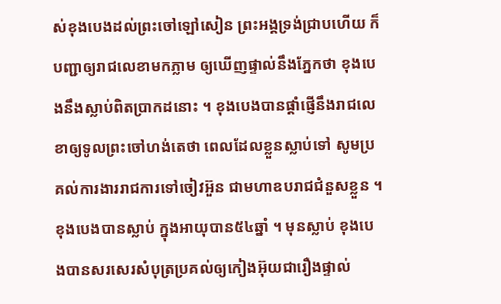ស់ខុងបេងដល់ព្រះចៅឡៅសៀន ព្រះអង្គទ្រង់ជ្រាបហើយ ក៏បញ្ជាឲ្យរាជលេខាមកភ្លាម ឲ្យឃើញផ្ទាល់នឹងភ្នែកថា ខុងបេងនឹងស្លាប់ពិតប្រាកដនោះ ។ ខុងបេងបានផ្ដាំផ្ញើនឹងរាជលេខាឲ្យទូលព្រះចៅហង់តេថា ពេលដែលខ្លួនស្លាប់ទៅ សូមប្រគល់ការងាររាជការទៅចៀវអ៊ួន ជាមហាឧបរាជជំនួសខ្លួន ។
ខុងបេងបានស្លាប់ ក្នុងអាយុបាន៥៤ឆ្នាំ ។ មុនស្លាប់ ខុងបេងបានសរសេរសំបុត្រប្រគល់ឲ្យកៀងអ៊ុយជារឿងផ្ទាល់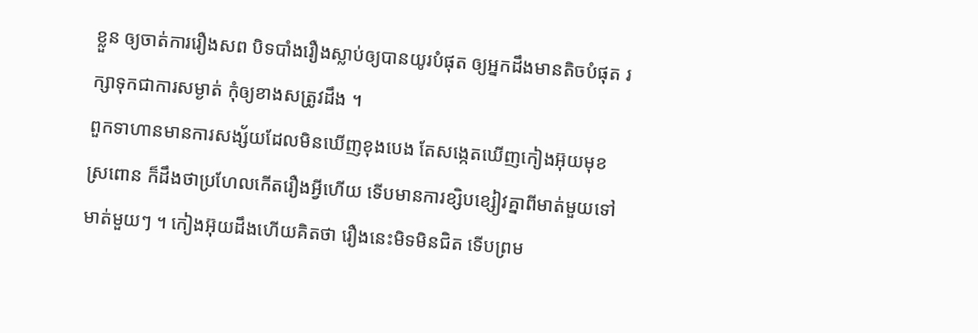ខ្លួន ឲ្យចាត់ការរឿងសព បិទបាំងរឿងស្លាប់ឲ្យបានយូរបំផុត ឲ្យអ្នកដឹងមានតិចបំផុត រក្សាទុកជាការសម្ងាត់ កុំឲ្យខាងសត្រូវដឹង ។
ពួកទាហានមានការសង្ស័យដែលមិនឃើញខុងបេង តែសង្កេតឃើញកៀងអ៊ុយមុខស្រពោន ក៏ដឹងថាប្រហែលកើតរឿងអ្វីហើយ ទើបមានការខ្សិបខ្សៀវគ្នាពីមាត់មួយទៅមាត់មួយៗ ។ កៀងអ៊ុយដឹងហើយគិតថា រឿងនេះមិទមិនជិត ទើបព្រម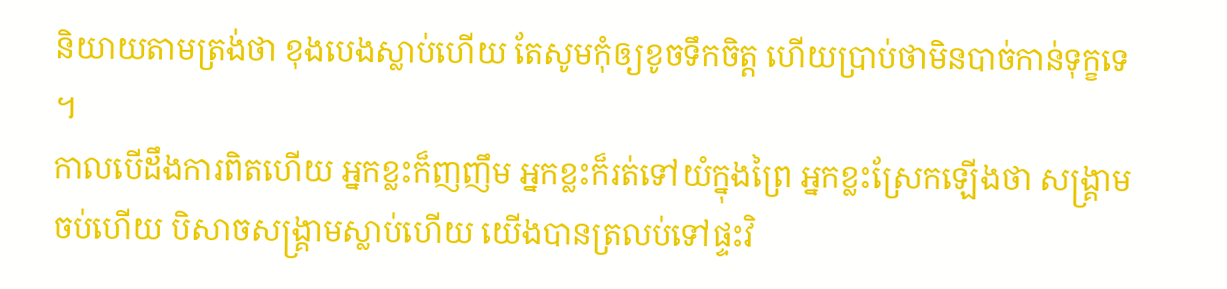និយាយតាមត្រង់ថា ខុងបេងស្លាប់ហើយ តែសូមកុំឲ្យខូចទឹកចិត្ត ហើយប្រាប់ថាមិនបាច់កាន់ទុក្ខទេ ។
កាលបើដឹងការពិតហើយ អ្នកខ្លះក៏ញញឹម អ្នកខ្លះក៏រត់ទៅយំក្នុងព្រៃ អ្នកខ្លះស្រែកឡើងថា សង្គ្រាមចប់ហើយ បិសាចសង្គ្រាមស្លាប់ហើយ យើងបានត្រលប់ទៅផ្ទះវិ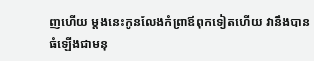ញហើយ ម្ដងនេះកូនលែងកំព្រាឪពុកទៀតហើយ វានឹងបានធំឡើងជាមនុ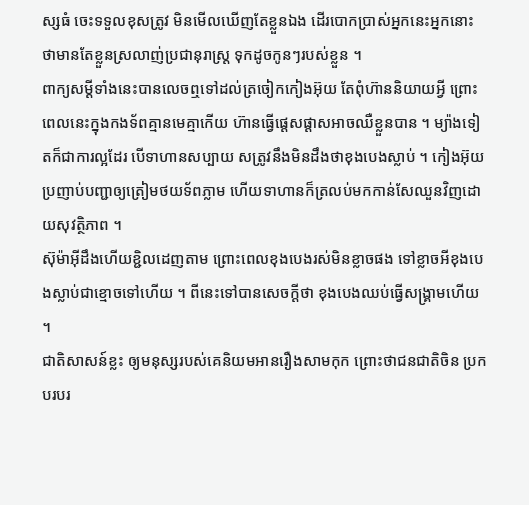ស្សធំ ចេះទទួលខុសត្រូវ មិនមើលឃើញតែខ្លួនឯង ដើរបោកប្រាស់អ្នកនេះអ្នកនោះ ថាមានតែខ្លួនស្រលាញ់ប្រជានុរាស្ត្រ ទុកដូចកូនៗរបស់ខ្លួន ។
ពាក្យសម្ដីទាំងនេះបានលេចឮទៅដល់ត្រចៀកកៀងអ៊ុយ តែពុំហ៊ាននិយាយអ្វី ព្រោះពេលនេះក្នុងកងទ័ពគ្មានមេគ្មាកើយ ហ៊ានធ្វើផ្ដេសផ្ដាសអាចឈឺខ្លួនបាន ។ ម្យ៉ាងទៀតក៏ជាការល្អដែរ បើទាហានសប្បាយ សត្រូវនឹងមិនដឹងថាខុងបេងស្លាប់ ។ កៀងអ៊ុយប្រញាប់បញ្ជាឲ្យត្រៀមថយទ័ពភ្លាម ហើយទាហានក៏ត្រលប់មកកាន់សែឈួនវិញដោយសុវត្ថិភាព ។
ស៊ុម៉ាអ៊ីដឹងហើយខ្ជិលដេញតាម ព្រោះពេលខុងបេងរស់មិនខ្លាចផង ទៅខ្លាចអីខុងបេងស្លាប់ជាខ្មោចទៅហើយ ។ ពីនេះទៅបានសេចក្ដីថា ខុងបេងឈប់ធ្វើសង្គ្រាមហើយ ។
ជាតិសាសន៍ខ្លះ ឲ្យមនុស្សរបស់គេនិយមអានរឿងសាមកុក ព្រោះថាជនជាតិចិន ប្រកបរបរ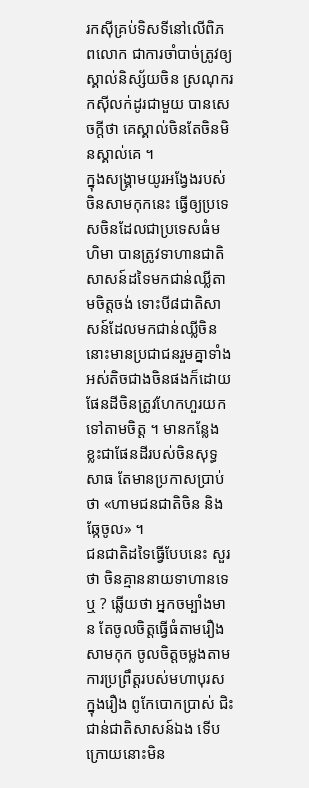រកស៊ីគ្រប់ទិសទីនៅលើពិភពលោក ជាការចាំបាច់ត្រូវឲ្យស្គាល់និស្ស័យចិន ស្រណុករកស៊ីលក់ដូរជាមួយ បានសេចក្ដីថា គេស្គាល់ចិនតែចិនមិនស្គាល់គេ ។
ក្នុងសង្គ្រាមយូរអង្វែងរបស់ចិនសាមកុកនេះ ធ្វើឲ្យប្រទេសចិនដែលជាប្រទេសធំមហិមា បានត្រូវទាហានជាតិសាសន៍ដទៃមកជាន់ឈ្លីតាមចិត្តចង់ ទោះបី៨ជាតិសាសន៍ដែលមកជាន់ឈ្លីចិននោះមានប្រជាជនរួមគ្នាទាំងអស់តិចជាងចិនផងក៏ដោយ ផែនដីចិនត្រូវហែកហួរយកទៅតាមចិត្ត ។ មានកន្លែងខ្លះជាផែនដីរបស់ចិនសុទ្ធសាធ តែមានប្រកាសប្រាប់ថា «ហាមជនជាតិចិន និងឆ្កែចូល» ។
ជនជាតិដទៃធ្វើបែបនេះ សួរថា ចិនគ្មាននាយទាហានទេឬ ? ឆ្លើយថា អ្នកចម្បាំងមាន តែចូលចិត្តធ្វើធំតាមរឿងសាមកុក ចូលចិត្តចម្លងតាមការប្រព្រឹត្តរបស់មហាបុរសក្នុងរឿង ពូកែបោកប្រាស់ ជិះជាន់ជាតិសាសន៍ឯង ទើបក្រោយនោះមិន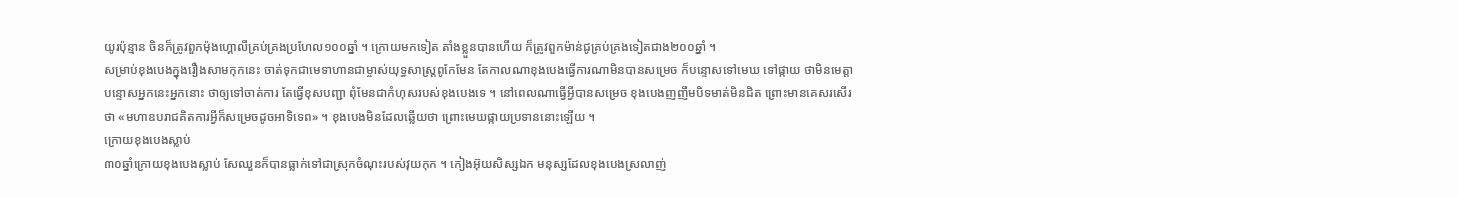យូរប៉ុន្មាន ចិនក៏ត្រូវពួកម៉ុងហ្គោលីគ្រប់គ្រងប្រហែល១០០ឆ្នាំ ។ ក្រោយមកទៀត តាំងខ្លួនបានហើយ ក៏ត្រូវពួកម៉ាន់ជូគ្រប់គ្រងទៀតជាង២០០ឆ្នាំ ។
សម្រាប់ខុងបេងក្នុងរឿងសាមកុកនេះ ចាត់ទុកជាមេទាហានជាម្ចាស់យុទ្ធសាស្ត្រពូកែមែន តែកាលណាខុងបេងធ្វើការណាមិនបានសម្រេច ក៏បន្ទោសទៅមេឃ ទៅផ្កាយ ថាមិនមេត្តា បន្ទោសអ្នកនេះអ្នកនោះ ថាឲ្យទៅចាត់ការ តែធ្វើខុសបញ្ជា ពុំមែនជាកំហុសរបស់ខុងបេងទេ ។ នៅពេលណាធ្វើអ្វីបានសម្រេច ខុងបេងញញឹមបិទមាត់មិនជិត ព្រោះមានគេសរសើរថា «មហាឧបរាជគិតការអ្វីក៏សម្រេចដូចអាទិទេព» ។ ខុងបេងមិនដែលឆ្លើយថា ព្រោះមេឃផ្កាយប្រទាននោះឡើយ ។
ក្រោយខុងបេងស្លាប់
៣០ឆ្នាំក្រោយខុងបេងស្លាប់ សែឈួនក៏បានធ្លាក់ទៅជាស្រុកចំណុះរបស់វុយកុក ។ កៀងអ៊ុយសិស្សឯក មនុស្សដែលខុងបេងស្រលាញ់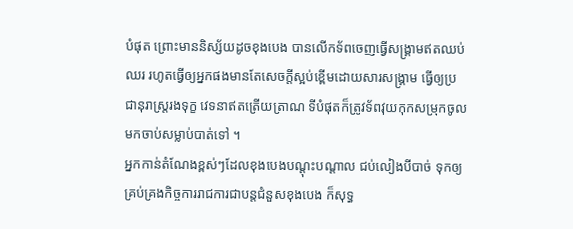បំផុត ព្រោះមាននិស្ស័យដូចខុងបេង បានលើកទ័ពចេញធ្វើសង្គ្រាមឥតឈប់ឈរ រហូតធ្វើឲ្យអ្នកផងមានតែសេចក្ដីស្អប់ខ្ពើមដោយសារសង្គ្រាម ធ្វើឲ្យប្រជានុរាស្ត្ររងទុក្ខ វេទនាឥតត្រើយត្រាណ ទីបំផុតក៏ត្រូវទ័ពវុយកុកសម្រុកចូលមកចាប់សម្លាប់បាត់ទៅ ។
អ្នកកាន់តំណែងខ្ពស់ៗដែលខុងបេងបណ្ដុះបណ្ដាល ជប់លៀងបីបាច់ ទុកឲ្យគ្រប់គ្រងកិច្ចការរាជការជាបន្តជំនួសខុងបេង ក៏សុទ្ធ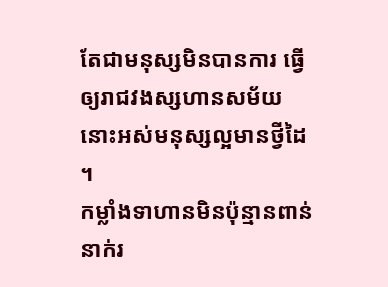តែជាមនុស្សមិនបានការ ធ្វើឲ្យរាជវងស្សហានសម័យនោះអស់មនុស្សល្អមានថ្វីដៃ ។
កម្លាំងទាហានមិនប៉ុន្មានពាន់នាក់រ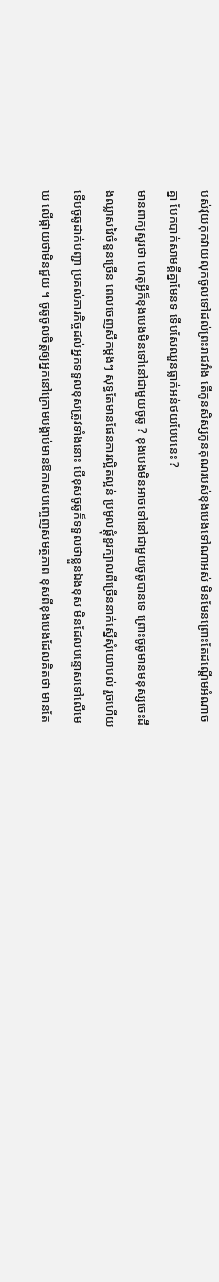បស់វុយកុកវាយលុកចូលទៅដល់ព្រះរាជវាំង តើកូនសិស្សកូនគុណរបស់ខុងបេងទៅណាអស់ មិនមែនព្រោះតែដណ្ដើមអំណាចគ្នា បែកបាក់សាមគ្គីគ្នាមែនទ ទើបសែឈួនធ្លាក់អន់ថយបែបនេះ ?
មានពាក្យសួរថា ហេតុអ្វីក៏ខុងបេងមិនទៅនៅជាមួយចូឆូ ? ខុងបេងមិនអាចទៅនៅជាមួយចូឆូបានទេ ព្រោះចូឆូមានមនុស្សចេះដឹងឈ្លាសវៃចំនួនច្រើន ពេលចេញសឹកម្ដងៗ សុទ្ធតែមានផែនការល្អិតល្អន់ ប្រមូលផ្ដុំខួរក្បាលពីច្រើននាក់ស្នើសុំយោបល់ រួចហើយទើបចូឆូដាក់បញ្ជា ប្រគល់ភារកិច្ចដល់អ្នកទទួលខុសត្រូវទាំងនោះ បើខុសចូឆូក៏ទទួលថាខ្លួនឯងខុស មិនដែលបន្ទោសទៅលើមេឃ លើផ្កាយថាមិនជួយ ។ ចូឆូចូលចិត្តឲ្យអ្នកនៅក្រោមបង្គាប់មានឱកាសបញ្ចេញសមត្ថភាព ខុសពីខុងបេងដែលគិតថា មានតែ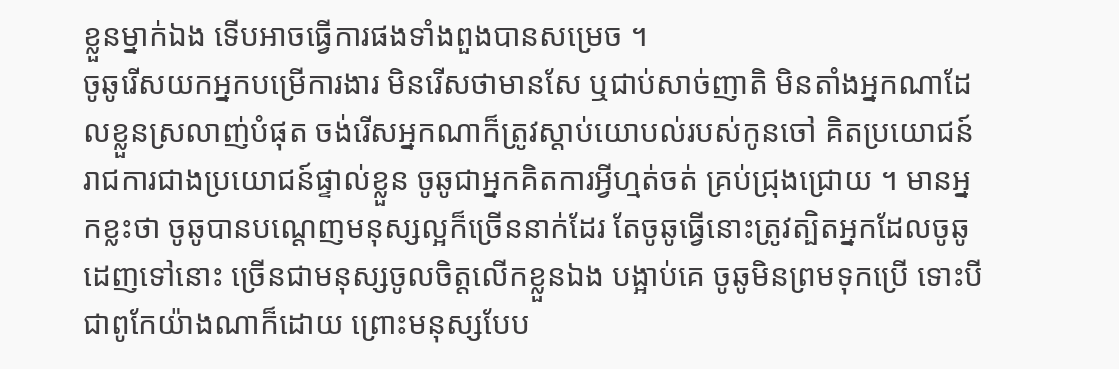ខ្លួនម្នាក់ឯង ទើបអាចធ្វើការផងទាំងពួងបានសម្រេច ។
ចូឆូរើសយកអ្នកបម្រើការងារ មិនរើសថាមានសែ ឬជាប់សាច់ញាតិ មិនតាំងអ្នកណាដែលខ្លួនស្រលាញ់បំផុត ចង់រើសអ្នកណាក៏ត្រូវស្ដាប់យោបល់របស់កូនចៅ គិតប្រយោជន៍រាជការជាងប្រយោជន៍ផ្ទាល់ខ្លួន ចូឆូជាអ្នកគិតការអ្វីហ្មត់ចត់ គ្រប់ជ្រុងជ្រោយ ។ មានអ្នកខ្លះថា ចូឆូបានបណ្ដេញមនុស្សល្អក៏ច្រើននាក់ដែរ តែចូឆូធ្វើនោះត្រូវត្បិតអ្នកដែលចូឆូដេញទៅនោះ ច្រើនជាមនុស្សចូលចិត្តលើកខ្លួនឯង បង្អាប់គេ ចូឆូមិនព្រមទុកប្រើ ទោះបីជាពូកែយ៉ាងណាក៏ដោយ ព្រោះមនុស្សបែប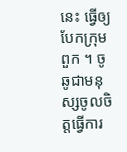នេះ ធ្វើឲ្យបែកក្រុមពួក ។ ចូឆូជាមនុស្សចូលចិត្តធ្វើការ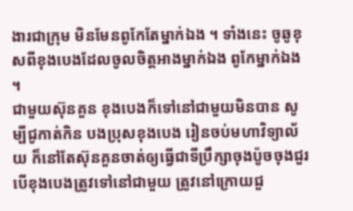ងារជាក្រុម មិនមែនពូកែតែម្នាក់ឯង ។ ទាំងនេះ ចូឆូខុសពីខុងបេងដែលចូលចិត្តអាងម្នាក់ឯង ពូកែម្នាក់ឯង ។
ជាមួយស៊ុនគួន ខុងបេងក៏ទៅនៅជាមួយមិនបាន សូម្បីជូកាត់កិន បងប្រុសខុងបេង រៀនចប់មហាវិទ្យាល័យ ក៏នៅតែស៊ុនគួនចាត់ឲ្យធ្វើជាទីប្រឹក្សាចុងប៉ូចចុងជួរ បើខុងបេងត្រូវទៅនៅជាមួយ ត្រូវនៅក្រោយជួ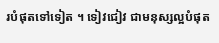របំផុតទៅទៀត ។ ទៀវជៀវ ជាមនុស្សល្អបំផុត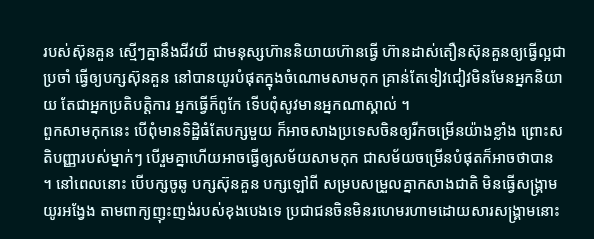របស់ស៊ុនគួន ស្មើៗគ្នានឹងជីវយី ជាមនុស្សហ៊ាននិយាយហ៊ានធ្វើ ហ៊ានដាស់តឿនស៊ុនគួនឲ្យធ្វើល្អជាប្រចាំ ធ្វើឲ្យបក្សស៊ុនគួន នៅបានយូរបំផុតក្នុងចំណោមសាមកុក គ្រាន់តែទៀវជៀវមិនមែនអ្នកនិយាយ តែជាអ្នកប្រតិបត្តិការ អ្នកធ្វើក៏ពូកែ ទើបពុំសូវមានអ្នកណាស្គាល់ ។
ពួកសាមកុកនេះ បើពុំមានទិដ្ឋិធំតែបក្សមួយ ក៏អាចសាងប្រទេសចិនឲ្យរីកចម្រើនយ៉ាងខ្លាំង ព្រោះសតិបញ្ញារបស់ម្នាក់ៗ បើរួមគ្នាហើយអាចធ្វើឲ្យសម័យសាមកុក ជាសម័យចម្រើនបំផុតក៏អាចថាបាន ។ នៅពេលនោះ បើបក្សចូឆូ បក្សស៊ុនគួន បក្សឡៅពី សម្របសម្រួលគ្នាកសាងជាតិ មិនធ្វើសង្គ្រាមយូរអង្វែង តាមពាក្យញុះញង់របស់ខុងបេងទេ ប្រជាជនចិនមិនរហេមរហាមដោយសារសង្គ្រាមនោះ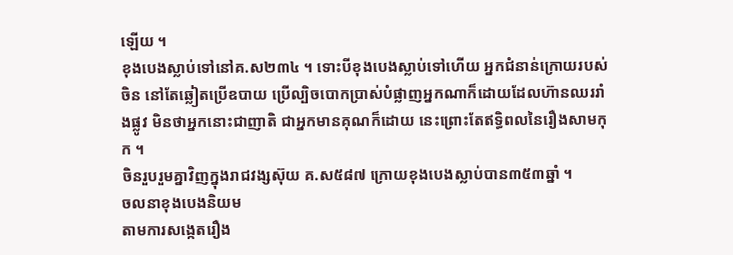ឡើយ ។
ខុងបេងស្លាប់ទៅនៅគ.ស២៣៤ ។ ទោះបីខុងបេងស្លាប់ទៅហើយ អ្នកជំនាន់ក្រោយរបស់ចិន នៅតែឆ្លៀតប្រើឧបាយ ប្រើល្បិចបោកប្រាស់បំផ្លាញអ្នកណាក៏ដោយដែលហ៊ានឈររាំងផ្លូវ មិនថាអ្នកនោះជាញាតិ ជាអ្នកមានគុណក៏ដោយ នេះព្រោះតែឥទ្ធិពលនៃរឿងសាមកុក ។
ចិនរួបរួមគ្នាវិញក្នុងរាជវង្សស៊ុយ គ.ស៥៨៧ ក្រោយខុងបេងស្លាប់បាន៣៥៣ឆ្នាំ ។
ចលនាខុងបេងនិយម
តាមការសង្កេតរឿង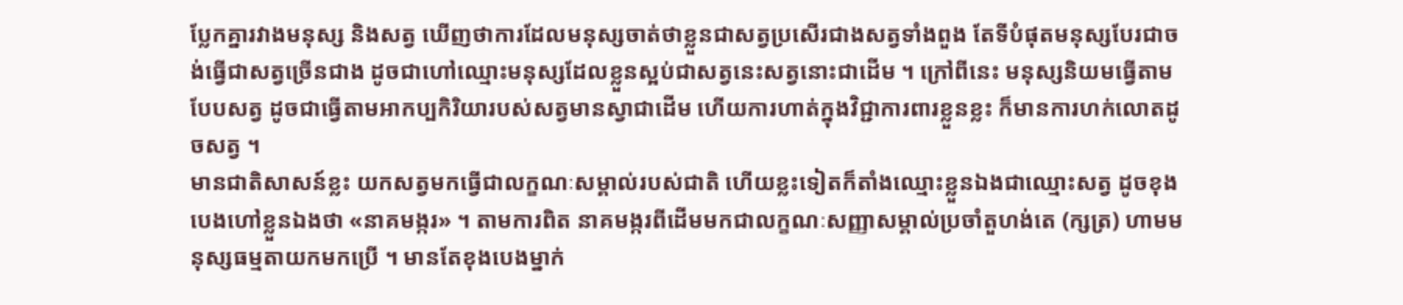ប្លែកគ្នារវាងមនុស្ស និងសត្វ ឃើញថាការដែលមនុស្សចាត់ថាខ្លួនជាសត្វប្រសើរជាងសត្វទាំងពួង តែទីបំផុតមនុស្សបែរជាចង់ធ្វើជាសត្វច្រើនជាង ដូចជាហៅឈ្មោះមនុស្សដែលខ្លួនស្អប់ជាសត្វនេះសត្វនោះជាដើម ។ ក្រៅពីនេះ មនុស្សនិយមធ្វើតាមបែបសត្វ ដូចជាធ្វើតាមអាកប្បកិរិយារបស់សត្វមានស្វាជាដើម ហើយការហាត់ក្នុងវិជ្ជាការពារខ្លួនខ្លះ ក៏មានការហក់លោតដូចសត្វ ។
មានជាតិសាសន៍ខ្លះ យកសត្វមកធ្វើជាលក្ខណៈសម្គាល់របស់ជាតិ ហើយខ្លះទៀតក៏តាំងឈ្មោះខ្លួនឯងជាឈ្មោះសត្វ ដូចខុងបេងហៅខ្លួនឯងថា «នាគមង្ករ» ។ តាមការពិត នាគមង្ករពីដើមមកជាលក្ខណៈសញ្ញាសម្គាល់ប្រចាំតួហង់តេ (ក្សត្រ) ហាមមនុស្សធម្មតាយកមកប្រើ ។ មានតែខុងបេងម្នាក់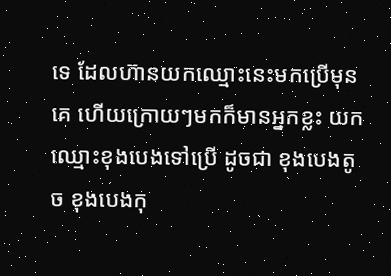ទេ ដែលហ៊ានយកឈ្មោះនេះមកប្រើមុនគេ ហើយក្រោយៗមកក៏មានអ្នកខ្លះ យកឈ្មោះខុងបេងទៅប្រើ ដូចជា ខុងបេងតូច ខុងបេងកុ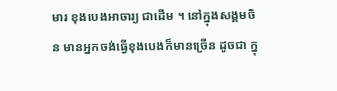មារ ខុងបេងអាចារ្យ ជាដើម ។ នៅក្នុងសង្គមចិន មានអ្នកចង់ធ្វើខុងបេងក៏មានច្រើន ដូចជា ក្នុ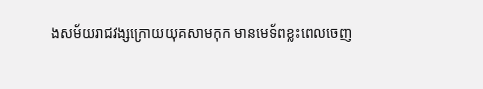ងសម័យរាជវង្សក្រោយយុគសាមកុក មានមេទ័ពខ្លះពេលចេញ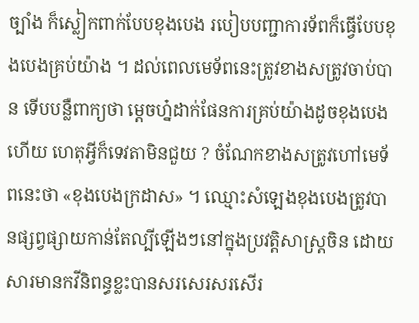ច្បាំង ក៏ស្លៀកពាក់បែបខុងបេង របៀបបញ្ជាការទ័ពក៏ធ្វើបែបខុងបេងគ្រប់យ៉ាង ។ ដល់ពេលមេទ័ពនេះត្រូវខាងសត្រូវចាប់បាន ទើបបន្លឺពាក្យថា ម្ដេចហ្ន៎ដាក់ផែនការគ្រប់យ៉ាងដូចខុងបេងហើយ ហេតុអ្វីក៏ទេវតាមិនជួយ ? ចំណែកខាងសត្រូវហៅមេទ័ពនេះថា «ខុងបេងក្រដាស» ។ ឈ្មោះសំឡេងខុងបេងត្រូវបានផ្សព្វផ្សាយកាន់តែល្បីឡើងៗនៅក្នុងប្រវត្តិសាស្ត្រចិន ដោយសារមានកវីនិពន្ធខ្លះបានសរសេរសរសើរ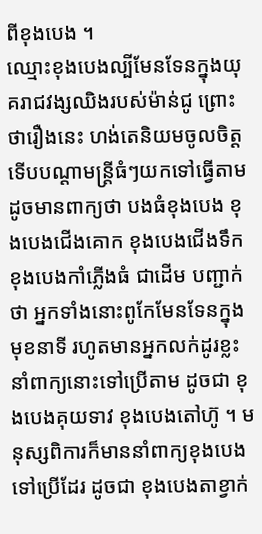ពីខុងបេង ។
ឈ្មោះខុងបេងល្បីមែនទែនក្នុងយុគរាជវង្សឈិងរបស់ម៉ាន់ជូ ព្រោះថារឿងនេះ ហង់តេនិយមចូលចិត្ត ទើបបណ្ដាមន្ត្រីធំៗយកទៅធ្វើតាម ដូចមានពាក្យថា បងធំខុងបេង ខុងបេងជើងគោក ខុងបេងជើងទឹក ខុងបេងកាំភ្លើងធំ ជាដើម បញ្ជាក់ថា អ្នកទាំងនោះពូកែមែនទែនក្នុងមុខនាទី រហូតមានអ្នកលក់ដូរខ្លះនាំពាក្យនោះទៅប្រើតាម ដូចជា ខុងបេងគុយទាវ ខុងបេងតៅហ៊ូ ។ មនុស្សពិការក៏មាននាំពាក្យខុងបេងទៅប្រើដែរ ដូចជា ខុងបេងតាខ្វាក់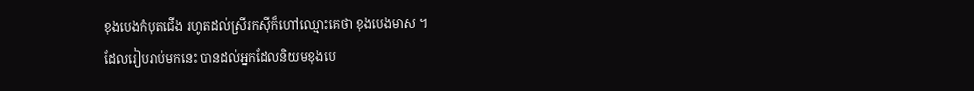ខុងបេងកំបុតជើង រហូតដល់ស្រីរកស៊ីក៏ហៅឈ្មោះគេថា ខុងបេងមាស ។
ដែលរៀបរាប់មកនេះ បានដល់អ្នកដែលនិយមខុងបេ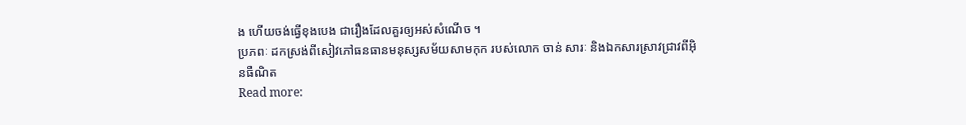ង ហើយចង់ធ្វើខុងបេង ជារឿងដែលគួរឲ្យអស់សំណើច ។
ប្រភពៈ ដកស្រង់ពីសៀវភៅធនធានមនុស្សសម័យសាមកុក របស់លោក ចាន់ សារៈ និងឯកសារស្រាវជ្រាវពីអ៊ិនធឺណិត
Read more: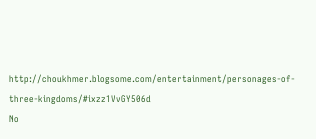http://choukhmer.blogsome.com/entertainment/personages-of-three-kingdoms/#ixzz1VvGY506d
No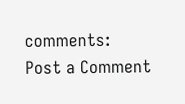comments:
Post a Comment